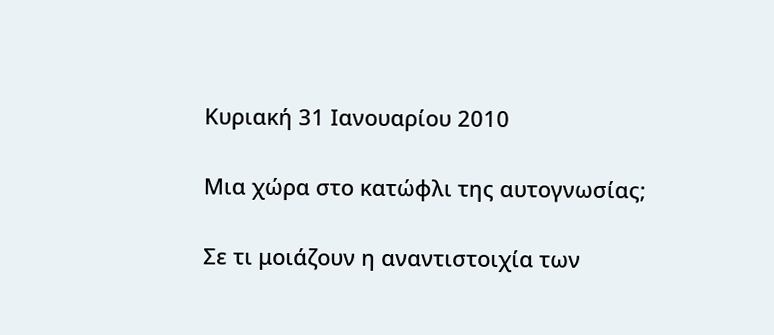Κυριακή 31 Ιανουαρίου 2010

Μια χώρα στο κατώφλι της αυτογνωσίας;

Σε τι μοιάζουν η αναντιστοιχία των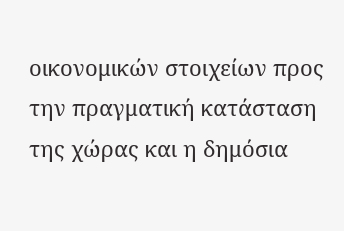οικονομικών στοιχείων προς την πραγματική κατάσταση της χώρας και η δημόσια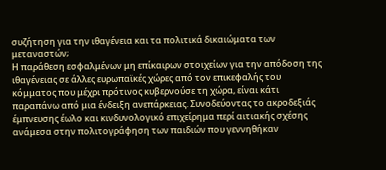συζήτηση για την ιθαγένεια και τα πολιτικά δικαιώματα των μεταναστών;
Η παράθεση εσφαλμένων μη επίκαιρων στοιχείων για την απόδοση της ιθαγένειας σε άλλες ευρωπαϊκές χώρες από τον επικεφαλής του κόμματος που μέχρι πρότινος κυβερνούσε τη χώρα, είναι κάτι παραπάνω από μια ένδειξη ανεπάρκειας. Συνοδεύοντας το ακροδεξιάς έμπνευσης έωλο και κινδυνολογικό επιχείρημα περί αιτιακής σχέσης ανάμεσα στην πολιτογράφηση των παιδιών που γεννηθήκαν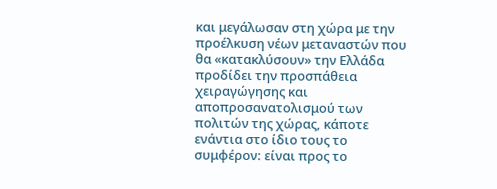και μεγάλωσαν στη χώρα με την προέλκυση νέων μεταναστών που θα «κατακλύσουν» την Ελλάδα προδίδει την προσπάθεια χειραγώγησης και αποπροσανατολισμού των πολιτών της χώρας, κάποτε ενάντια στο ίδιο τους το συμφέρον: είναι προς το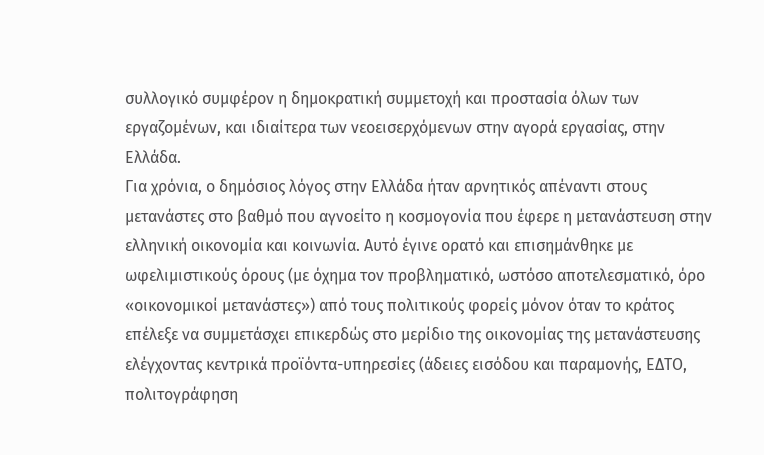συλλογικό συμφέρον η δημοκρατική συμμετοχή και προστασία όλων των εργαζομένων, και ιδιαίτερα των νεοεισερχόμενων στην αγορά εργασίας, στην Ελλάδα.
Για χρόνια, ο δημόσιος λόγος στην Ελλάδα ήταν αρνητικός απέναντι στους μετανάστες στο βαθμό που αγνοείτο η κοσμογονία που έφερε η μετανάστευση στην ελληνική οικονομία και κοινωνία. Αυτό έγινε ορατό και επισημάνθηκε με ωφελιμιστικούς όρους (με όχημα τον προβληματικό, ωστόσο αποτελεσματικό, όρο «οικονομικοί μετανάστες») από τους πολιτικούς φορείς μόνον όταν το κράτος επέλεξε να συμμετάσχει επικερδώς στο μερίδιο της οικονομίας της μετανάστευσης ελέγχοντας κεντρικά προϊόντα-υπηρεσίες (άδειες εισόδου και παραμονής, ΕΔΤΟ, πολιτογράφηση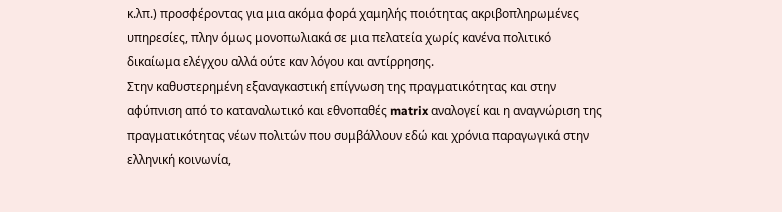κ.λπ.) προσφέροντας για μια ακόμα φορά χαμηλής ποιότητας ακριβοπληρωμένες υπηρεσίες, πλην όμως μονοπωλιακά σε μια πελατεία χωρίς κανένα πολιτικό δικαίωμα ελέγχου αλλά ούτε καν λόγου και αντίρρησης.
Στην καθυστερημένη εξαναγκαστική επίγνωση της πραγματικότητας και στην αφύπνιση από το καταναλωτικό και εθνοπαθές matrix αναλογεί και η αναγνώριση της πραγματικότητας νέων πολιτών που συμβάλλουν εδώ και χρόνια παραγωγικά στην ελληνική κοινωνία,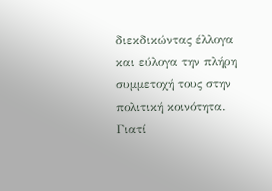διεκδικώντας έλλογα και εύλογα την πλήρη συμμετοχή τους στην πολιτική κοινότητα.
Γιατί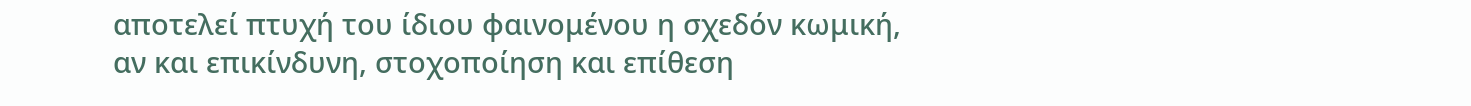αποτελεί πτυχή του ίδιου φαινομένου η σχεδόν κωμική, αν και επικίνδυνη, στοχοποίηση και επίθεση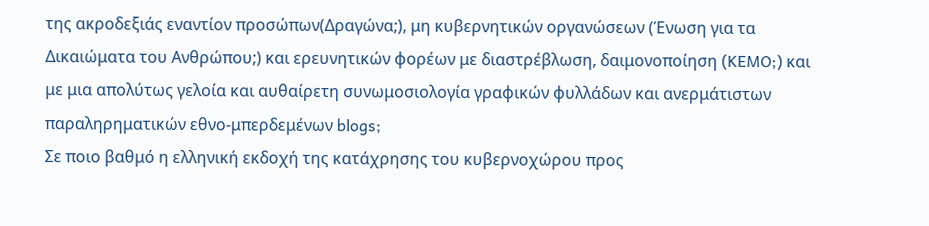της ακροδεξιάς εναντίον προσώπων(Δραγώνα;), μη κυβερνητικών οργανώσεων (Ένωση για τα Δικαιώματα του Ανθρώπου;) και ερευνητικών φορέων με διαστρέβλωση, δαιμονοποίηση (KEMO;) και με μια απολύτως γελοία και αυθαίρετη συνωμοσιολογία γραφικών φυλλάδων και ανερμάτιστων παραληρηματικών εθνο-μπερδεμένων blogs;
Σε ποιο βαθμό η ελληνική εκδοχή της κατάχρησης του κυβερνοχώρου προς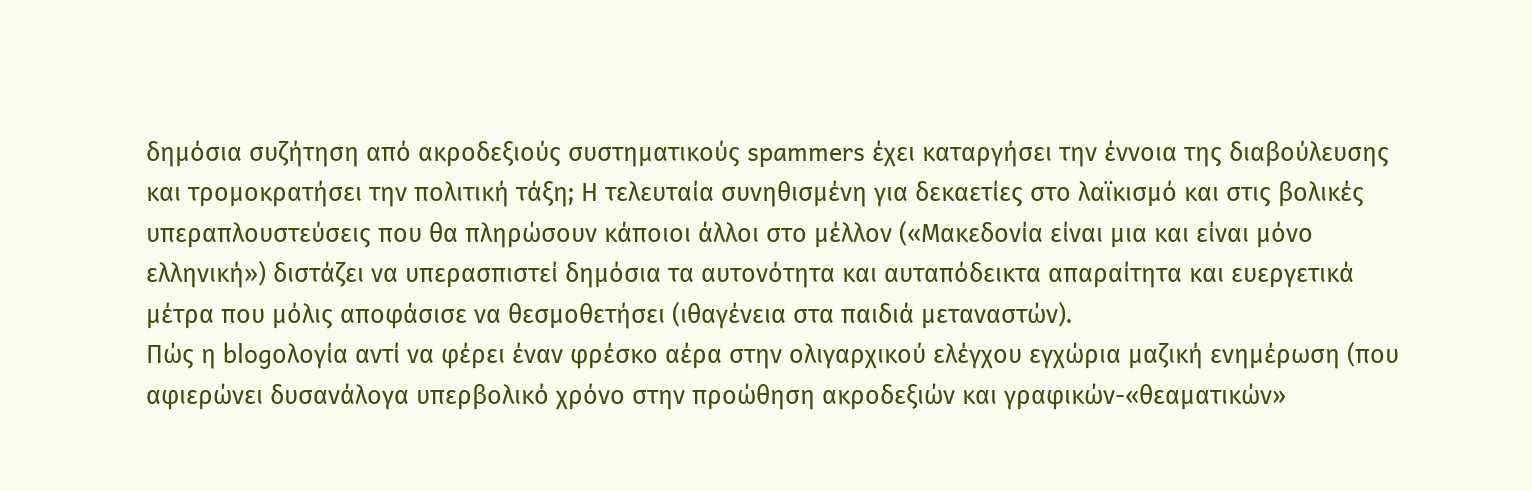δημόσια συζήτηση από ακροδεξιούς συστηματικούς spammers έχει καταργήσει την έννοια της διαβούλευσης και τρομοκρατήσει την πολιτική τάξη; Η τελευταία συνηθισμένη για δεκαετίες στο λαϊκισμό και στις βολικές υπεραπλουστεύσεις που θα πληρώσουν κάποιοι άλλοι στο μέλλον («Μακεδονία είναι μια και είναι μόνο ελληνική») διστάζει να υπερασπιστεί δημόσια τα αυτονότητα και αυταπόδεικτα απαραίτητα και ευεργετικά μέτρα που μόλις αποφάσισε να θεσμοθετήσει (ιθαγένεια στα παιδιά μεταναστών).
Πώς η blogολογία αντί να φέρει έναν φρέσκο αέρα στην ολιγαρχικού ελέγχου εγχώρια μαζική ενημέρωση (που αφιερώνει δυσανάλογα υπερβολικό χρόνο στην προώθηση ακροδεξιών και γραφικών-«θεαματικών»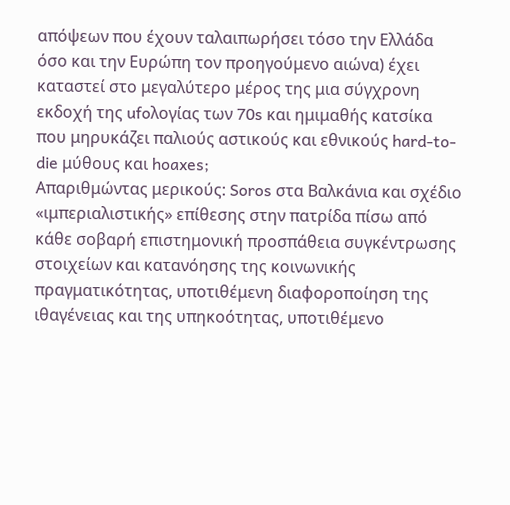απόψεων που έχουν ταλαιπωρήσει τόσο την Ελλάδα όσο και την Ευρώπη τον προηγούμενο αιώνα) έχει καταστεί στο μεγαλύτερο μέρος της μια σύγχρονη εκδοχή της ufoλογίας των 70s και ημιμαθής κατσίκα που μηρυκάζει παλιούς αστικούς και εθνικούς hard-to-die μύθους και hoaxes;
Απαριθμώντας μερικούς: Soros στα Βαλκάνια και σχέδιο «ιμπεριαλιστικής» επίθεσης στην πατρίδα πίσω από κάθε σοβαρή επιστημονική προσπάθεια συγκέντρωσης στοιχείων και κατανόησης της κοινωνικής πραγματικότητας, υποτιθέμενη διαφοροποίηση της ιθαγένειας και της υπηκοότητας, υποτιθέμενο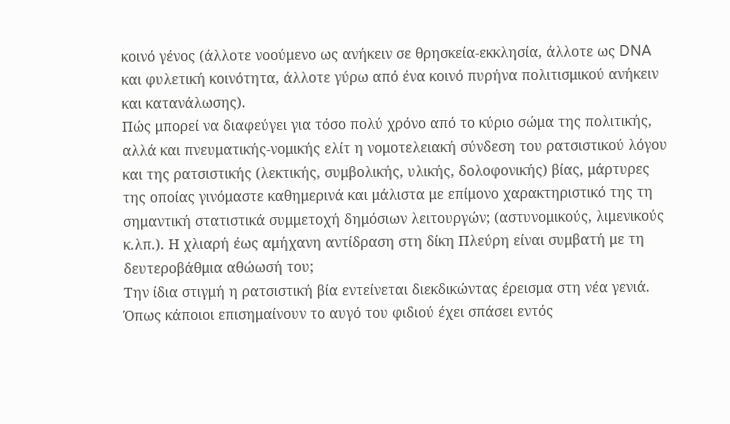κοινό γένος (άλλοτε νοούμενο ως ανήκειν σε θρησκεία-εκκλησία, άλλοτε ως DNA και φυλετική κοινότητα, άλλοτε γύρω από ένα κοινό πυρήνα πολιτισμικού ανήκειν και κατανάλωσης).
Πώς μπορεί να διαφεύγει για τόσο πολύ χρόνο από το κύριο σώμα της πολιτικής, αλλά και πνευματικής-νομικής ελίτ η νομοτελειακή σύνδεση του ρατσιστικού λόγου και της ρατσιστικής (λεκτικής, συμβολικής, υλικής, δολοφονικής) βίας, μάρτυρες της οποίας γινόμαστε καθημερινά και μάλιστα με επίμονο χαρακτηριστικό της τη σημαντική στατιστικά συμμετοχή δημόσιων λειτουργών; (αστυνομικούς, λιμενικούς κ.λπ.). Η χλιαρή έως αμήχανη αντίδραση στη δίκη Πλεύρη είναι συμβατή με τη δευτεροβάθμια αθώωσή του;
Την ίδια στιγμή η ρατσιστική βία εντείνεται διεκδικώντας έρεισμα στη νέα γενιά. Όπως κάποιοι επισημαίνουν το αυγό του φιδιού έχει σπάσει εντός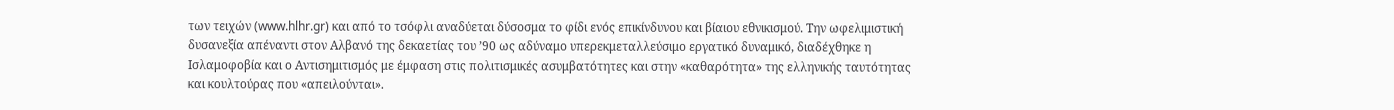των τειχών (www.hlhr.gr) και από το τσόφλι αναδύεται δύσοσμα το φίδι ενός επικίνδυνου και βίαιου εθνικισμού. Την ωφελιμιστική δυσανεξία απέναντι στον Αλβανό της δεκαετίας του ’90 ως αδύναμο υπερεκμεταλλεύσιμο εργατικό δυναμικό, διαδέχθηκε η Ισλαμοφοβία και ο Αντισημιτισμός με έμφαση στις πολιτισμικές ασυμβατότητες και στην «καθαρότητα» της ελληνικής ταυτότητας και κουλτούρας που «απειλούνται».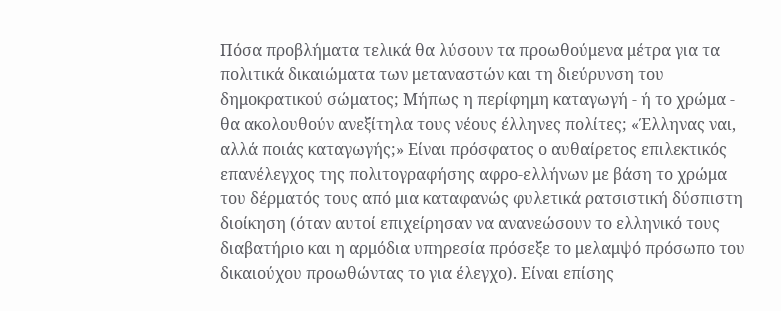Πόσα προβλήματα τελικά θα λύσουν τα προωθούμενα μέτρα για τα πολιτικά δικαιώματα των μεταναστών και τη διεύρυνση του δημοκρατικού σώματος; Μήπως η περίφημη καταγωγή - ή το χρώμα - θα ακολουθούν ανεξίτηλα τους νέους έλληνες πολίτες; «Έλληνας ναι, αλλά ποιάς καταγωγής;» Είναι πρόσφατος ο αυθαίρετος επιλεκτικός επανέλεγχος της πολιτογραφήσης αφρο-ελλήνων με βάση το χρώμα του δέρματός τους από μια καταφανώς φυλετικά ρατσιστική δύσπιστη διοίκηση (όταν αυτοί επιχείρησαν να ανανεώσουν το ελληνικό τους διαβατήριο και η αρμόδια υπηρεσία πρόσεξε το μελαμψό πρόσωπο του δικαιούχου προωθώντας το για έλεγχο). Είναι επίσης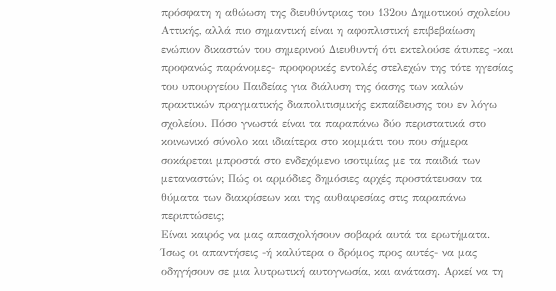πρόσφατη η αθώωση της διευθύντριας του 132ου Δημοτικού σχολείου Αττικής, αλλά πιο σημαντική είναι η αφοπλιστική επιβεβαίωση ενώπιον δικαστών του σημερινού Διευθυντή ότι εκτελούσε άτυπες -και προφανώς παράνομες- προφορικές εντολές στελεχών της τότε ηγεσίας του υπουργείου Παιδείας για διάλυση της όασης των καλών πρακτικών πραγματικής διαπολιτισμικής εκπαίδευσης του εν λόγω σχολείου. Πόσο γνωστά είναι τα παραπάνω δύο περιστατικά στο κοινωνικό σύνολο και ιδιαίτερα στο κομμάτι του που σήμερα σοκάρεται μπροστά στο ενδεχόμενο ισοτιμίας με τα παιδιά των μεταναστών; Πώς οι αρμόδιες δημόσιες αρχές προστάτευσαν τα θύματα των διακρίσεων και της αυθαιρεσίας στις παραπάνω περιπτώσεις;
Είναι καιρός να μας απασχολήσουν σοβαρά αυτά τα ερωτήματα. Ίσως οι απαντήσεις -ή καλύτερα ο δρόμος προς αυτές- να μας οδηγήσουν σε μια λυτρωτική αυτογνωσία, και ανάταση. Αρκεί να τη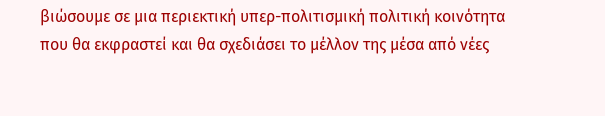βιώσουμε σε μια περιεκτική υπερ-πολιτισμική πολιτική κοινότητα που θα εκφραστεί και θα σχεδιάσει το μέλλον της μέσα από νέες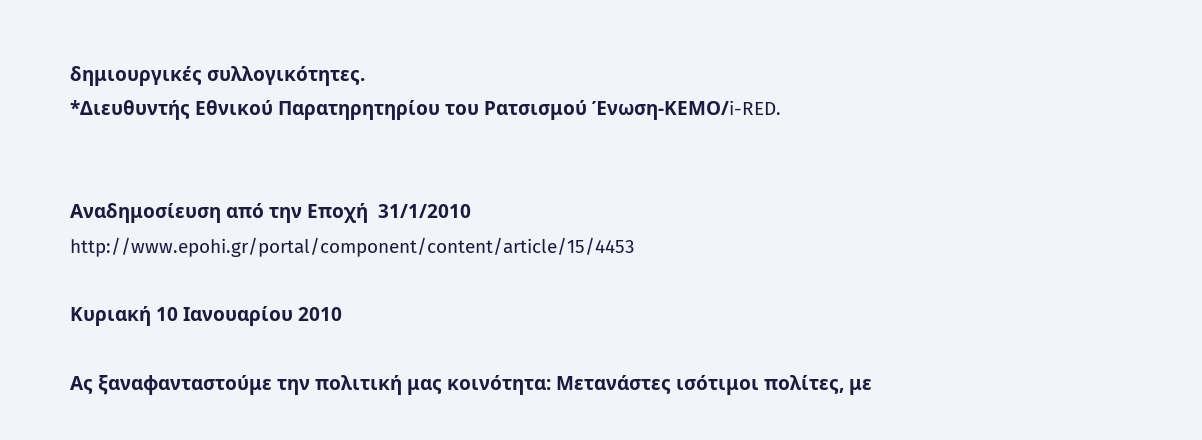δημιουργικές συλλογικότητες.
*Διευθυντής Εθνικού Παρατηρητηρίου του Ρατσισμού Ένωση-ΚΕΜΟ/i-RED.


Αναδημοσίευση από την Εποχή  31/1/2010
http://www.epohi.gr/portal/component/content/article/15/4453

Κυριακή 10 Ιανουαρίου 2010

Ας ξαναφανταστούμε την πολιτική μας κοινότητα: Μετανάστες ισότιμοι πολίτες, με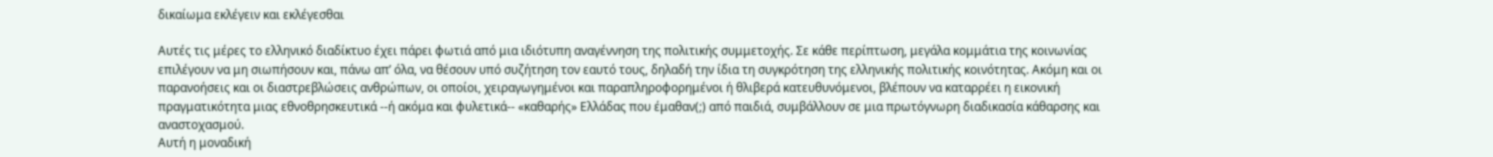δικαίωμα εκλέγειν και εκλέγεσθαι

Αυτές τις μέρες το ελληνικό διαδίκτυο έχει πάρει φωτιά από μια ιδιότυπη αναγέννηση της πολιτικής συμμετοχής. Σε κάθε περίπτωση, μεγάλα κομμάτια της κοινωνίας επιλέγουν να μη σιωπήσουν και, πάνω απ’ όλα, να θέσουν υπό συζήτηση τον εαυτό τους, δηλαδή την ίδια τη συγκρότηση της ελληνικής πολιτικής κοινότητας. Ακόμη και οι παρανοήσεις και οι διαστρεβλώσεις ανθρώπων, οι οποίοι, χειραγωγημένοι και παραπληροφορημένοι ή θλιβερά κατευθυνόμενοι, βλέπουν να καταρρέει η εικονική πραγματικότητα μιας εθνοθρησκευτικά --ή ακόμα και φυλετικά-- «καθαρής» Ελλάδας που έμαθαν(;) από παιδιά, συμβάλλουν σε μια πρωτόγνωρη διαδικασία κάθαρσης και αναστοχασμού.
Αυτή η μοναδική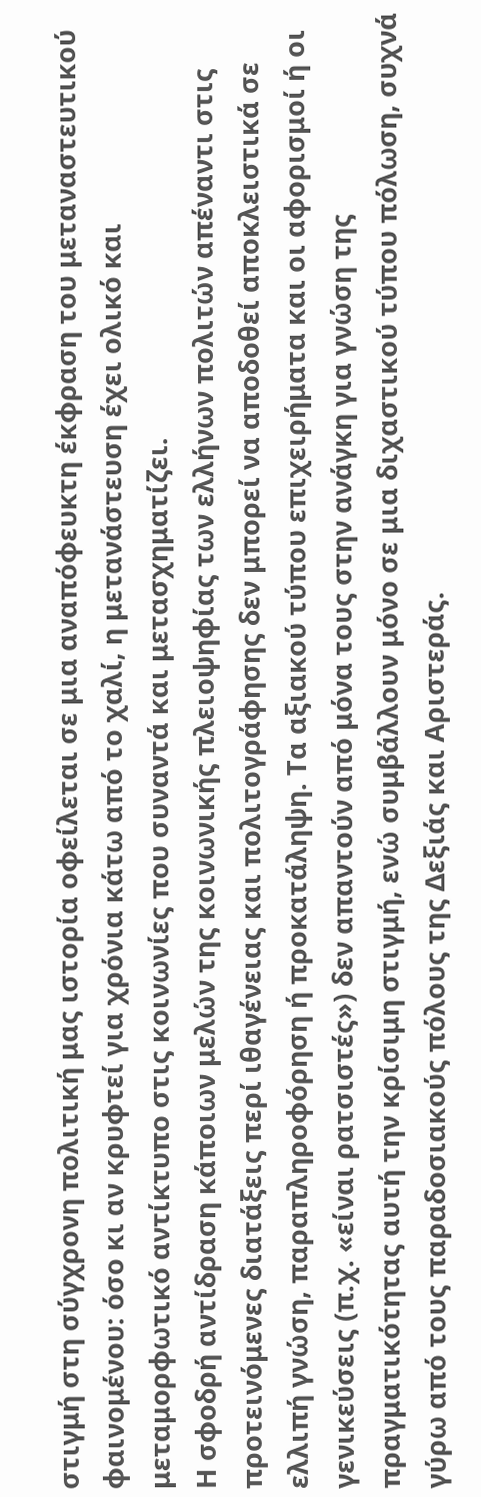στιγμή στη σύγχρονη πολιτική μας ιστορία οφείλεται σε μια αναπόφευκτη έκφραση του μεταναστευτικού φαινομένου: όσο κι αν κρυφτεί για χρόνια κάτω από το χαλί, η μετανάστευση έχει ολικό και μεταμορφωτικό αντίκτυπο στις κοινωνίες που συναντά και μετασχηματίζει.
Η σφοδρή αντίδραση κάποιων μελών της κοινωνικής πλειοψηφίας των ελλήνων πολιτών απέναντι στις προτεινόμενες διατάξεις περί ιθαγένειας και πολιτογράφησης δεν μπορεί να αποδοθεί αποκλειστικά σε ελλιπή γνώση, παραπληροφόρηση ή προκατάληψη. Τα αξιακού τύπου επιχειρήματα και οι αφορισμοί ή οι γενικεύσεις (π.χ. «είναι ρατσιστές») δεν απαντούν από μόνα τους στην ανάγκη για γνώση της πραγματικότητας αυτή την κρίσιμη στιγμή, ενώ συμβάλλουν μόνο σε μια διχαστικού τύπου πόλωση, συχνά γύρω από τους παραδοσιακούς πόλους της Δεξιάς και Αριστεράς.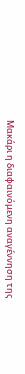Μακάρι η διαφαινόμενη αναγέννηση της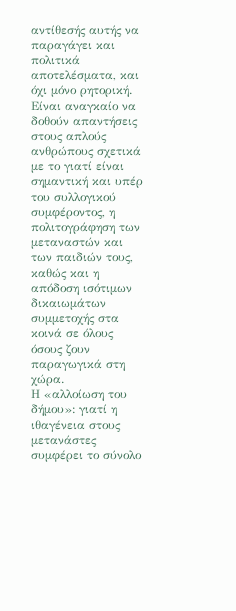αντίθεσής αυτής να παραγάγει και πολιτικά αποτελέσματα, και όχι μόνο ρητορική.
Είναι αναγκαίο να δοθούν απαντήσεις στους απλούς ανθρώπους σχετικά με το γιατί είναι σημαντική και υπέρ του συλλογικού συμφέροντος, η πολιτογράφηση των μεταναστών και των παιδιών τους, καθώς και η απόδοση ισότιμων δικαιωμάτων συμμετοχής στα κοινά σε όλους όσους ζουν παραγωγικά στη χώρα.
Η «αλλοίωση του δήμου»: γιατί η ιθαγένεια στους μετανάστες συμφέρει το σύνολο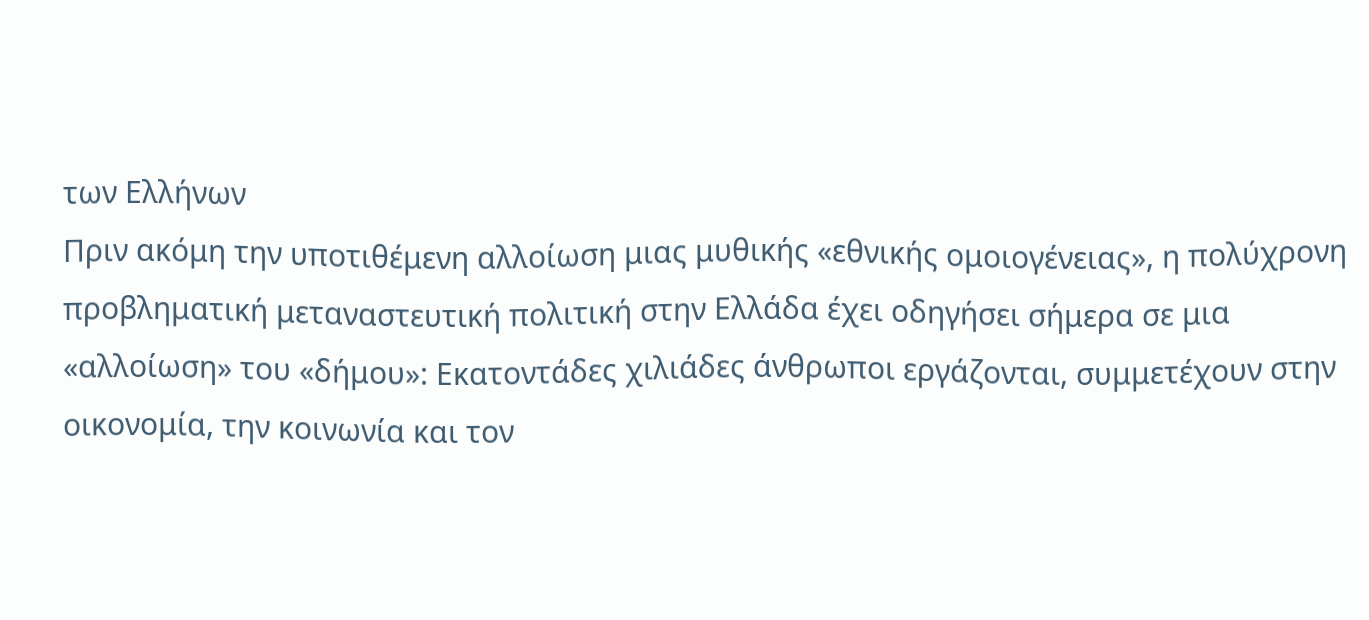των Ελλήνων
Πριν ακόμη την υποτιθέμενη αλλοίωση μιας μυθικής «εθνικής ομοιογένειας», η πολύχρονη προβληματική μεταναστευτική πολιτική στην Ελλάδα έχει οδηγήσει σήμερα σε μια «αλλοίωση» του «δήμου»: Εκατοντάδες χιλιάδες άνθρωποι εργάζονται, συμμετέχουν στην οικονομία, την κοινωνία και τον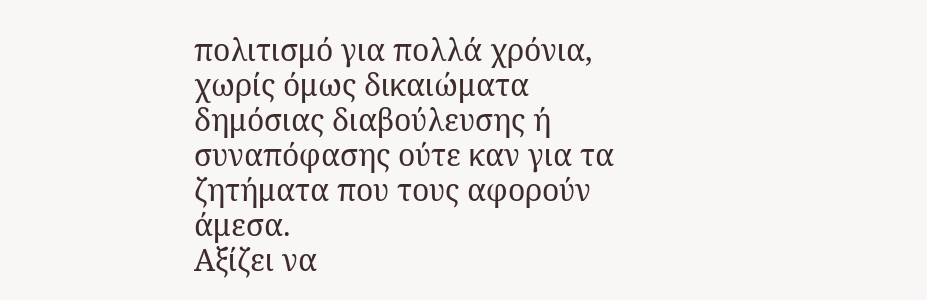πολιτισμό για πολλά χρόνια, χωρίς όμως δικαιώματα δημόσιας διαβούλευσης ή συναπόφασης ούτε καν για τα ζητήματα που τους αφορούν άμεσα.
Αξίζει να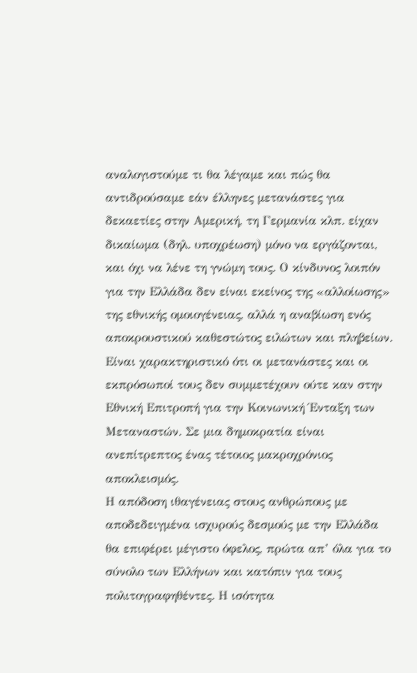αναλογιστούμε τι θα λέγαμε και πώς θα αντιδρούσαμε εάν έλληνες μετανάστες για δεκαετίες στην Αμερική, τη Γερμανία κλπ. είχαν δικαίωμα (δηλ. υποχρέωση) μόνο να εργάζονται, και όχι να λένε τη γνώμη τους. Ο κίνδυνος λοιπόν για την Ελλάδα δεν είναι εκείνος της «αλλοίωσης» της εθνικής ομοιογένειας, αλλά η αναβίωση ενός αποκρουστικού καθεστώτος ειλώτων και πληβείων. Είναι χαρακτηριστικό ότι οι μετανάστες και οι εκπρόσωποί τους δεν συμμετέχουν ούτε καν στην Εθνική Επιτροπή για την Κοινωνική Ένταξη των Μεταναστών. Σε μια δημοκρατία είναι ανεπίτρεπτος ένας τέτοιος μακροχρόνιος αποκλεισμός.
Η απόδοση ιθαγένειας στους ανθρώπους με αποδεδειγμένα ισχυρούς δεσμούς με την Ελλάδα θα επιφέρει μέγιστο όφελος, πρώτα απ’ όλα για το σύνολο των Ελλήνων και κατόπιν για τους πολιτογραφηθέντες. Η ισότητα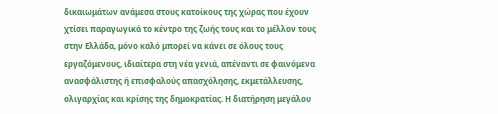δικαιωμάτων ανάμεσα στους κατοίκους της χώρας που έχουν χτίσει παραγωγικά το κέντρο της ζωής τους και το μέλλον τους στην Ελλάδα, μόνο καλό μπορεί να κάνει σε όλους τους εργαζόμενους, ιδιαίτερα στη νέα γενιά, απέναντι σε φαινόμενα ανασφάλιστης ή επισφαλούς απασχόλησης, εκμετάλλευσης, ολιγαρχίας και κρίσης της δημοκρατίας. Η διατήρηση μεγάλου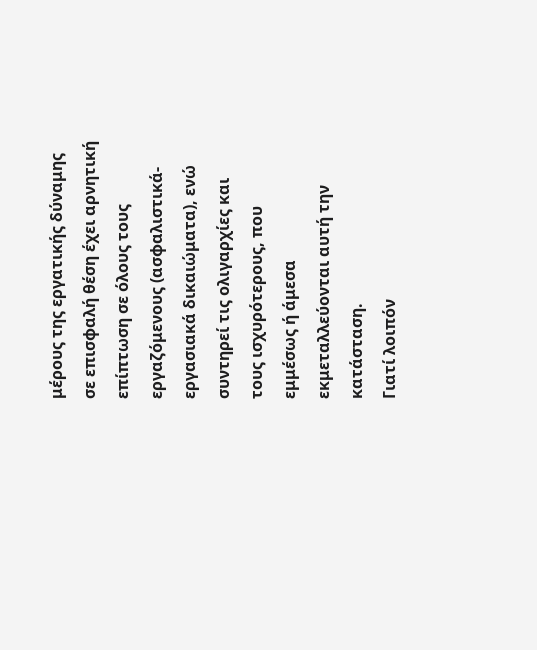μέρους της εργατικής δύναμης σε επισφαλή θέση έχει αρνητική επίπτωση σε όλους τους εργαζόμενους (ασφαλιστικά-εργασιακά δικαιώματα), ενώ συντηρεί τις ολιγαρχίες και τους ισχυρότερους, που εμμέσως ή άμεσα εκμεταλλεύονται αυτή την κατάσταση.
Γιατί λοιπόν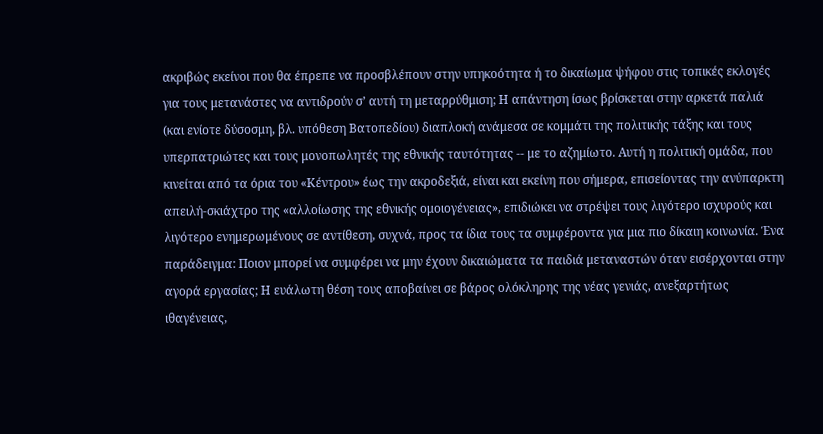ακριβώς εκείνοι που θα έπρεπε να προσβλέπουν στην υπηκοότητα ή το δικαίωμα ψήφου στις τοπικές εκλογές για τους μετανάστες να αντιδρούν σ’ αυτή τη μεταρρύθμιση; Η απάντηση ίσως βρίσκεται στην αρκετά παλιά (και ενίοτε δύσοσμη, βλ. υπόθεση Βατοπεδίου) διαπλοκή ανάμεσα σε κομμάτι της πολιτικής τάξης και τους υπερπατριώτες και τους μονοπωλητές της εθνικής ταυτότητας -- με το αζημίωτο. Αυτή η πολιτική ομάδα, που κινείται από τα όρια του «Κέντρου» έως την ακροδεξιά, είναι και εκείνη που σήμερα, επισείοντας την ανύπαρκτη απειλή-σκιάχτρο της «αλλοίωσης της εθνικής ομοιογένειας», επιδιώκει να στρέψει τους λιγότερο ισχυρούς και λιγότερο ενημερωμένους σε αντίθεση, συχνά, προς τα ίδια τους τα συμφέροντα για μια πιο δίκαιη κοινωνία. Ένα παράδειγμα: Ποιον μπορεί να συμφέρει να μην έχουν δικαιώματα τα παιδιά μεταναστών όταν εισέρχονται στην αγορά εργασίας; Η ευάλωτη θέση τους αποβαίνει σε βάρος ολόκληρης της νέας γενιάς, ανεξαρτήτως ιθαγένειας,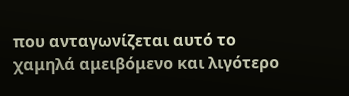που ανταγωνίζεται αυτό το χαμηλά αμειβόμενο και λιγότερο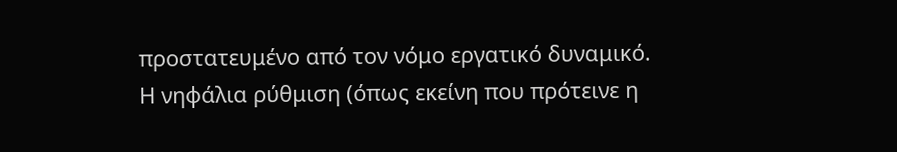προστατευμένο από τον νόμο εργατικό δυναμικό.
Η νηφάλια ρύθμιση (όπως εκείνη που πρότεινε η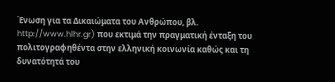Ένωση για τα Δικαιώματα του Ανθρώπου, βλ. http://www.hlhr.gr) που εκτιμά την πραγματική ένταξη του πολιτογραφηθέντα στην ελληνική κοινωνία καθώς και τη δυνατότητά του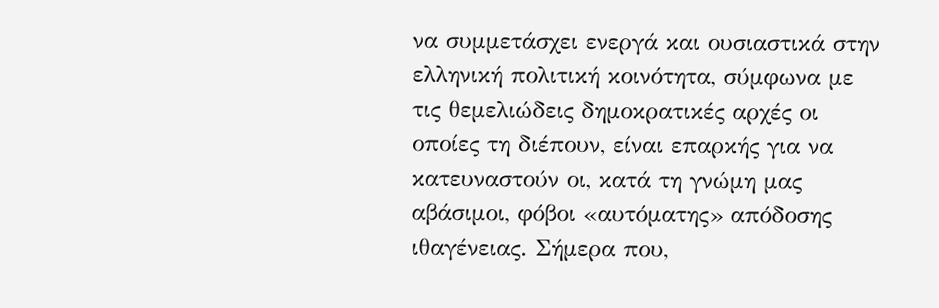να συμμετάσχει ενεργά και ουσιαστικά στην ελληνική πολιτική κοινότητα, σύμφωνα με τις θεμελιώδεις δημοκρατικές αρχές οι οποίες τη διέπουν, είναι επαρκής για να κατευναστούν οι, κατά τη γνώμη μας αβάσιμοι, φόβοι «αυτόματης» απόδοσης ιθαγένειας. Σήμερα που,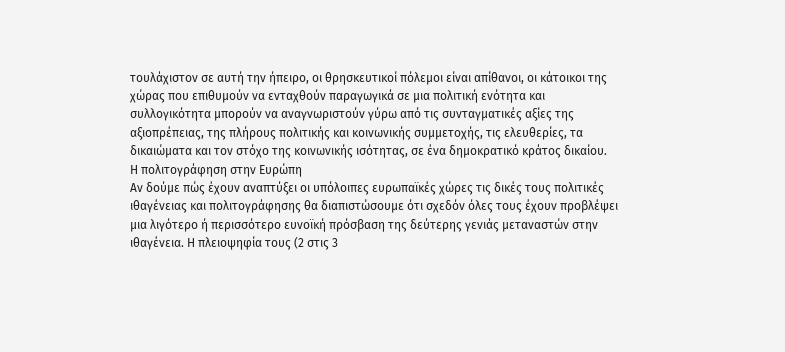τουλάχιστον σε αυτή την ήπειρο, οι θρησκευτικοί πόλεμοι είναι απίθανοι, οι κάτοικοι της χώρας που επιθυμούν να ενταχθούν παραγωγικά σε μια πολιτική ενότητα και συλλογικότητα μπορούν να αναγνωριστούν γύρω από τις συνταγματικές αξίες της αξιοπρέπειας, της πλήρους πολιτικής και κοινωνικής συμμετοχής, τις ελευθερίες, τα δικαιώματα και τον στόχο της κοινωνικής ισότητας, σε ένα δημοκρατικό κράτος δικαίου.
Η πολιτογράφηση στην Ευρώπη
Αν δούμε πώς έχουν αναπτύξει οι υπόλοιπες ευρωπαϊκές χώρες τις δικές τους πολιτικές ιθαγένειας και πολιτογράφησης θα διαπιστώσουμε ότι σχεδόν όλες τους έχουν προβλέψει μια λιγότερο ή περισσότερο ευνοϊκή πρόσβαση της δεύτερης γενιάς μεταναστών στην ιθαγένεια. Η πλειοψηφία τους (2 στις 3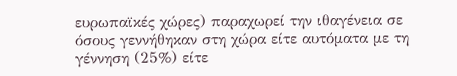ευρωπαϊκές χώρες) παραχωρεί την ιθαγένεια σε όσους γεννήθηκαν στη χώρα είτε αυτόματα με τη γέννηση (25%) είτε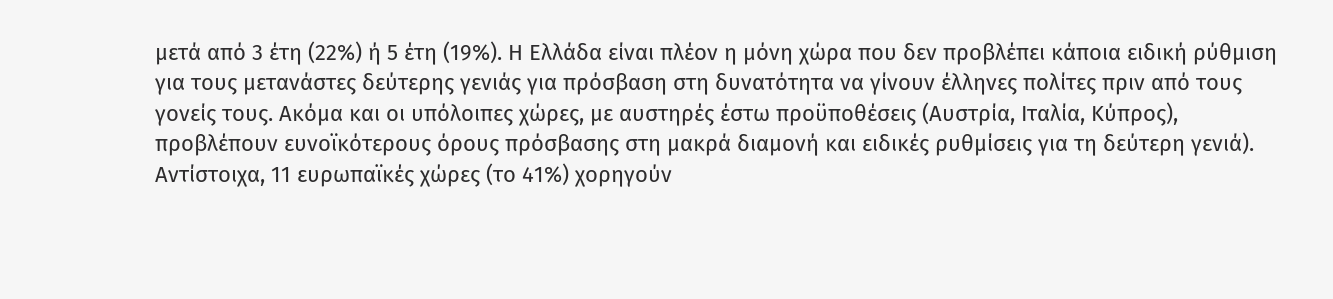μετά από 3 έτη (22%) ή 5 έτη (19%). Η Ελλάδα είναι πλέον η μόνη χώρα που δεν προβλέπει κάποια ειδική ρύθμιση για τους μετανάστες δεύτερης γενιάς για πρόσβαση στη δυνατότητα να γίνουν έλληνες πολίτες πριν από τους γονείς τους. Ακόμα και οι υπόλοιπες χώρες, με αυστηρές έστω προϋποθέσεις (Αυστρία, Ιταλία, Κύπρος), προβλέπουν ευνοϊκότερους όρους πρόσβασης στη μακρά διαμονή και ειδικές ρυθμίσεις για τη δεύτερη γενιά). Αντίστοιχα, 11 ευρωπαϊκές χώρες (το 41%) χορηγούν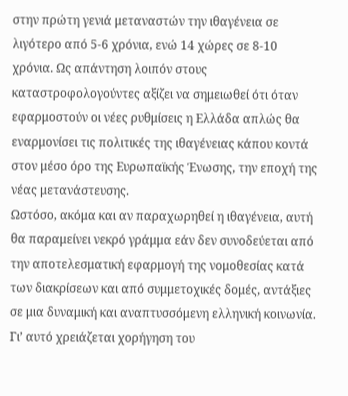στην πρώτη γενιά μεταναστών την ιθαγένεια σε λιγότερο από 5-6 χρόνια, ενώ 14 χώρες σε 8-10 χρόνια. Ως απάντηση λοιπόν στους καταστροφολογούντες αξίζει να σημειωθεί ότι όταν εφαρμοστούν οι νέες ρυθμίσεις η Ελλάδα απλώς θα εναρμονίσει τις πολιτικές της ιθαγένειας κάπου κοντά στον μέσο όρο της Ευρωπαϊκής Ένωσης, την εποχή της νέας μετανάστευσης.
Ωστόσο, ακόμα και αν παραχωρηθεί η ιθαγένεια, αυτή θα παραμείνει νεκρό γράμμα εάν δεν συνοδεύεται από την αποτελεσματική εφαρμογή της νομοθεσίας κατά των διακρίσεων και από συμμετοχικές δομές, αντάξιες σε μια δυναμική και αναπτυσσόμενη ελληνική κοινωνία. Γι’ αυτό χρειάζεται χορήγηση του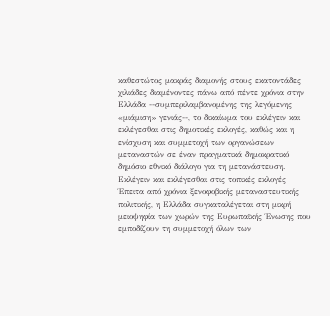καθεστώτος μακράς διαμονής στους εκατοντάδες χιλιάδες διαμένοντες πάνω από πέντε χρόνια στην Ελλάδα --συμπεριλαμβανομένης της λεγόμενης «μιάμιση» γενιάς--, το δικαίωμα του εκλέγειν και εκλέγεσθαι στις δημοτικές εκλογές, καθώς και η ενίσχυση και συμμετοχή των οργανώσεων μεταναστών σε έναν πραγματικά δημοκρατικό δημόσιο εθνικό διάλογο για τη μετανάστευση.
Εκλέγειν και εκλέγεσθαι στις τοπικές εκλογές
Έπειτα από χρόνια ξενοφοβικής μεταναστευτικής πολιτικής, η Ελλάδα συγκαταλέγεται στη μικρή μειοψηφία των χωρών της Ευρωπαϊκής Ένωσης που εμποδίζουν τη συμμετοχή όλων των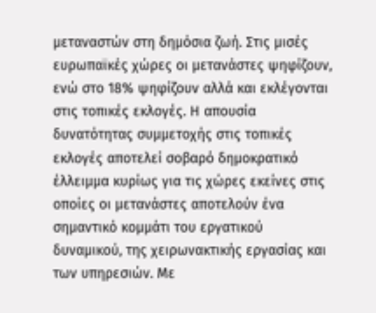μεταναστών στη δημόσια ζωή. Στις μισές ευρωπαϊκές χώρες οι μετανάστες ψηφίζουν, ενώ στο 18% ψηφίζουν αλλά και εκλέγονται στις τοπικές εκλογές. Η απουσία δυνατότητας συμμετοχής στις τοπικές εκλογές αποτελεί σοβαρό δημοκρατικό έλλειμμα κυρίως για τις χώρες εκείνες στις οποίες οι μετανάστες αποτελούν ένα σημαντικό κομμάτι του εργατικού δυναμικού, της χειρωνακτικής εργασίας και των υπηρεσιών. Με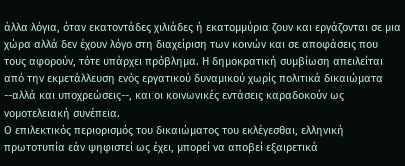άλλα λόγια, όταν εκατοντάδες χιλιάδες ή εκατομμύρια ζουν και εργάζονται σε μια χώρα αλλά δεν έχουν λόγο στη διαχείριση των κοινών και σε αποφάσεις που τους αφορούν, τότε υπάρχει πρόβλημα. Η δημοκρατική συμβίωση απειλείται από την εκμετάλλευση ενός εργατικού δυναμικού χωρίς πολιτικά δικαιώματα --αλλά και υποχρεώσεις--, και οι κοινωνικές εντάσεις καραδοκούν ως νομοτελειακή συνέπεια.
Ο επιλεκτικός περιορισμός του δικαιώματος του εκλέγεσθαι, ελληνική πρωτοτυπία εάν ψηφιστεί ως έχει, μπορεί να αποβεί εξαιρετικά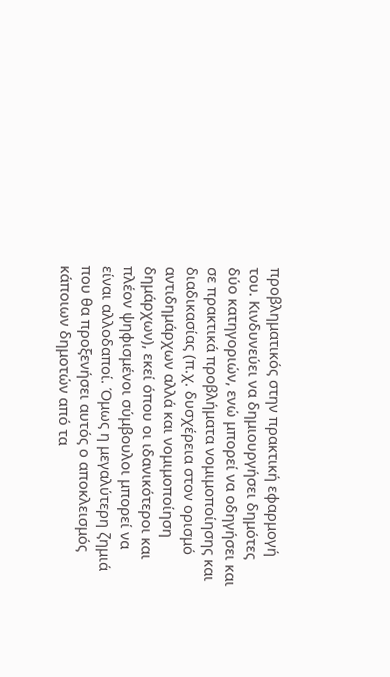προβληματικός στην πρακτική εφαρμογή του. Κινδυνεύει να δημιουργήσει δημότες δύο κατηγοριών, ενώ μπορεί να οδηγήσει και σε πρακτικά προβλήματα νομιμοποίησης και διαδικασίας (π.χ. δυσχέρεια στον ορισμό αντιδημάρχων αλλά και νομιμοποίηση δημάρχων), εκεί όπου οι ιδανικότεροι και πλέον ψηφισμένοι σύμβουλοι μπορεί να είναι αλλοδαποί. Όμως η μεγαλύτερη ζημιά που θα προξενήσει αυτός ο αποκλεισμός κάποιων δημοτών από τα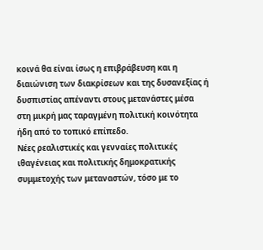κοινά θα είναι ίσως η επιβράβευση και η διαιώνιση των διακρίσεων και της δυσανεξίας ή δυσπιστίας απέναντι στους μετανάστες μέσα στη μικρή μας ταραγμένη πολιτική κοινότητα ήδη από το τοπικό επίπεδο.
Νέες ρεαλιστικές και γενναίες πολιτικές ιθαγένειας και πολιτικής δημοκρατικής συμμετοχής των μεταναστών, τόσο με το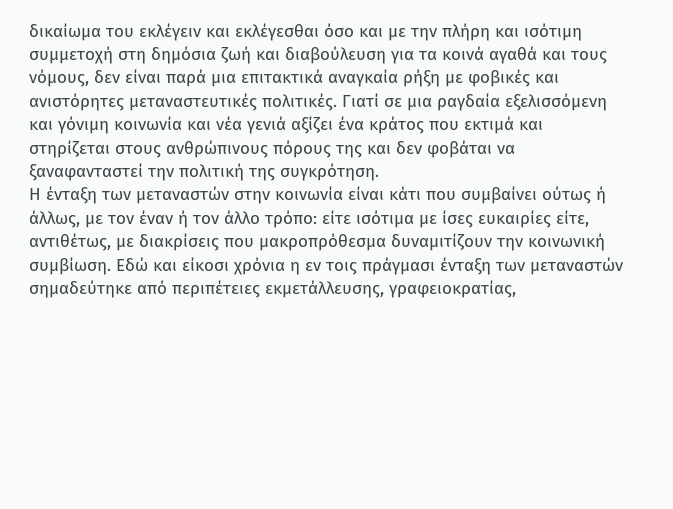δικαίωμα του εκλέγειν και εκλέγεσθαι όσο και με την πλήρη και ισότιμη συμμετοχή στη δημόσια ζωή και διαβούλευση για τα κοινά αγαθά και τους νόμους, δεν είναι παρά μια επιτακτικά αναγκαία ρήξη με φοβικές και ανιστόρητες μεταναστευτικές πολιτικές. Γιατί σε μια ραγδαία εξελισσόμενη και γόνιμη κοινωνία και νέα γενιά αξίζει ένα κράτος που εκτιμά και στηρίζεται στους ανθρώπινους πόρους της και δεν φοβάται να ξαναφανταστεί την πολιτική της συγκρότηση.
Η ένταξη των μεταναστών στην κοινωνία είναι κάτι που συμβαίνει ούτως ή άλλως, με τον έναν ή τον άλλο τρόπο: είτε ισότιμα με ίσες ευκαιρίες είτε, αντιθέτως, με διακρίσεις που μακροπρόθεσμα δυναμιτίζουν την κοινωνική συμβίωση. Εδώ και είκοσι χρόνια η εν τοις πράγμασι ένταξη των μεταναστών σημαδεύτηκε από περιπέτειες εκμετάλλευσης, γραφειοκρατίας,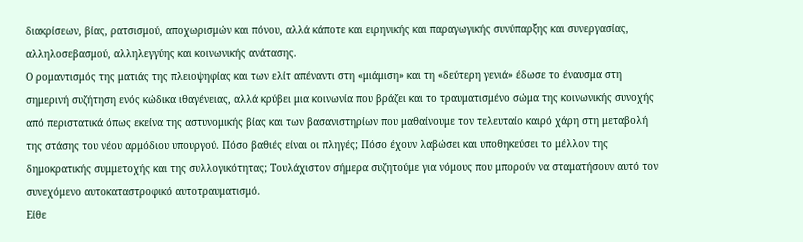διακρίσεων, βίας, ρατσισμού, αποχωρισμών και πόνου, αλλά κάποτε και ειρηνικής και παραγωγικής συνύπαρξης και συνεργασίας, αλληλοσεβασμού, αλληλεγγύης και κοινωνικής ανάτασης.
Ο ρομαντισμός της ματιάς της πλειοψηφίας και των ελίτ απέναντι στη «μιάμιση» και τη «δεύτερη γενιά» έδωσε το έναυσμα στη σημερινή συζήτηση ενός κώδικα ιθαγένειας, αλλά κρύβει μια κοινωνία που βράζει και το τραυματισμένο σώμα της κοινωνικής συνοχής από περιστατικά όπως εκείνα της αστυνομικής βίας και των βασανιστηρίων που μαθαίνουμε τον τελευταίο καιρό χάρη στη μεταβολή της στάσης του νέου αρμόδιου υπουργού. Πόσο βαθιές είναι οι πληγές; Πόσο έχουν λαβώσει και υποθηκεύσει το μέλλον της δημοκρατικής συμμετοχής και της συλλογικότητας; Τουλάχιστον σήμερα συζητούμε για νόμους που μπορούν να σταματήσουν αυτό τον συνεχόμενο αυτοκαταστροφικό αυτοτραυματισμό.
Είθε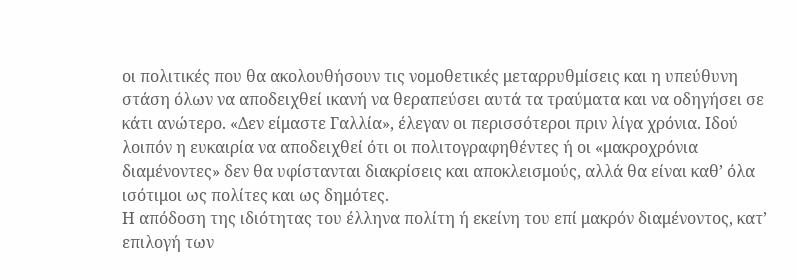οι πολιτικές που θα ακολουθήσουν τις νομοθετικές μεταρρυθμίσεις και η υπεύθυνη στάση όλων να αποδειχθεί ικανή να θεραπεύσει αυτά τα τραύματα και να οδηγήσει σε κάτι ανώτερο. «Δεν είμαστε Γαλλία», έλεγαν οι περισσότεροι πριν λίγα χρόνια. Ιδού λοιπόν η ευκαιρία να αποδειχθεί ότι οι πολιτογραφηθέντες ή οι «μακροχρόνια διαμένοντες» δεν θα υφίστανται διακρίσεις και αποκλεισμούς, αλλά θα είναι καθ’ όλα ισότιμοι ως πολίτες και ως δημότες.
Η απόδοση της ιδιότητας του έλληνα πολίτη ή εκείνη του επί μακρόν διαμένοντος, κατ’ επιλογή των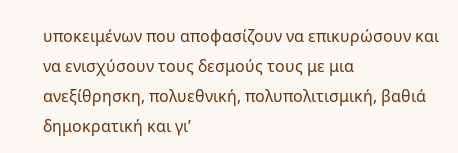υποκειμένων που αποφασίζουν να επικυρώσουν και να ενισχύσουν τους δεσμούς τους με μια ανεξίθρησκη, πολυεθνική, πολυπολιτισμική, βαθιά δημοκρατική και γι’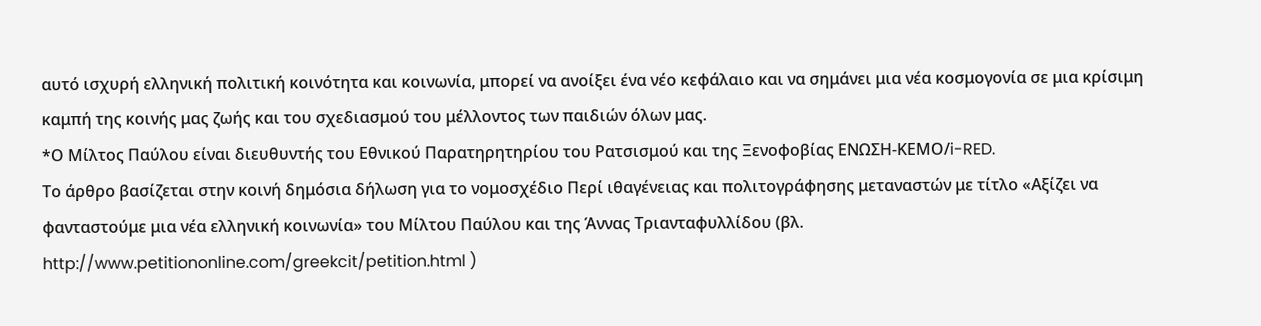αυτό ισχυρή ελληνική πολιτική κοινότητα και κοινωνία, μπορεί να ανοίξει ένα νέο κεφάλαιο και να σημάνει μια νέα κοσμογονία σε μια κρίσιμη καμπή της κοινής μας ζωής και του σχεδιασμού του μέλλοντος των παιδιών όλων μας.
*Ο Μίλτος Παύλου είναι διευθυντής του Εθνικού Παρατηρητηρίου του Ρατσισμού και της Ξενοφοβίας ΕΝΩΣΗ-ΚΕΜΟ/i-RED.
Το άρθρο βασίζεται στην κοινή δημόσια δήλωση για τo νομοσχέδιο Περί ιθαγένειας και πολιτογράφησης μεταναστών με τίτλο «Αξίζει να φανταστούμε μια νέα ελληνική κοινωνία» του Μίλτου Παύλου και της Άννας Τριανταφυλλίδου (βλ. http://www.petitiononline.com/greekcit/petition.html )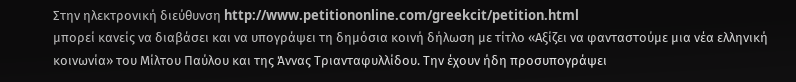Στην ηλεκτρονική διεύθυνση http://www.petitiononline.com/greekcit/petition.html
μπορεί κανείς να διαβάσει και να υπογράψει τη δημόσια κοινή δήλωση με τίτλο «Αξίζει να φανταστούμε μια νέα ελληνική κοινωνία» του Μίλτου Παύλου και της Άννας Τριανταφυλλίδου. Την έχουν ήδη προσυπογράψει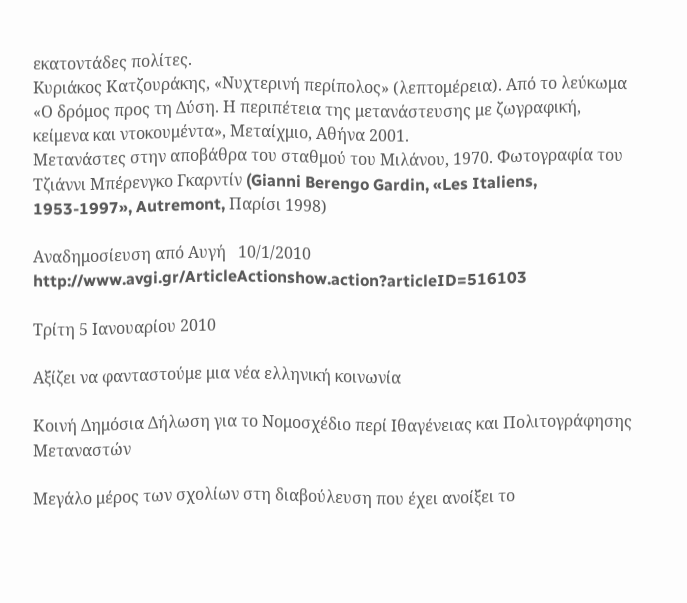εκατοντάδες πολίτες.
Kυριάκος Κατζουράκης, «Νυχτερινή περίπολος» (λεπτομέρεια). Από το λεύκωμα «Ο δρόμος προς τη Δύση. Η περιπέτεια της μετανάστευσης με ζωγραφική, κείμενα και ντοκουμέντα», Μεταίχμιο, Αθήνα 2001.
Μετανάστες στην αποβάθρα του σταθμού του Μιλάνου, 1970. Φωτογραφία του Tζιάννι Μπέρενγκο Γκαρντίν (Gianni Berengo Gardin, «Les Italiens, 1953-1997», Autremont, Παρίσι 1998)

Αναδημοσίευση από Αυγή   10/1/2010
http://www.avgi.gr/ArticleActionshow.action?articleID=516103

Τρίτη 5 Ιανουαρίου 2010

Αξίζει να φανταστούμε μια νέα ελληνική κοινωνία

Κοινή Δημόσια Δήλωση για τo Νομοσχέδιο περί Ιθαγένειας και Πολιτογράφησης Μεταναστών

Μεγάλο μέρος των σχολίων στη διαβούλευση που έχει ανοίξει το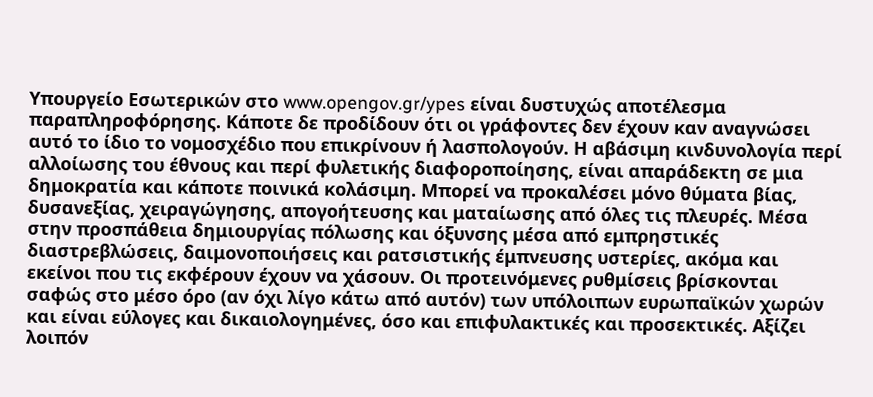Υπουργείο Εσωτερικών στο www.opengov.gr/ypes είναι δυστυχώς αποτέλεσμα παραπληροφόρησης. Kάποτε δε προδίδουν ότι οι γράφοντες δεν έχουν καν αναγνώσει αυτό το ίδιο το νομοσχέδιο που επικρίνουν ή λασπολογούν. Η αβάσιμη κινδυνολογία περί αλλοίωσης του έθνους και περί φυλετικής διαφοροποίησης, είναι απαράδεκτη σε μια δημοκρατία και κάποτε ποινικά κολάσιμη. Μπορεί να προκαλέσει μόνο θύματα βίας, δυσανεξίας, χειραγώγησης, απογοήτευσης και ματαίωσης από όλες τις πλευρές. Μέσα στην προσπάθεια δημιουργίας πόλωσης και όξυνσης μέσα από εμπρηστικές διαστρεβλώσεις, δαιμονοποιήσεις και ρατσιστικής έμπνευσης υστερίες, ακόμα και εκείνοι που τις εκφέρουν έχουν να χάσουν. Οι προτεινόμενες ρυθμίσεις βρίσκονται σαφώς στο μέσο όρο (αν όχι λίγο κάτω από αυτόν) των υπόλοιπων ευρωπαϊκών χωρών και είναι εύλογες και δικαιολογημένες, όσο και επιφυλακτικές και προσεκτικές. Aξίζει λοιπόν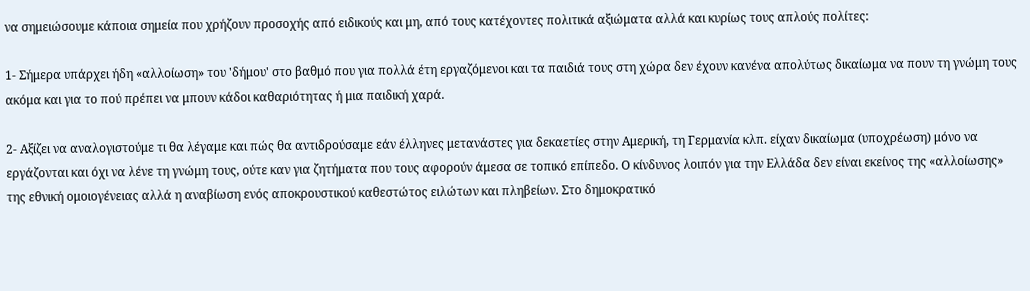να σημειώσουμε κάποια σημεία που χρήζουν προσοχής από ειδικούς και μη, από τους κατέχοντες πολιτικά αξιώματα αλλά και κυρίως τους απλούς πολίτες:

1- Σήμερα υπάρχει ήδη «αλλοίωση» του 'δήμου' στο βαθμό που για πολλά έτη εργαζόμενοι και τα παιδιά τους στη χώρα δεν έχουν κανένα απολύτως δικαίωμα να πουν τη γνώμη τους ακόμα και για το πού πρέπει να μπουν κάδοι καθαριότητας ή μια παιδική χαρά.

2- Αξίζει να αναλογιστούμε τι θα λέγαμε και πώς θα αντιδρούσαμε εάν έλληνες μετανάστες για δεκαετίες στην Αμερική, τη Γερμανία κλπ. είχαν δικαίωμα (υποχρέωση) μόνο να εργάζονται και όχι να λένε τη γνώμη τους, ούτε καν για ζητήματα που τους αφορούν άμεσα σε τοπικό επίπεδο. Ο κίνδυνος λοιπόν για την Ελλάδα δεν είναι εκείνος της «αλλοίωσης» της εθνική ομοιογένειας αλλά η αναβίωση ενός αποκρουστικού καθεστώτος ειλώτων και πληβείων. Στο δημοκρατικό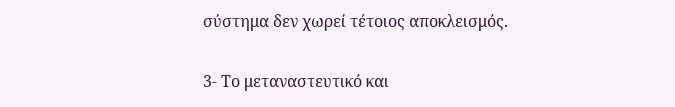σύστημα δεν χωρεί τέτοιος αποκλεισμός.

3- Το μεταναστευτικό και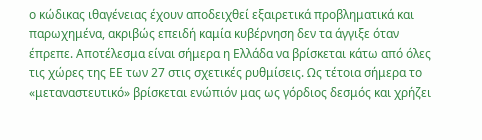ο κώδικας ιθαγένειας έχουν αποδειχθεί εξαιρετικά προβληματικά και παρωχημένα, ακριβώς επειδή καμία κυβέρνηση δεν τα άγγιξε όταν έπρεπε. Αποτέλεσμα είναι σήμερα η Ελλάδα να βρίσκεται κάτω από όλες τις χώρες της ΕΕ των 27 στις σχετικές ρυθμίσεις. Ως τέτοια σήμερα το «μεταναστευτικό» βρίσκεται ενώπιόν μας ως γόρδιος δεσμός και χρήζει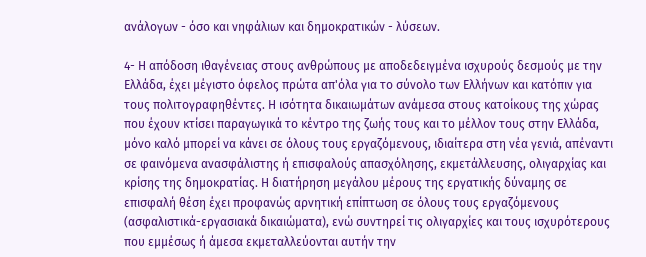ανάλογων - όσο και νηφάλιων και δημοκρατικών - λύσεων.

4- Η απόδοση ιθαγένειας στους ανθρώπους με αποδεδειγμένα ισχυρούς δεσμούς με την Ελλάδα, έχει μέγιστο όφελος πρώτα απ'όλα για το σύνολο των Ελλήνων και κατόπιν για τους πολιτογραφηθέντες. Η ισότητα δικαιωμάτων ανάμεσα στους κατοίκους της χώρας που έχουν κτίσει παραγωγικά το κέντρο της ζωής τους και το μέλλον τους στην Ελλάδα, μόνο καλό μπορεί να κάνει σε όλους τους εργαζόμενους, ιδιαίτερα στη νέα γενιά, απέναντι σε φαινόμενα ανασφάλιστης ή επισφαλούς απασχόλησης, εκμετάλλευσης, ολιγαρχίας και κρίσης της δημοκρατίας. Η διατήρηση μεγάλου μέρους της εργατικής δύναμης σε επισφαλή θέση έχει προφανώς αρνητική επίπτωση σε όλους τους εργαζόμενους (ασφαλιστικά-εργασιακά δικαιώματα), ενώ συντηρεί τις ολιγαρχίες και τους ισχυρότερους που εμμέσως ή άμεσα εκμεταλλεύονται αυτήν την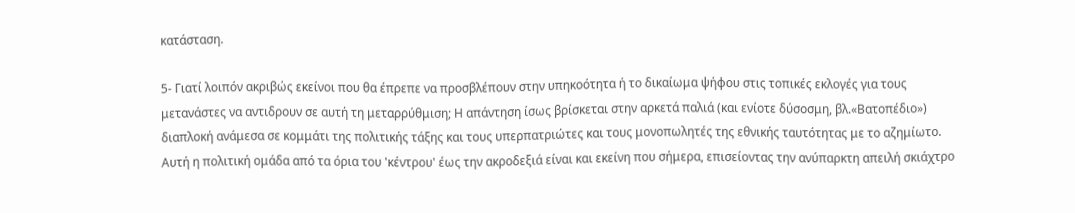κατάσταση.

5- Γιατί λοιπόν ακριβώς εκείνοι που θα έπρεπε να προσβλέπουν στην υπηκοότητα ή το δικαίωμα ψήφου στις τοπικές εκλογές για τους μετανάστες να αντιδρουν σε αυτή τη μεταρρύθμιση; Η απάντηση ίσως βρίσκεται στην αρκετά παλιά (και ενίοτε δύσοσμη, βλ.«Βατοπέδιο») διαπλοκή ανάμεσα σε κομμάτι της πολιτικής τάξης και τους υπερπατριώτες και τους μονοπωλητές της εθνικής ταυτότητας με το αζημίωτο. Αυτή η πολιτική ομάδα από τα όρια του 'κέντρου' έως την ακροδεξιά είναι και εκείνη που σήμερα, επισείοντας την ανύπαρκτη απειλή σκιάχτρο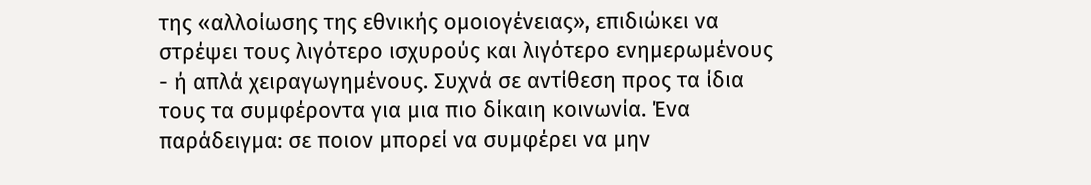της «αλλοίωσης της εθνικής ομοιογένειας», επιδιώκει να στρέψει τους λιγότερο ισχυρούς και λιγότερο ενημερωμένους - ή απλά χειραγωγημένους. Συχνά σε αντίθεση προς τα ίδια τους τα συμφέροντα για μια πιο δίκαιη κοινωνία. Ένα παράδειγμα: σε ποιον μπορεί να συμφέρει να μην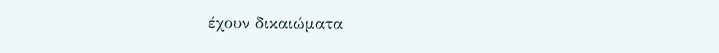έχουν δικαιώματα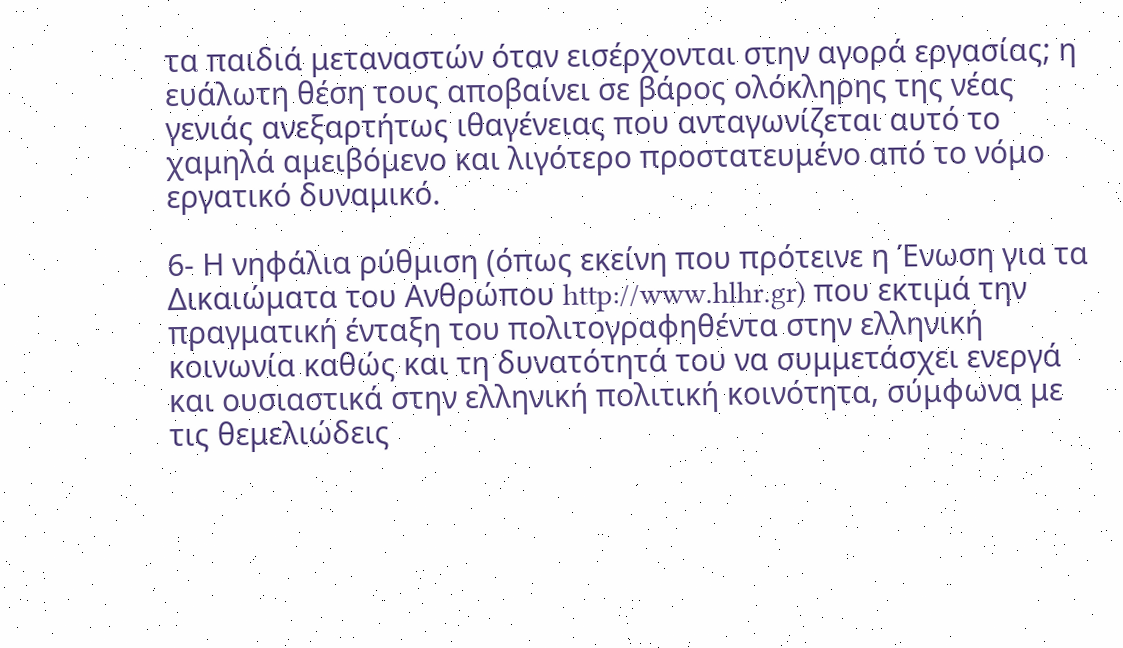τα παιδιά μεταναστών όταν εισέρχονται στην αγορά εργασίας; η ευάλωτη θέση τους αποβαίνει σε βάρος ολόκληρης της νέας γενιάς ανεξαρτήτως ιθαγένειας που ανταγωνίζεται αυτό το χαμηλά αμειβόμενο και λιγότερο προστατευμένο από το νόμο εργατικό δυναμικό.

6- Η νηφάλια ρύθμιση (όπως εκείνη που πρότεινε η Ένωση για τα Δικαιώματα του Ανθρώπου http://www.hlhr.gr) που εκτιμά την πραγματική ένταξη του πολιτογραφηθέντα στην ελληνική κοινωνία καθώς και τη δυνατότητά του να συμμετάσχει ενεργά και ουσιαστικά στην ελληνική πολιτική κοινότητα, σύμφωνα με τις θεμελιώδεις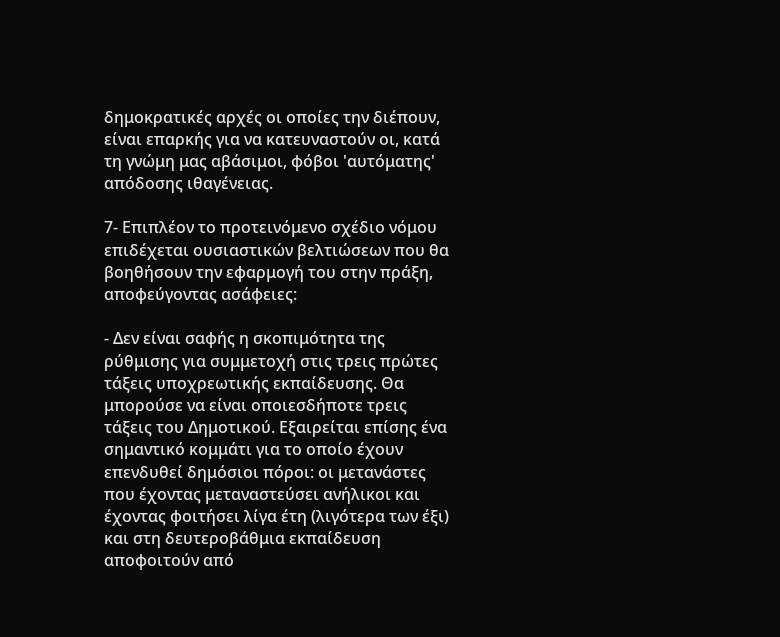δημοκρατικές αρχές οι οποίες την διέπουν, είναι επαρκής για να κατευναστούν οι, κατά τη γνώμη μας αβάσιμοι, φόβοι 'αυτόματης' απόδοσης ιθαγένειας.

7- Επιπλέον το προτεινόμενο σχέδιο νόμου επιδέχεται ουσιαστικών βελτιώσεων που θα βοηθήσουν την εφαρμογή του στην πράξη, αποφεύγοντας ασάφειες:

- Δεν είναι σαφής η σκοπιμότητα της ρύθμισης για συμμετοχή στις τρεις πρώτες τάξεις υποχρεωτικής εκπαίδευσης. Θα μπορούσε να είναι οποιεσδήποτε τρεις τάξεις του Δημοτικού. Εξαιρείται επίσης ένα σημαντικό κομμάτι για το οποίο έχουν επενδυθεί δημόσιοι πόροι: οι μετανάστες που έχοντας μεταναστεύσει ανήλικοι και έχοντας φοιτήσει λίγα έτη (λιγότερα των έξι) και στη δευτεροβάθμια εκπαίδευση αποφοιτούν από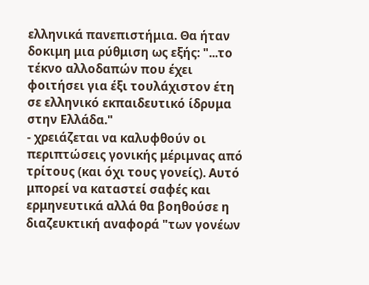ελληνικά πανεπιστήμια. Θα ήταν δοκιμη μια ρύθμιση ως εξής: "...το τέκνο αλλοδαπών που έχει φοιτήσει για έξι τουλάχιστον έτη σε ελληνικό εκπαιδευτικό ίδρυμα στην Ελλάδα."
- χρειάζεται να καλυφθούν οι περιπτώσεις γονικής μέριμνας από τρίτους (και όχι τους γονείς). Αυτό μπορεί να καταστεί σαφές και ερμηνευτικά αλλά θα βοηθούσε η διαζευκτική αναφορά "των γονέων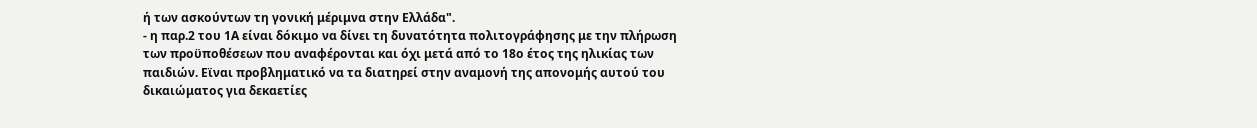ή των ασκούντων τη γονική μέριμνα στην Ελλάδα".
- η παρ.2 του 1Α είναι δόκιμο να δίνει τη δυνατότητα πολιτογράφησης με την πλήρωση των προϋποθέσεων που αναφέρονται και όχι μετά από το 18ο έτος της ηλικίας των παιδιών. Εϊναι προβληματικό να τα διατηρεί στην αναμονή της απονομής αυτού του δικαιώματος για δεκαετίες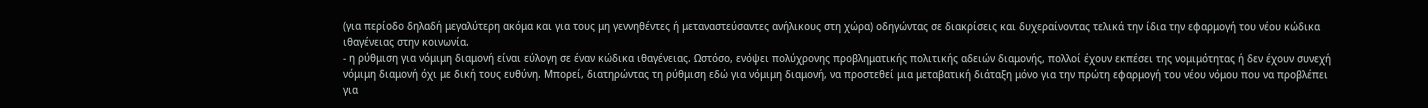(για περίοδο δηλαδή μεγαλύτερη ακόμα και για τους μη γεννηθέντες ή μεταναστεύσαντες ανήλικους στη χώρα) οδηγώντας σε διακρίσεις και δυχεραίνοντας τελικά την ίδια την εφαρμογή του νέου κώδικα ιθαγένειας στην κοινωνία.
- η ρύθμιση για νόμιμη διαμονή είναι εύλογη σε έναν κώδικα ιθαγένειας. Ωστόσο, ενόψει πολύχρονης προβληματικής πολιτικής αδειών διαμονής, πολλοί έχουν εκπέσει της νομιμότητας ή δεν έχουν συνεχή νόμιμη διαμονή όχι με δική τους ευθύνη. Μπορεί, διατηρώντας τη ρύθμιση εδώ για νόμιμη διαμονή, να προστεθεί μια μεταβατική διάταξη μόνο για την πρώτη εφαρμογή του νέου νόμου που να προβλέπει για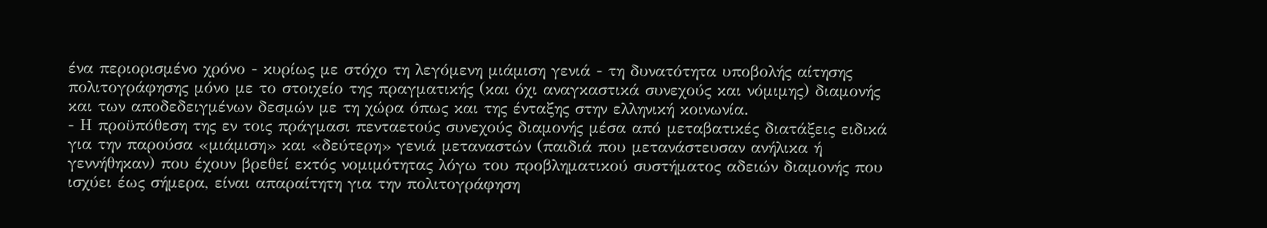ένα περιορισμένο χρόνο - κυρίως με στόχο τη λεγόμενη μιάμιση γενιά - τη δυνατότητα υποβολής αίτησης πολιτογράφησης μόνο με το στοιχείο της πραγματικής (και όχι αναγκαστικά συνεχούς και νόμιμης) διαμονής και των αποδεδειγμένων δεσμών με τη χώρα όπως και της ένταξης στην ελληνική κοινωνία.
- Η προϋπόθεση της εν τοις πράγμασι πενταετούς συνεχούς διαμονής μέσα από μεταβατικές διατάξεις ειδικά για την παρούσα «μιάμιση» και «δεύτερη» γενιά μεταναστών (παιδιά που μετανάστευσαν ανήλικα ή γεννήθηκαν) που έχουν βρεθεί εκτός νομιμότητας λόγω του προβληματικού συστήματος αδειών διαμονής που ισχύει έως σήμερα, είναι απαραίτητη για την πολιτογράφηση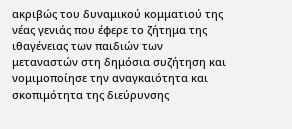ακριβώς του δυναμικού κομματιού της νέας γενιάς που έφερε το ζήτημα της ιθαγένειας των παιδιών των μεταναστών στη δημόσια συζήτηση και νομιμοποίησε την αναγκαιότητα και σκοπιμότητα της διεύρυνσης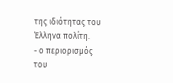της ιδιότητας του Έλληνα πολίτη.
- ο περιορισμός του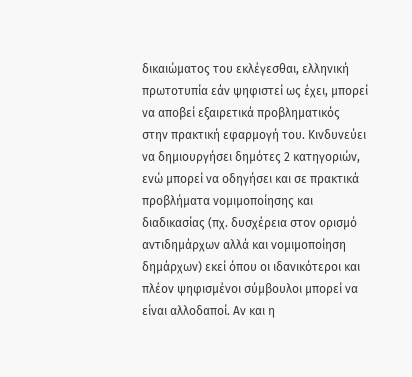δικαιώματος του εκλέγεσθαι, ελληνική πρωτοτυπία εάν ψηφιστεί ως έχει, μπορεί να αποβεί εξαιρετικά προβληματικός στην πρακτική εφαρμογή του. Κινδυνεύει να δημιουργήσει δημότες 2 κατηγοριών, ενώ μπορεί να οδηγήσει και σε πρακτικά προβλήματα νομιμοποίησης και διαδικασίας (πχ. δυσχέρεια στον ορισμό αντιδημάρχων αλλά και νομιμοποίηση δημάρχων) εκεί όπου οι ιδανικότεροι και πλέον ψηφισμένοι σύμβουλοι μπορεί να είναι αλλοδαποί. Αν και η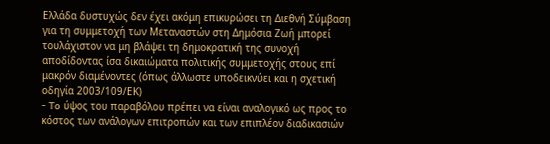Ελλάδα δυστυχώς δεν έχει ακόμη επικυρώσει τη Διεθνή Σύμβαση για τη συμμετοχή των Μεταναστών στη Δημόσια Ζωή μπορεί τουλάχιστον να μη βλάψει τη δημοκρατική της συνοχή αποδίδοντας ίσα δικαιώματα πολιτικής συμμετοχής στους επί μακρόν διαμένοντες (όπως άλλωστε υποδεικνύει και η σχετική οδηγία 2003/109/ΕΚ)
- To ύψος του παραβόλου πρέπει να είναι αναλογικό ως προς το κόστος των ανάλογων επιτροπών και των επιπλέον διαδικασιών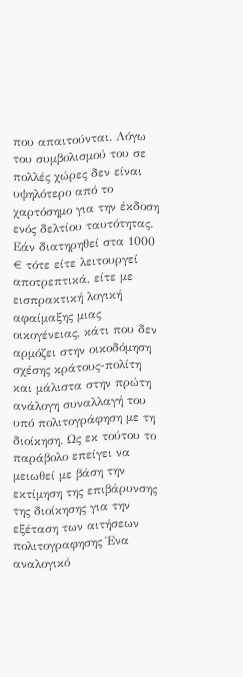που απαιτούνται. Λόγω του συμβολισμού του σε πολλές χώρες δεν είναι υψηλότερο από το χαρτόσημο για την έκδοση ενός δελτίου ταυτότητας. Εάν διατηρηθεί στα 1000 € τότε είτε λειτουργεί αποτρεπτικά, είτε με εισπρακτική λογική αφαίμαξης μιας οικογένειας, κάτι που δεν αρμόζει στην οικοδόμηση σχέσης κράτους-πολίτη και μάλιστα στην πρώτη ανάλογη συναλλαγή του υπό πολιτογράφηση με τη διοίκηση. Ως εκ τούτου το παράβολο επείγει να μειωθεί με βάση την εκτίμηση της επιβάρυνσης της διοίκησης για την εξέταση των αιτήσεων πολιτογραφησης Ένα αναλογικό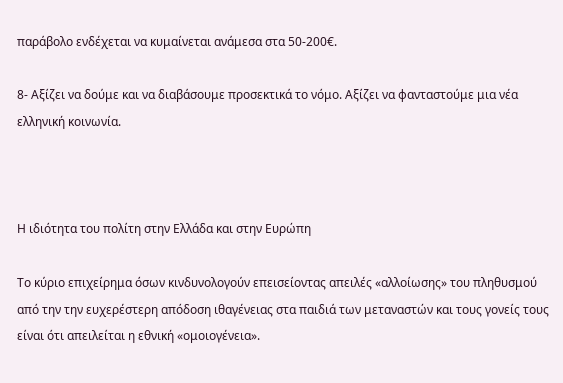παράβολο ενδέχεται να κυμαίνεται ανάμεσα στα 50-200€.

8- Αξίζει να δούμε και να διαβάσουμε προσεκτικά το νόμο. Αξίζει να φανταστούμε μια νέα ελληνική κοινωνία.



Η ιδιότητα του πολίτη στην Ελλάδα και στην Ευρώπη

Το κύριο επιχείρημα όσων κινδυνολογούν επεισείοντας απειλές «αλλοίωσης» του πληθυσμού από την την ευχερέστερη απόδοση ιθαγένειας στα παιδιά των μεταναστών και τους γονείς τους είναι ότι απειλείται η εθνική «ομοιογένεια».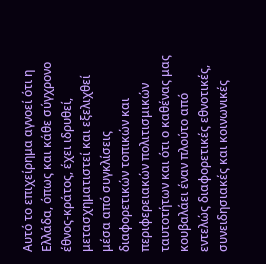Αυτό το επιχείρημα αγνοεί ότι η Ελλάδα, όπως και κάθε σύγχρονο έθνος-κράτος, έχει ιδρυθεί, μετασχηματιστεί και εξελιχθεί μέσα από συγκλίσεις διαφορετικών τοπικών και περιφερειακών πολιτισμικών ταυτοτήτων και ότι ο καθένας μας κουβαλάει έναν πλούτο από εντελώς διαφορετικές εθνοτικές, συνειδησιακές και κοινωνικές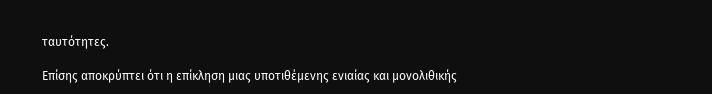ταυτότητες.

Επίσης αποκρύπτει ότι η επίκληση μιας υποτιθέμενης ενιαίας και μονολιθικής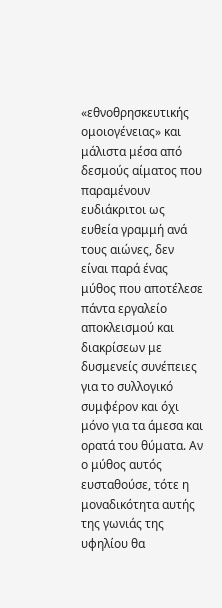«εθνοθρησκευτικής ομοιογένειας» και μάλιστα μέσα από δεσμούς αίματος που παραμένουν ευδιάκριτοι ως ευθεία γραμμή ανά τους αιώνες, δεν είναι παρά ένας μύθος που αποτέλεσε πάντα εργαλείο αποκλεισμού και διακρίσεων με δυσμενείς συνέπειες για το συλλογικό συμφέρον και όχι μόνο για τα άμεσα και ορατά του θύματα. Αν ο μύθος αυτός ευσταθούσε, τότε η μοναδικότητα αυτής της γωνιάς της υφηλίου θα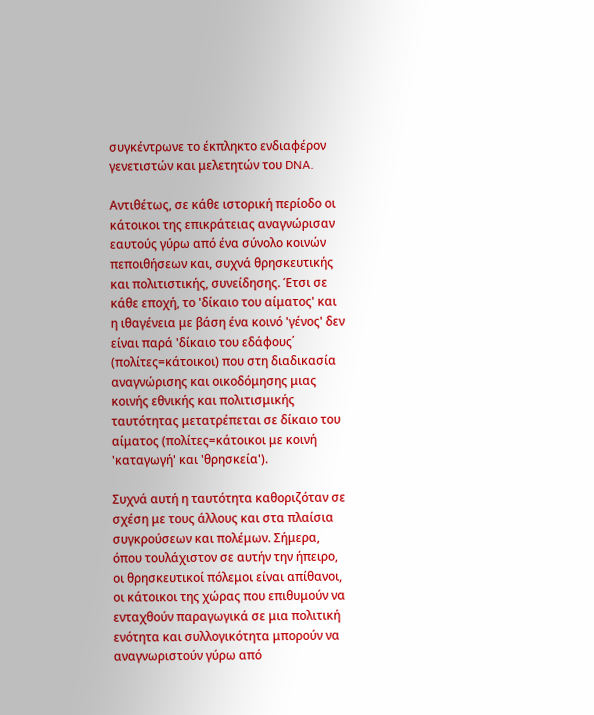συγκέντρωνε το έκπληκτο ενδιαφέρον γενετιστών και μελετητών του DNA.

Αντιθέτως, σε κάθε ιστορική περίοδο οι κάτοικοι της επικράτειας αναγνώρισαν εαυτούς γύρω από ένα σύνολο κοινών πεποιθήσεων και, συχνά θρησκευτικής και πολιτιστικής, συνείδησης. Έτσι σε κάθε εποχή, το 'δίκαιο του αίματος' και η ιθαγένεια με βάση ένα κοινό 'γένος' δεν είναι παρά 'δίκαιο του εδάφους΄ (πολίτες=κάτοικοι) που στη διαδικασία αναγνώρισης και οικοδόμησης μιας κοινής εθνικής και πολιτισμικής ταυτότητας μετατρέπεται σε δίκαιο του αίματος (πολίτες=κάτοικοι με κοινή 'καταγωγή' και 'θρησκεία').

Συχνά αυτή η ταυτότητα καθοριζόταν σε σχέση με τους άλλους και στα πλαίσια συγκρούσεων και πολέμων. Σήμερα, όπου τουλάχιστον σε αυτήν την ήπειρο, οι θρησκευτικοί πόλεμοι είναι απίθανοι, οι κάτοικοι της χώρας που επιθυμούν να ενταχθούν παραγωγικά σε μια πολιτική ενότητα και συλλογικότητα μπορούν να αναγνωριστούν γύρω από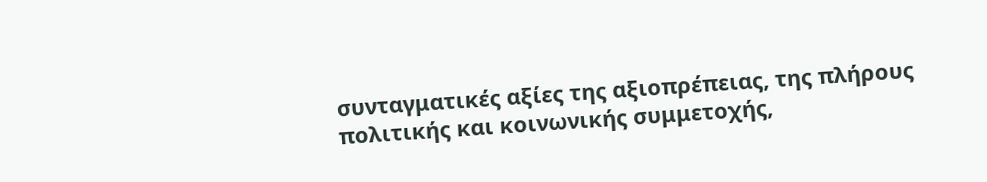συνταγματικές αξίες της αξιοπρέπειας, της πλήρους πολιτικής και κοινωνικής συμμετοχής,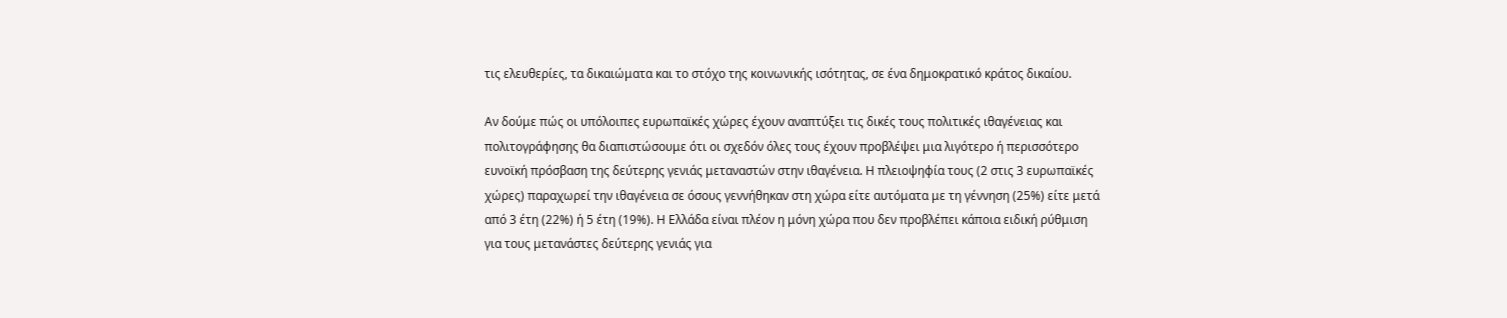τις ελευθερίες, τα δικαιώματα και το στόχο της κοινωνικής ισότητας, σε ένα δημοκρατικό κράτος δικαίου.

Αν δούμε πώς οι υπόλοιπες ευρωπαϊκές χώρες έχουν αναπτύξει τις δικές τους πολιτικές ιθαγένειας και πολιτογράφησης θα διαπιστώσουμε ότι οι σχεδόν όλες τους έχουν προβλέψει μια λιγότερο ή περισσότερο ευνοϊκή πρόσβαση της δεύτερης γενιάς μεταναστών στην ιθαγένεια. Η πλειοψηφία τους (2 στις 3 ευρωπαϊκές χώρες) παραχωρεί την ιθαγένεια σε όσους γεννήθηκαν στη χώρα είτε αυτόματα με τη γέννηση (25%) είτε μετά από 3 έτη (22%) ή 5 έτη (19%). Η Ελλάδα είναι πλέον η μόνη χώρα που δεν προβλέπει κάποια ειδική ρύθμιση για τους μετανάστες δεύτερης γενιάς για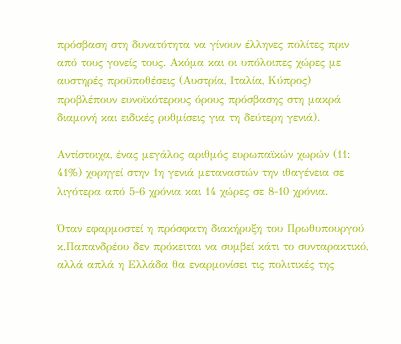πρόσβαση στη δυνατότητα να γίνουν έλληνες πολίτες πριν από τους γονείς τους. Ακόμα και οι υπόλοιπες χώρες με αυστηρές προϋποθέσεις (Αυστρία, Ιταλία, Κύπρος) προβλέπουν ευνοϊκότερους όρους πρόσβασης στη μακρά διαμονή και ειδικές ρυθμίσεις για τη δεύτερη γενιά).

Αντίστοιχα, ένας μεγάλος αριθμός ευρωπαϊκών χωρών (11: 41%) χορηγεί στην 1η γενιά μεταναστών την ιθαγένεια σε λιγότερα από 5-6 χρόνια και 14 χώρες σε 8-10 χρόνια.

Όταν εφαρμοστεί η πρόσφατη διακήρυξη του Πρωθυπουργού κ.Παπανδρέου δεν πρόκειται να συμβεί κάτι το συνταρακτικό, αλλά απλά η Ελλάδα θα εναρμονίσει τις πολιτικές της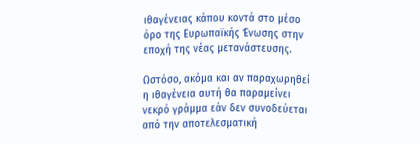ιθαγένειας κάπου κοντά στο μέσο όρο της Ευρωπαϊκής Ένωσης στην εποχή της νέας μετανάστευσης.

Ωστόσο, ακόμα και αν παραχωρηθεί η ιθαγένεια αυτή θα παραμείνει νεκρό γράμμα εάν δεν συνοδεύεται από την αποτελεσματική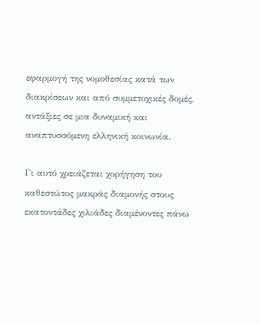εφαρμογή της νομοθεσίας κατά των διακρίσεων και από συμμετοχικές δομές, αντάξιες σε μια δυναμική και αναπτυσσόμενη ελληνική κοινωνία.

Γι αυτό χρειάζεται χορήγηση του καθεστώτος μακράς διαμονής στους εκατοντάδες χιλιάδες διαμένοντες πάνω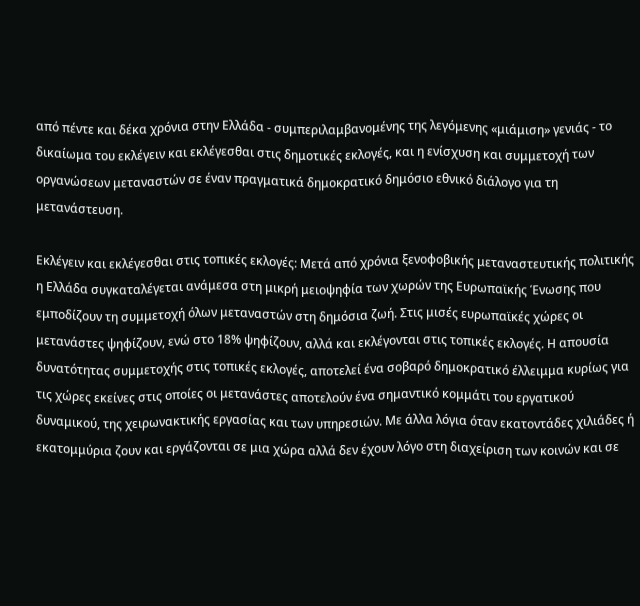από πέντε και δέκα χρόνια στην Ελλάδα - συμπεριλαμβανομένης της λεγόμενης «μιάμιση» γενιάς - το δικαίωμα του εκλέγειν και εκλέγεσθαι στις δημοτικές εκλογές, και η ενίσχυση και συμμετοχή των οργανώσεων μεταναστών σε έναν πραγματικά δημοκρατικό δημόσιο εθνικό διάλογο για τη μετανάστευση.

Εκλέγειν και εκλέγεσθαι στις τοπικές εκλογές: Μετά από χρόνια ξενοφοβικής μεταναστευτικής πολιτικής η Ελλάδα συγκαταλέγεται ανάμεσα στη μικρή μειοψηφία των χωρών της Ευρωπαϊκής Ένωσης που εμποδίζουν τη συμμετοχή όλων μεταναστών στη δημόσια ζωή. Στις μισές ευρωπαϊκές χώρες οι μετανάστες ψηφίζουν, ενώ στο 18% ψηφίζουν, αλλά και εκλέγονται στις τοπικές εκλογές. Η απουσία δυνατότητας συμμετοχής στις τοπικές εκλογές, αποτελεί ένα σοβαρό δημοκρατικό έλλειμμα κυρίως για τις χώρες εκείνες στις οποίες οι μετανάστες αποτελούν ένα σημαντικό κομμάτι του εργατικού δυναμικού, της χειρωνακτικής εργασίας και των υπηρεσιών. Με άλλα λόγια όταν εκατοντάδες χιλιάδες ή εκατομμύρια ζουν και εργάζονται σε μια χώρα αλλά δεν έχουν λόγο στη διαχείριση των κοινών και σε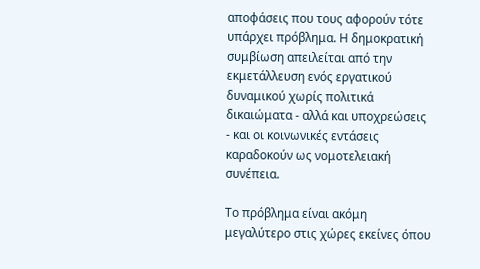αποφάσεις που τους αφορούν τότε υπάρχει πρόβλημα. Η δημοκρατική συμβίωση απειλείται από την εκμετάλλευση ενός εργατικού δυναμικού χωρίς πολιτικά δικαιώματα - αλλά και υποχρεώσεις - και οι κοινωνικές εντάσεις καραδοκούν ως νομοτελειακή συνέπεια.

Το πρόβλημα είναι ακόμη μεγαλύτερο στις χώρες εκείνες όπου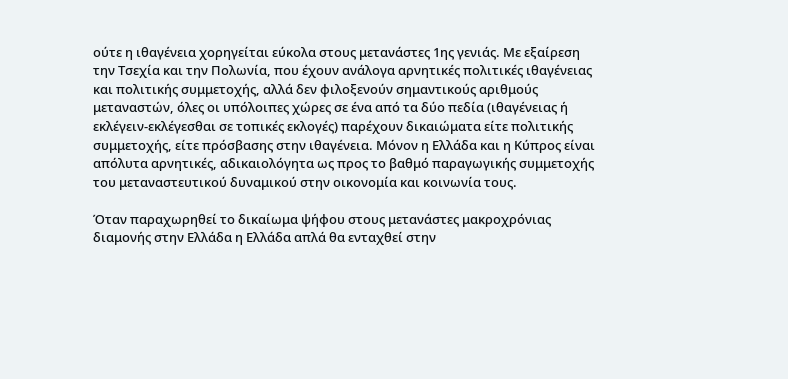ούτε η ιθαγένεια χορηγείται εύκολα στους μετανάστες 1ης γενιάς. Με εξαίρεση την Τσεχία και την Πολωνία, που έχουν ανάλογα αρνητικές πολιτικές ιθαγένειας και πολιτικής συμμετοχής, αλλά δεν φιλοξενούν σημαντικούς αριθμούς μεταναστών, όλες οι υπόλοιπες χώρες σε ένα από τα δύο πεδία (ιθαγένειας ή εκλέγειν-εκλέγεσθαι σε τοπικές εκλογές) παρέχουν δικαιώματα είτε πολιτικής συμμετοχής, είτε πρόσβασης στην ιθαγένεια. Μόνον η Ελλάδα και η Κύπρος είναι απόλυτα αρνητικές, αδικαιολόγητα ως προς το βαθμό παραγωγικής συμμετοχής του μεταναστευτικού δυναμικού στην οικονομία και κοινωνία τους.

Όταν παραχωρηθεί το δικαίωμα ψήφου στους μετανάστες μακροχρόνιας διαμονής στην Ελλάδα η Ελλάδα απλά θα ενταχθεί στην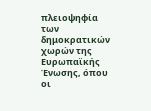πλειοψηφία των δημοκρατικών χωρών της Ευρωπαϊκής Ένωσης, όπου οι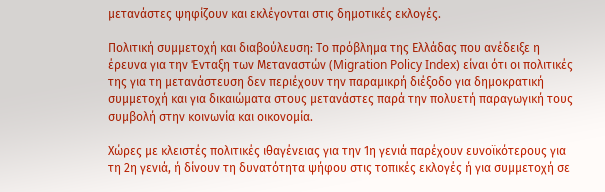μετανάστες ψηφίζουν και εκλέγονται στις δημοτικές εκλογές.

Πολιτική συμμετοχή και διαβούλευση: Το πρόβλημα της Ελλάδας που ανέδειξε η έρευνα για την Ένταξη των Μεταναστών (Migration Policy Index) είναι ότι οι πολιτικές της για τη μετανάστευση δεν περιέχουν την παραμικρή διέξοδο για δημοκρατική συμμετοχή και για δικαιώματα στους μετανάστες παρά την πολυετή παραγωγική τους συμβολή στην κοινωνία και οικονομία.

Χώρες με κλειστές πολιτικές ιθαγένειας για την 1η γενιά παρέχουν ευνοϊκότερους για τη 2η γενιά, ή δίνουν τη δυνατότητα ψήφου στις τοπικές εκλογές ή για συμμετοχή σε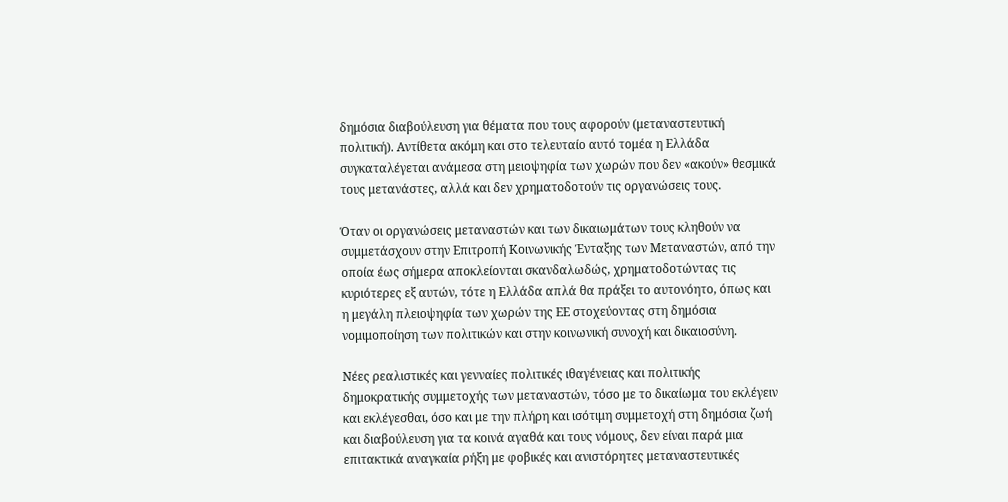δημόσια διαβούλευση για θέματα που τους αφορούν (μεταναστευτική πολιτική). Αντίθετα ακόμη και στο τελευταίο αυτό τομέα η Ελλάδα συγκαταλέγεται ανάμεσα στη μειοψηφία των χωρών που δεν «ακούν» θεσμικά τους μετανάστες, αλλά και δεν χρηματοδοτούν τις οργανώσεις τους.

Όταν οι οργανώσεις μεταναστών και των δικαιωμάτων τους κληθούν να συμμετάσχουν στην Επιτροπή Κοινωνικής Ένταξης των Μεταναστών, από την οποία έως σήμερα αποκλείονται σκανδαλωδώς, χρηματοδοτώντας τις κυριότερες εξ αυτών, τότε η Ελλάδα απλά θα πράξει το αυτονόητο, όπως και η μεγάλη πλειοψηφία των χωρών της ΕΕ στοχεύοντας στη δημόσια νομιμοποίηση των πολιτικών και στην κοινωνική συνοχή και δικαιοσύνη.

Νέες ρεαλιστικές και γενναίες πολιτικές ιθαγένειας και πολιτικής δημοκρατικής συμμετοχής των μεταναστών, τόσο με το δικαίωμα του εκλέγειν και εκλέγεσθαι, όσο και με την πλήρη και ισότιμη συμμετοχή στη δημόσια ζωή και διαβούλευση για τα κοινά αγαθά και τους νόμους, δεν είναι παρά μια επιτακτικά αναγκαία ρήξη με φοβικές και ανιστόρητες μεταναστευτικές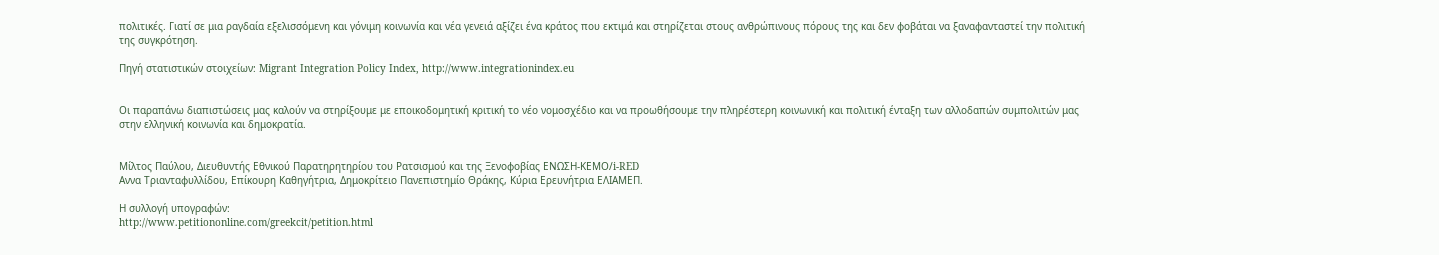πολιτικές. Γιατί σε μια ραγδαία εξελισσόμενη και γόνιμη κοινωνία και νέα γενειά αξίζει ένα κράτος που εκτιμά και στηρίζεται στους ανθρώπινους πόρους της και δεν φοβάται να ξαναφανταστεί την πολιτική της συγκρότηση.

Πηγή στατιστικών στοιχείων: Migrant Integration Policy Index, http://www.integrationindex.eu


Οι παραπάνω διαπιστώσεις μας καλούν να στηρίξουμε με εποικοδομητική κριτική το νέο νομοσχέδιο και να προωθήσουμε την πληρέστερη κοινωνική και πολιτική ένταξη των αλλοδαπών συμπολιτών μας στην ελληνική κοινωνία και δημοκρατία.


Μίλτος Παύλου, Διευθυντής Εθνικού Παρατηρητηρίου του Ρατσισμού και της Ξενοφοβίας ΕΝΩΣΗ-ΚΕΜΟ/i-RED
Aννα Τριανταφυλλίδου, Επίκουρη Καθηγήτρια, Δημοκρίτειο Πανεπιστημίο Θράκης, Κύρια Ερευνήτρια ΕΛΙΑΜΕΠ.

Η συλλογή υπογραφών:
http://www.petitiononline.com/greekcit/petition.html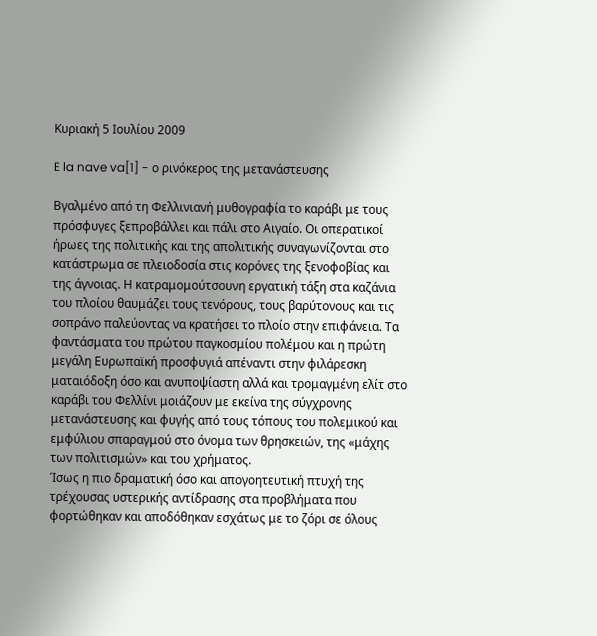Κυριακή 5 Ιουλίου 2009

E la nave va[1] - ο ρινόκερος της μετανάστευσης

Βγαλμένο από τη Φελλινιανή μυθογραφία το καράβι με τους πρόσφυγες ξεπροβάλλει και πάλι στο Αιγαίο. Οι οπερατικοί ήρωες της πολιτικής και της απολιτικής συναγωνίζονται στο κατάστρωμα σε πλειοδοσία στις κορόνες της ξενοφοβίας και της άγνοιας. Η κατραμομούτσουνη εργατική τάξη στα καζάνια του πλοίου θαυμάζει τους τενόρους, τους βαρύτονους και τις σοπράνο παλεύοντας να κρατήσει το πλοίο στην επιφάνεια. Τα φαντάσματα του πρώτου παγκοσμίου πολέμου και η πρώτη μεγάλη Ευρωπαϊκή προσφυγιά απέναντι στην φιλάρεσκη ματαιόδοξη όσο και ανυποψίαστη αλλά και τρομαγμένη ελίτ στο καράβι του Φελλίνι μοιάζουν με εκείνα της σύγχρονης μετανάστευσης και φυγής από τους τόπους του πολεμικού και εμφύλιου σπαραγμού στο όνομα των θρησκειών, της «μάχης των πολιτισμών» και του χρήματος.
Ίσως η πιο δραματική όσο και απογοητευτική πτυχή της τρέχουσας υστερικής αντίδρασης στα προβλήματα που φορτώθηκαν και αποδόθηκαν εσχάτως με το ζόρι σε όλους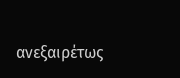ανεξαιρέτως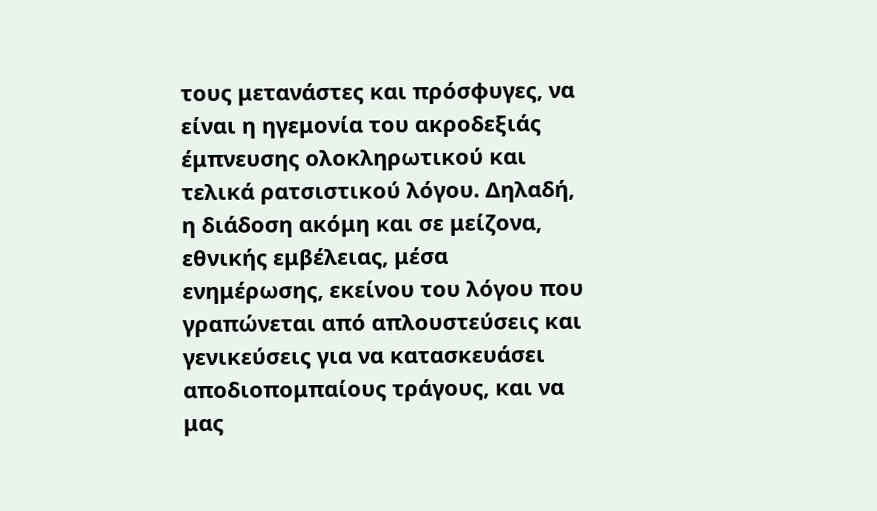τους μετανάστες και πρόσφυγες, να είναι η ηγεμονία του ακροδεξιάς έμπνευσης ολοκληρωτικού και τελικά ρατσιστικού λόγου. Δηλαδή, η διάδοση ακόμη και σε μείζονα, εθνικής εμβέλειας, μέσα ενημέρωσης, εκείνου του λόγου που γραπώνεται από απλουστεύσεις και γενικεύσεις για να κατασκευάσει αποδιοπομπαίους τράγους, και να μας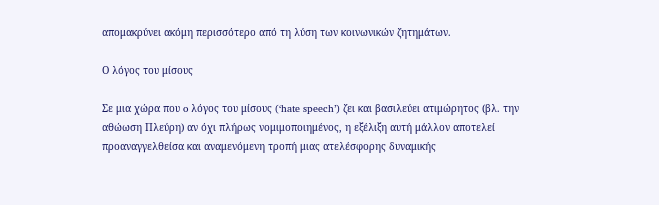απομακρύνει ακόμη περισσότερο από τη λύση των κοινωνικών ζητημάτων.

Ο λόγος του μίσους

Σε μια χώρα που o λόγος του μίσους (‘hate speech’) ζει και βασιλεύει ατιμώρητος (βλ. την αθώωση Πλεύρη) αν όχι πλήρως νομιμοποιημένος, η εξέλιξη αυτή μάλλον αποτελεί προαναγγελθείσα και αναμενόμενη τροπή μιας ατελέσφορης δυναμικής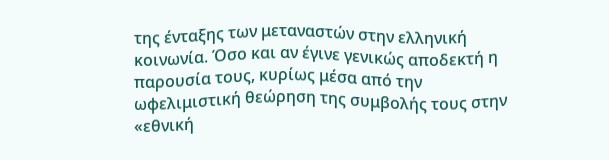της ένταξης των μεταναστών στην ελληνική κοινωνία. Όσο και αν έγινε γενικώς αποδεκτή η παρουσία τους, κυρίως μέσα από την ωφελιμιστική θεώρηση της συμβολής τους στην «εθνική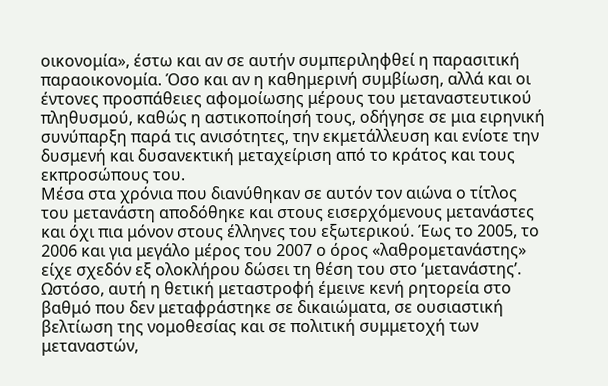οικονομία», έστω και αν σε αυτήν συμπεριληφθεί η παρασιτική παραοικονομία. Όσο και αν η καθημερινή συμβίωση, αλλά και οι έντονες προσπάθειες αφομοίωσης μέρους του μεταναστευτικού πληθυσμού, καθώς η αστικοποίησή τους, οδήγησε σε μια ειρηνική συνύπαρξη παρά τις ανισότητες, την εκμετάλλευση και ενίοτε την δυσμενή και δυσανεκτική μεταχείριση από το κράτος και τους εκπροσώπους του.
Μέσα στα χρόνια που διανύθηκαν σε αυτόν τον αιώνα ο τίτλος του μετανάστη αποδόθηκε και στους εισερχόμενους μετανάστες και όχι πια μόνον στους έλληνες του εξωτερικού. Έως το 2005, το 2006 και για μεγάλο μέρος του 2007 ο όρος «λαθρομετανάστης» είχε σχεδόν εξ ολοκλήρου δώσει τη θέση του στο ‘μετανάστης’. Ωστόσο, αυτή η θετική μεταστροφή έμεινε κενή ρητορεία στο βαθμό που δεν μεταφράστηκε σε δικαιώματα, σε ουσιαστική βελτίωση της νομοθεσίας και σε πολιτική συμμετοχή των μεταναστών,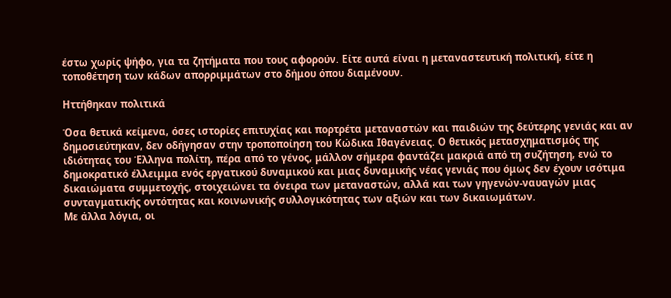έστω χωρίς ψήφο, για τα ζητήματα που τους αφορούν. Είτε αυτά είναι η μεταναστευτική πολιτική, είτε η τοποθέτηση των κάδων απορριμμάτων στο δήμου όπου διαμένουν.

Ηττήθηκαν πολιτικά

Όσα θετικά κείμενα, όσες ιστορίες επιτυχίας και πορτρέτα μεταναστών και παιδιών της δεύτερης γενιάς και αν δημοσιεύτηκαν, δεν οδήγησαν στην τροποποίηση του Κώδικα Ιθαγένειας. Ο θετικός μετασχηματισμός της ιδιότητας του Έλληνα πολίτη, πέρα από το γένος, μάλλον σήμερα φαντάζει μακριά από τη συζήτηση, ενώ το δημοκρατικό έλλειμμα ενός εργατικού δυναμικού και μιας δυναμικής νέας γενιάς που όμως δεν έχουν ισότιμα δικαιώματα συμμετοχής, στοιχειώνει τα όνειρα των μεταναστών, αλλά και των γηγενών-ναυαγών μιας συνταγματικής οντότητας και κοινωνικής συλλογικότητας των αξιών και των δικαιωμάτων.
Με άλλα λόγια, οι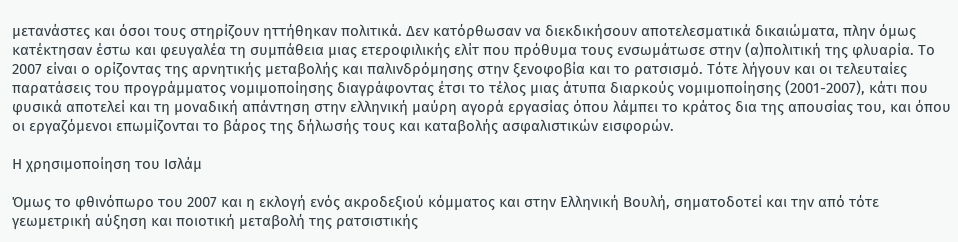μετανάστες και όσοι τους στηρίζουν ηττήθηκαν πολιτικά. Δεν κατόρθωσαν να διεκδικήσουν αποτελεσματικά δικαιώματα, πλην όμως κατέκτησαν έστω και φευγαλέα τη συμπάθεια μιας ετεροφιλικής ελίτ που πρόθυμα τους ενσωμάτωσε στην (α)πολιτική της φλυαρία. Το 2007 είναι ο ορίζοντας της αρνητικής μεταβολής και παλινδρόμησης στην ξενοφοβία και το ρατσισμό. Τότε λήγουν και οι τελευταίες παρατάσεις του προγράμματος νομιμοποίησης διαγράφοντας έτσι το τέλος μιας άτυπα διαρκούς νομιμοποίησης (2001-2007), κάτι που φυσικά αποτελεί και τη μοναδική απάντηση στην ελληνική μαύρη αγορά εργασίας όπου λάμπει το κράτος δια της απουσίας του, και όπου οι εργαζόμενοι επωμίζονται το βάρος της δήλωσής τους και καταβολής ασφαλιστικών εισφορών.

Η χρησιμοποίηση του Ισλάμ

Όμως το φθινόπωρο του 2007 και η εκλογή ενός ακροδεξιού κόμματος και στην Ελληνική Βουλή, σηματοδοτεί και την από τότε γεωμετρική αύξηση και ποιοτική μεταβολή της ρατσιστικής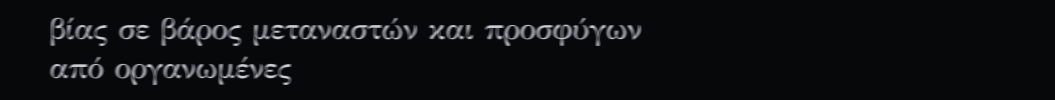βίας σε βάρος μεταναστών και προσφύγων από οργανωμένες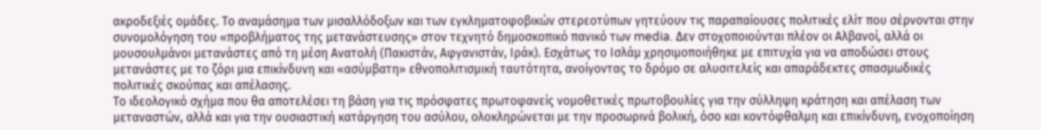ακροδεξιές ομάδες. Το αναμάσημα των μισαλλόδοξων και των εγκληματοφοβικών στερεοτύπων γητεύουν τις παραπαίουσες πολιτικές ελίτ που σέρνονται στην συνομολόγηση του «προβλήματος της μετανάστευσης» στον τεχνητό δημοσκοπικό πανικό των media. Δεν στοχοποιούνται πλέον οι Αλβανοί, αλλά οι μουσουλμάνοι μετανάστες από τη μέση Ανατολή (Πακιστάν, Αφγανιστάν, Ιράκ). Εσχάτως το Ισλάμ χρησιμοποιήθηκε με επιτυχία για να αποδώσει στους μετανάστες με το ζόρι μια επικίνδυνη και «ασύμβατη» εθνοπολιτισμική ταυτότητα, ανοίγοντας το δρόμο σε αλυσιτελείς και απαράδεκτες σπασμωδικές πολιτικές σκούπας και απέλασης.
Το ιδεολογικό σχήμα που θα αποτελέσει τη βάση για τις πρόσφατες πρωτοφανείς νομοθετικές πρωτοβουλίες για την σύλληψη κράτηση και απέλαση των μεταναστών, αλλά και για την ουσιαστική κατάργηση του ασύλου, ολοκληρώνεται με την προσωρινά βολική, όσο και κοντόφθαλμη και επικίνδυνη, ενοχοποίηση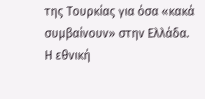της Τουρκίας για όσα «κακά συμβαίνουν» στην Ελλάδα. Η εθνική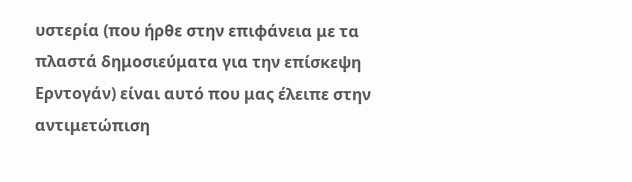υστερία (που ήρθε στην επιφάνεια με τα πλαστά δημοσιεύματα για την επίσκεψη Ερντογάν) είναι αυτό που μας έλειπε στην αντιμετώπιση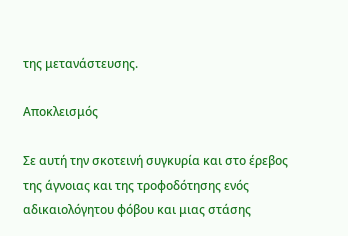της μετανάστευσης.

Αποκλεισμός

Σε αυτή την σκοτεινή συγκυρία και στο έρεβος της άγνοιας και της τροφοδότησης ενός αδικαιολόγητου φόβου και μιας στάσης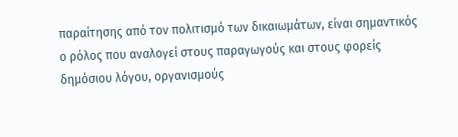παραίτησης από τον πολιτισμό των δικαιωμάτων, είναι σημαντικός ο ρόλος που αναλογεί στους παραγωγούς και στους φορείς δημόσιου λόγου, οργανισμούς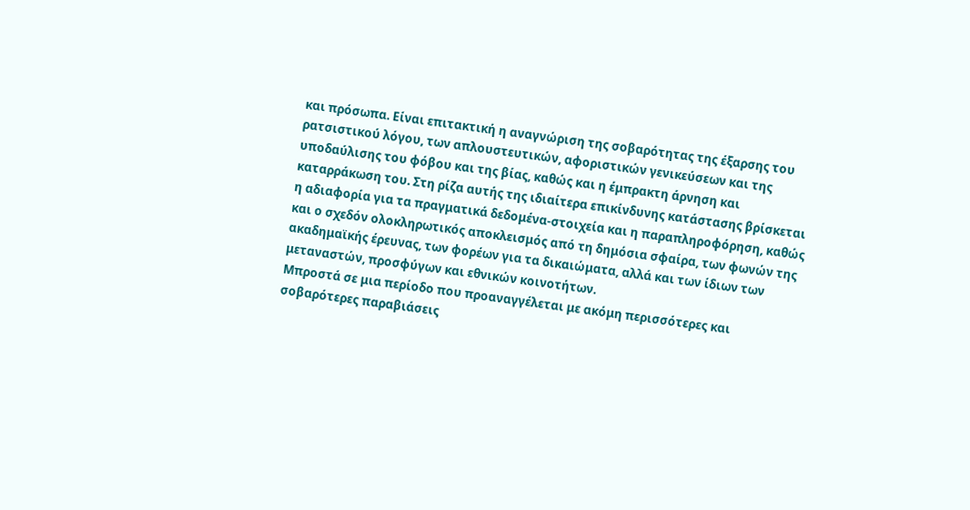και πρόσωπα. Είναι επιτακτική η αναγνώριση της σοβαρότητας της έξαρσης του ρατσιστικού λόγου, των απλουστευτικών, αφοριστικών γενικεύσεων και της υποδαύλισης του φόβου και της βίας, καθώς και η έμπρακτη άρνηση και καταρράκωση του. Στη ρίζα αυτής της ιδιαίτερα επικίνδυνης κατάστασης βρίσκεται η αδιαφορία για τα πραγματικά δεδομένα-στοιχεία και η παραπληροφόρηση, καθώς και ο σχεδόν ολοκληρωτικός αποκλεισμός από τη δημόσια σφαίρα, των φωνών της ακαδημαϊκής έρευνας, των φορέων για τα δικαιώματα, αλλά και των ίδιων των μεταναστών, προσφύγων και εθνικών κοινοτήτων.
Μπροστά σε μια περίοδο που προαναγγέλεται με ακόμη περισσότερες και σοβαρότερες παραβιάσεις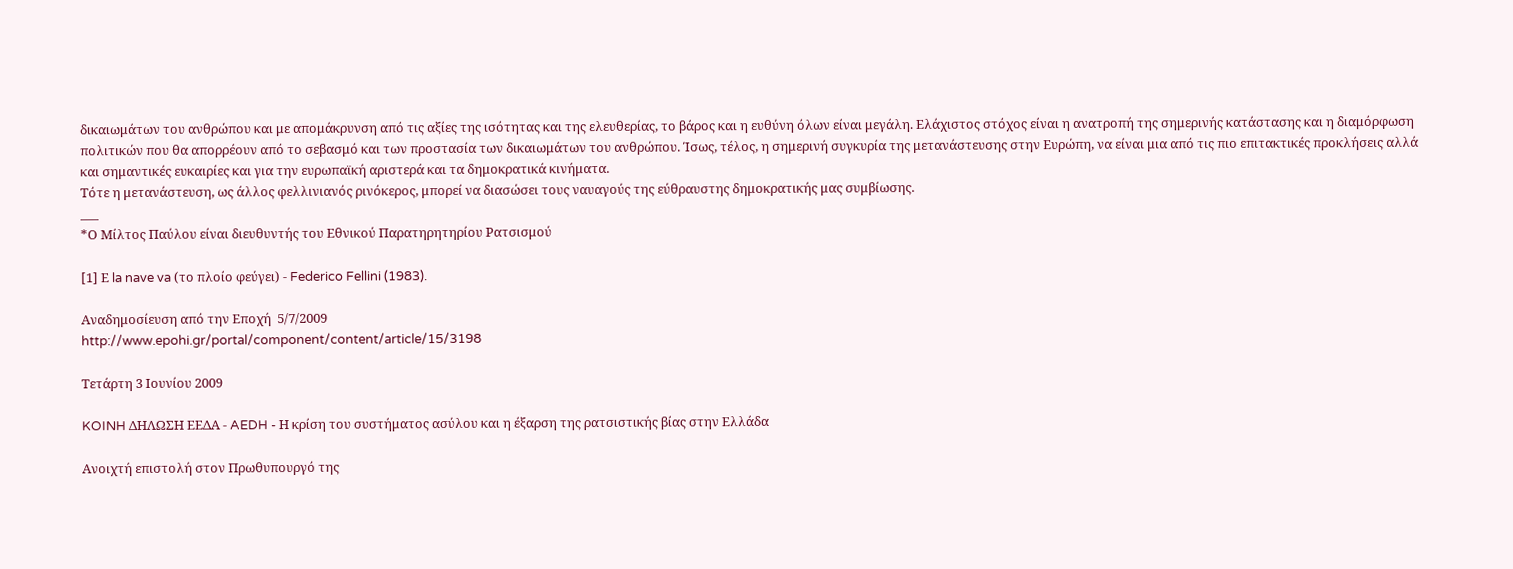δικαιωμάτων του ανθρώπου και με απομάκρυνση από τις αξίες της ισότητας και της ελευθερίας, το βάρος και η ευθύνη όλων είναι μεγάλη. Ελάχιστος στόχος είναι η ανατροπή της σημερινής κατάστασης και η διαμόρφωση πολιτικών που θα απορρέουν από το σεβασμό και των προστασία των δικαιωμάτων του ανθρώπου. Ίσως, τέλος, η σημερινή συγκυρία της μετανάστευσης στην Ευρώπη, να είναι μια από τις πιο επιτακτικές προκλήσεις αλλά και σημαντικές ευκαιρίες και για την ευρωπαϊκή αριστερά και τα δημοκρατικά κινήματα.
Τότε η μετανάστευση, ως άλλος φελλινιανός ρινόκερος, μπορεί να διασώσει τους ναυαγούς της εύθραυστης δημοκρατικής μας συμβίωσης.
___
*Ο Μίλτος Παύλου είναι διευθυντής του Εθνικού Παρατηρητηρίου Ρατσισμού

[1] Ε la nave va (το πλοίο φεύγει) - Federico Fellini (1983).

Αναδημοσίευση από την Εποχή  5/7/2009
http://www.epohi.gr/portal/component/content/article/15/3198

Τετάρτη 3 Ιουνίου 2009

KOINH ΔΗΛΩΣΗ ΕΕΔΑ - AEDH - Η κρίση του συστήματος ασύλου και η έξαρση της ρατσιστικής βίας στην Ελλάδα

Ανοιχτή επιστολή στον Πρωθυπουργό της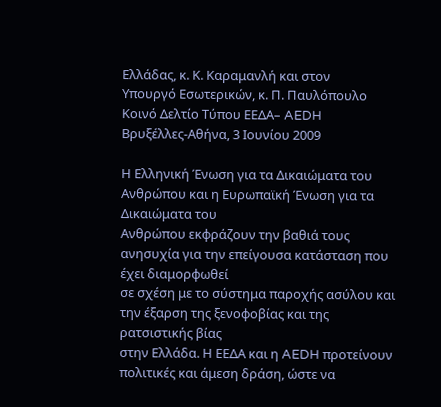Ελλάδας, κ. Κ. Καραμανλή και στον
Υπουργό Εσωτερικών, κ. Π. Παυλόπουλο
Κοινό Δελτίο Τύπου ΕΕΔΑ– AEDH
Βρυξέλλες-Αθήνα, 3 Ιουνίου 2009

Η Ελληνική Ένωση για τα Δικαιώματα του Ανθρώπου και η Ευρωπαϊκή Ένωση για τα Δικαιώματα του
Ανθρώπου εκφράζουν την βαθιά τους ανησυχία για την επείγουσα κατάσταση που έχει διαμορφωθεί
σε σχέση με το σύστημα παροχής ασύλου και την έξαρση της ξενοφοβίας και της ρατσιστικής βίας
στην Ελλάδα. Η ΕΕΔΑ και η AEDH προτείνουν πολιτικές και άμεση δράση, ώστε να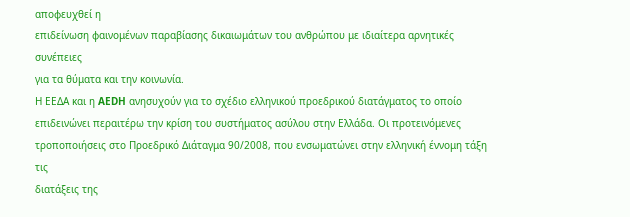αποφευχθεί η
επιδείνωση φαινομένων παραβίασης δικαιωμάτων του ανθρώπου με ιδιαίτερα αρνητικές συνέπειες
για τα θύματα και την κοινωνία.
Η ΕΕΔΑ και η AEDH ανησυχούν για το σχέδιο ελληνικού προεδρικού διατάγματος το οποίο
επιδεινώνει περαιτέρω την κρίση του συστήματος ασύλου στην Ελλάδα. Οι προτεινόμενες
τροποποιήσεις στο Προεδρικό Διάταγμα 90/2008, που ενσωματώνει στην ελληνική έννομη τάξη τις
διατάξεις της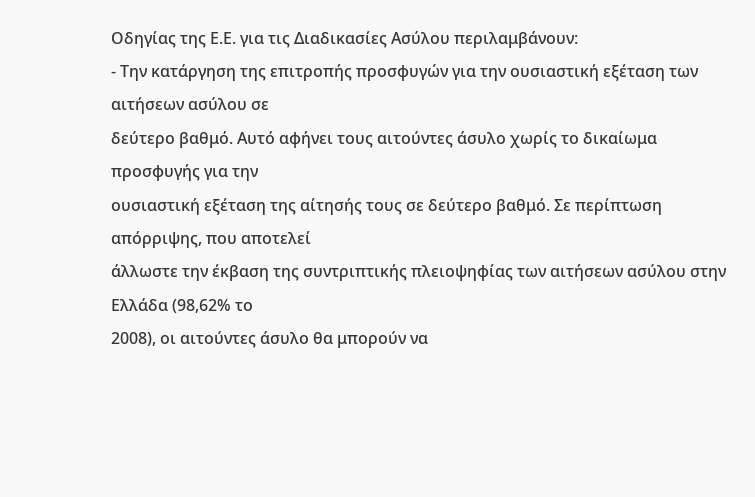Οδηγίας της Ε.Ε. για τις Διαδικασίες Ασύλου περιλαμβάνουν:
- Την κατάργηση της επιτροπής προσφυγών για την ουσιαστική εξέταση των αιτήσεων ασύλου σε
δεύτερο βαθμό. Αυτό αφήνει τους αιτούντες άσυλο χωρίς το δικαίωμα προσφυγής για την
ουσιαστική εξέταση της αίτησής τους σε δεύτερο βαθμό. Σε περίπτωση απόρριψης, που αποτελεί
άλλωστε την έκβαση της συντριπτικής πλειοψηφίας των αιτήσεων ασύλου στην Ελλάδα (98,62% το
2008), οι αιτούντες άσυλο θα μπορούν να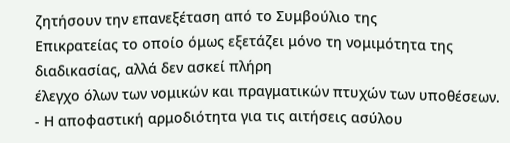ζητήσουν την επανεξέταση από το Συμβούλιο της
Επικρατείας το οποίο όμως εξετάζει μόνο τη νομιμότητα της διαδικασίας, αλλά δεν ασκεί πλήρη
έλεγχο όλων των νομικών και πραγματικών πτυχών των υποθέσεων.
- Η αποφαστική αρμοδιότητα για τις αιτήσεις ασύλου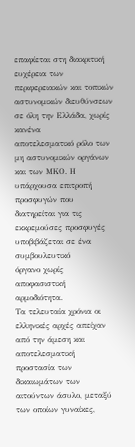επαφίεται στη διακριτική ευχέρεια των
περιφερειακών και τοπικών αστυνομικών διευθύνσεων σε όλη την Ελλάδα, χωρίς κανένα
αποτελεσματικό ρόλο των μη αστυνομικών οργάνων και των ΜΚΟ. Η υπάρχουσα επιτροπή
προσφυγών που διατηρείται για τις εκκρεμούσες προσφυγές υποβιβάζεται σε ένα συμβουλευτικό
όργανο χωρίς αποφασιστική αρμοδιότητα.
Τα τελευταία χρόνια οι ελληνικές αρχές απείχαν από την άμεση και αποτελεσματική προστασία των
δικαιωμάτων των αιτούντων άσυλο, μεταξύ των οποίων γυναίκες,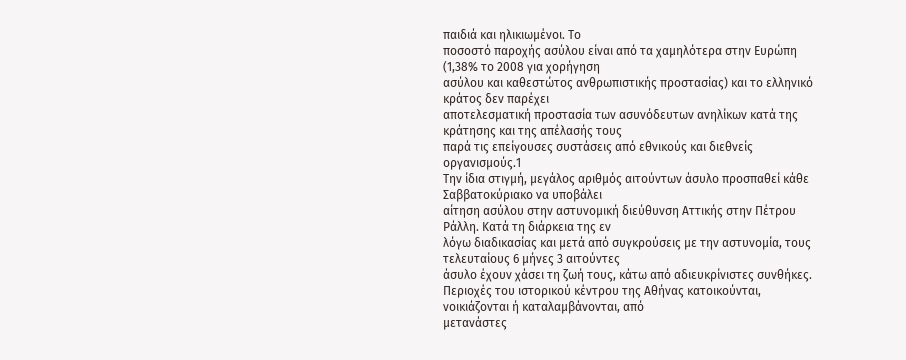παιδιά και ηλικιωμένοι. Το
ποσοστό παροχής ασύλου είναι από τα χαμηλότερα στην Ευρώπη (1,38% το 2008 για χορήγηση
ασύλου και καθεστώτος ανθρωπιστικής προστασίας) και το ελληνικό κράτος δεν παρέχει
αποτελεσματική προστασία των ασυνόδευτων ανηλίκων κατά της κράτησης και της απέλασής τους
παρά τις επείγουσες συστάσεις από εθνικούς και διεθνείς οργανισμούς.1
Την ίδια στιγμή, μεγάλος αριθμός αιτούντων άσυλο προσπαθεί κάθε Σαββατοκύριακο να υποβάλει
αίτηση ασύλου στην αστυνομική διεύθυνση Αττικής στην Πέτρου Ράλλη. Κατά τη διάρκεια της εν
λόγω διαδικασίας και μετά από συγκρούσεις με την αστυνομία, τους τελευταίους 6 μήνες 3 αιτούντες
άσυλο έχουν χάσει τη ζωή τους, κάτω από αδιευκρίνιστες συνθήκες.
Περιοχές του ιστορικού κέντρου της Αθήνας κατοικούνται, νοικιάζονται ή καταλαμβάνονται, από
μετανάστες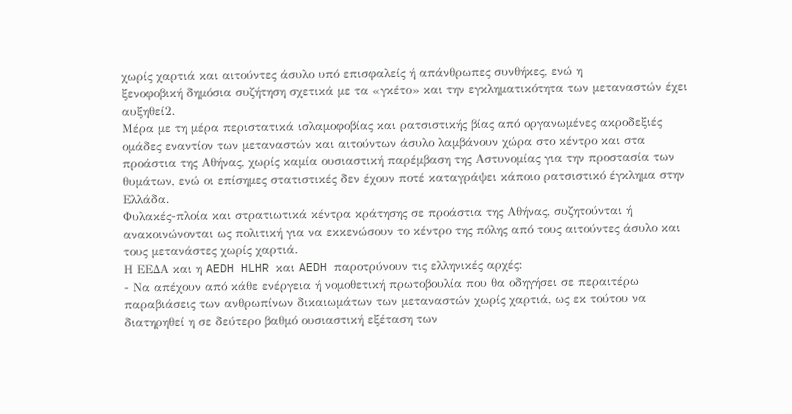χωρίς χαρτιά και αιτούντες άσυλο υπό επισφαλείς ή απάνθρωπες συνθήκες, ενώ η
ξενοφοβική δημόσια συζήτηση σχετικά με τα «γκέτο» και την εγκληματικότητα των μεταναστών έχει
αυξηθεί2.
Μέρα με τη μέρα περιστατικά ισλαμοφοβίας και ρατσιστικής βίας από οργανωμένες ακροδεξιές
ομάδες εναντίον των μεταναστών και αιτούντων άσυλο λαμβάνουν χώρα στο κέντρο και στα
προάστια της Αθήνας, χωρίς καμία ουσιαστική παρέμβαση της Αστυνομίας για την προστασία των
θυμάτων, ενώ οι επίσημες στατιστικές δεν έχουν ποτέ καταγράψει κάποιο ρατσιστικό έγκλημα στην
Ελλάδα.
Φυλακές-πλοία και στρατιωτικά κέντρα κράτησης σε προάστια της Αθήνας, συζητούνται ή
ανακοινώνονται ως πολιτική για να εκκενώσουν το κέντρο της πόλης από τους αιτούντες άσυλο και
τους μετανάστες χωρίς χαρτιά.
Η ΕΕΔΑ και η AEDH HLHR και AEDH παροτρύνουν τις ελληνικές αρχές:
- Να απέχουν από κάθε ενέργεια ή νομοθετική πρωτοβουλία που θα οδηγήσει σε περαιτέρω
παραβιάσεις των ανθρωπίνων δικαιωμάτων των μεταναστών χωρίς χαρτιά, ως εκ τούτου να
διατηρηθεί η σε δεύτερο βαθμό ουσιαστική εξέταση των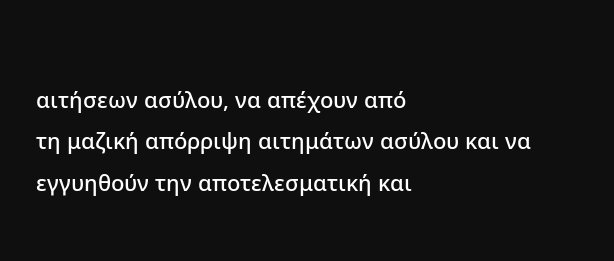αιτήσεων ασύλου, να απέχουν από
τη μαζική απόρριψη αιτημάτων ασύλου και να εγγυηθούν την αποτελεσματική και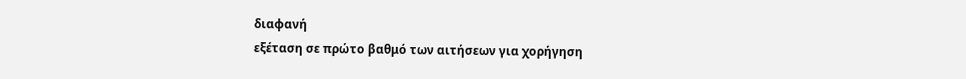διαφανή
εξέταση σε πρώτο βαθμό των αιτήσεων για χορήγηση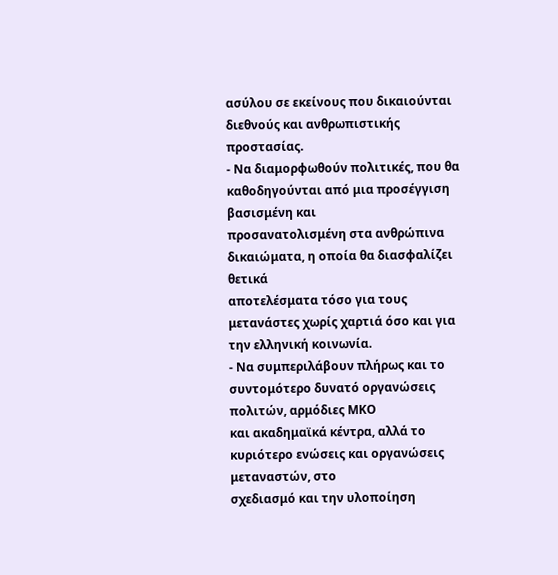ασύλου σε εκείνους που δικαιούνται
διεθνούς και ανθρωπιστικής προστασίας.
- Να διαμορφωθούν πολιτικές, που θα καθοδηγούνται από μια προσέγγιση βασισμένη και
προσανατολισμένη στα ανθρώπινα δικαιώματα, η οποία θα διασφαλίζει θετικά
αποτελέσματα τόσο για τους μετανάστες χωρίς χαρτιά όσο και για την ελληνική κοινωνία.
- Να συμπεριλάβουν πλήρως και το συντομότερο δυνατό οργανώσεις πολιτών, αρμόδιες ΜΚΟ
και ακαδημαϊκά κέντρα, αλλά το κυριότερο ενώσεις και οργανώσεις μεταναστών, στο
σχεδιασμό και την υλοποίηση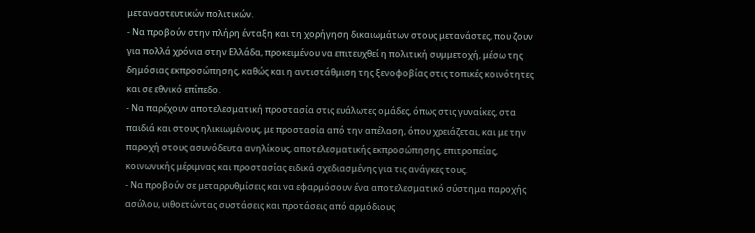μεταναστευτικών πολιτικών.
- Να προβούν στην πλήρη ένταξη και τη χορήγηση δικαιωμάτων στους μετανάστες, που ζουν
για πολλά χρόνια στην Ελλάδα, προκειμένου να επιτευχθεί η πολιτική συμμετοχή, μέσω της
δημόσιας εκπροσώπησης, καθώς και η αντιστάθμιση της ξενοφοβίας στις τοπικές κοινότητες
και σε εθνικό επίπεδο.
- Να παρέχουν αποτελεσματική προστασία στις ευάλωτες ομάδες, όπως στις γυναίκες, στα
παιδιά και στους ηλικιωμένους, με προστασία από την απέλαση, όπου χρειάζεται, και με την
παροχή στους ασυνόδευτα ανηλίκους, αποτελεσματικής εκπροσώπησης, επιτροπείας,
κοινωνικής μέριμνας και προστασίας ειδικά σχεδιασμένης για τις ανάγκες τους.
- Να προβούν σε μεταρρυθμίσεις και να εφαρμόσουν ένα αποτελεσματικό σύστημα παροχής
ασύλου, υιθοετώντας συστάσεις και προτάσεις από αρμόδιους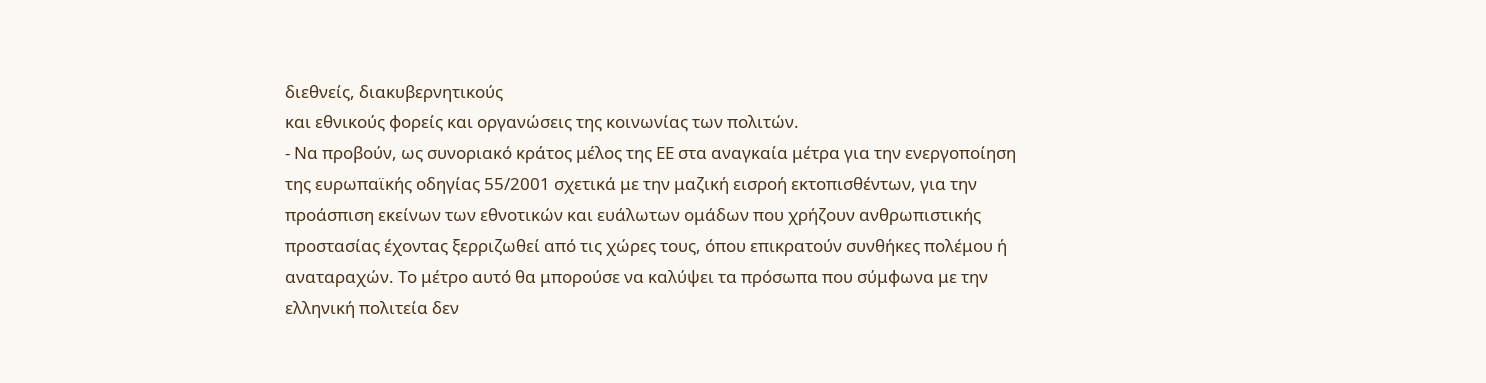διεθνείς, διακυβερνητικούς
και εθνικούς φορείς και οργανώσεις της κοινωνίας των πολιτών.
- Να προβούν, ως συνοριακό κράτος μέλος της ΕΕ στα αναγκαία μέτρα για την ενεργοποίηση
της ευρωπαϊκής οδηγίας 55/2001 σχετικά με την μαζική εισροή εκτοπισθέντων, για την
προάσπιση εκείνων των εθνοτικών και ευάλωτων ομάδων που χρήζουν ανθρωπιστικής
προστασίας έχοντας ξερριζωθεί από τις χώρες τους, όπου επικρατούν συνθήκες πολέμου ή
αναταραχών. Το μέτρο αυτό θα μπορούσε να καλύψει τα πρόσωπα που σύμφωνα με την
ελληνική πολιτεία δεν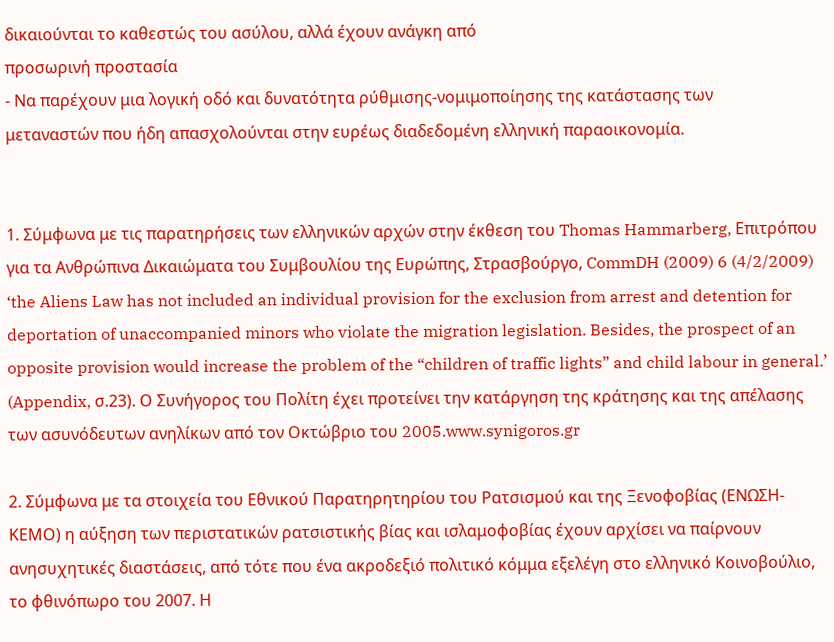δικαιούνται το καθεστώς του ασύλου, αλλά έχουν ανάγκη από
προσωρινή προστασία
- Να παρέχουν μια λογική οδό και δυνατότητα ρύθμισης-νομιμοποίησης της κατάστασης των
μεταναστών που ήδη απασχολούνται στην ευρέως διαδεδομένη ελληνική παραοικονομία.


1. Σύμφωνα με τις παρατηρήσεις των ελληνικών αρχών στην έκθεση του Thomas Hammarberg, Επιτρόπου για τα Ανθρώπινα Δικαιώματα του Συμβουλίου της Ευρώπης, Στρασβούργο, CommDH (2009) 6 (4/2/2009) ‘the Aliens Law has not included an individual provision for the exclusion from arrest and detention for deportation of unaccompanied minors who violate the migration legislation. Besides, the prospect of an opposite provision would increase the problem of the “children of traffic lights” and child labour in general.’ (Appendix, σ.23). Ο Συνήγορος του Πολίτη έχει προτείνει την κατάργηση της κράτησης και της απέλασης των ασυνόδευτων ανηλίκων από τον Οκτώβριο του 2005.www.synigoros.gr

2. Σύμφωνα με τα στοιχεία του Εθνικού Παρατηρητηρίου του Ρατσισμού και της Ξενοφοβίας (ΕΝΩΣΗ-ΚΕΜΟ) η αύξηση των περιστατικών ρατσιστικής βίας και ισλαμοφοβίας έχουν αρχίσει να παίρνουν ανησυχητικές διαστάσεις, από τότε που ένα ακροδεξιό πολιτικό κόμμα εξελέγη στο ελληνικό Κοινοβούλιο, το φθινόπωρο του 2007. Η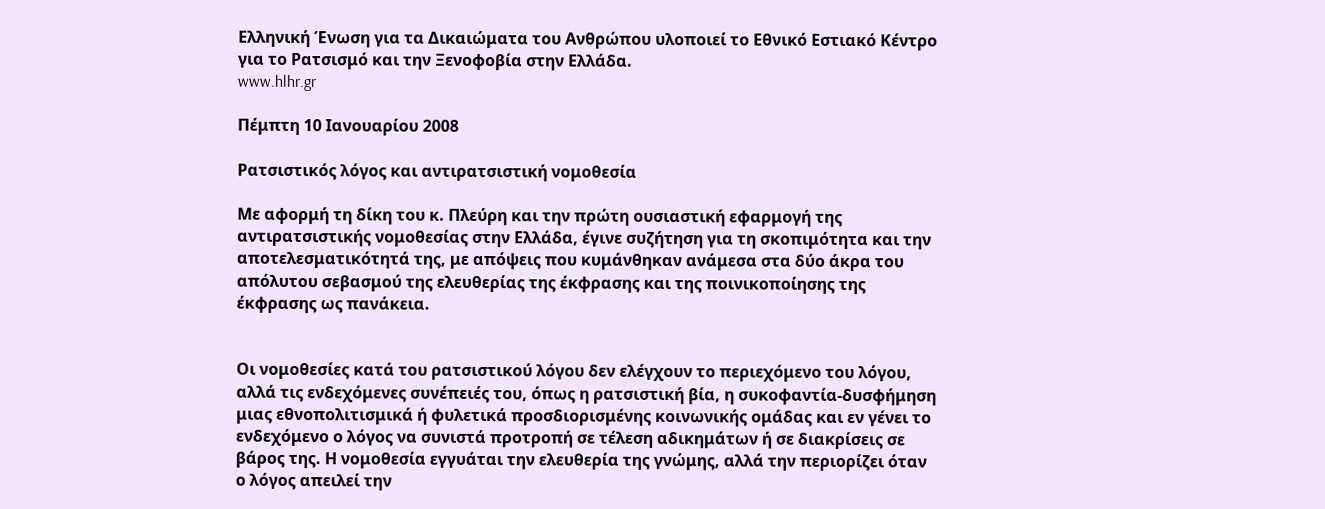Ελληνική Ένωση για τα Δικαιώματα του Ανθρώπου υλοποιεί το Εθνικό Εστιακό Κέντρο για το Ρατσισμό και την Ξενοφοβία στην Ελλάδα.
www.hlhr.gr

Πέμπτη 10 Ιανουαρίου 2008

Ρατσιστικός λόγος και αντιρατσιστική νομοθεσία

Με αφορμή τη δίκη του κ. Πλεύρη και την πρώτη ουσιαστική εφαρμογή της αντιρατσιστικής νομοθεσίας στην Ελλάδα, έγινε συζήτηση για τη σκοπιμότητα και την αποτελεσματικότητά της, με απόψεις που κυμάνθηκαν ανάμεσα στα δύο άκρα του απόλυτου σεβασμού της ελευθερίας της έκφρασης και της ποινικοποίησης της έκφρασης ως πανάκεια.


Οι νομοθεσίες κατά του ρατσιστικού λόγου δεν ελέγχουν το περιεχόμενο του λόγου, αλλά τις ενδεχόμενες συνέπειές του, όπως η ρατσιστική βία, η συκοφαντία-δυσφήμηση μιας εθνοπολιτισμικά ή φυλετικά προσδιορισμένης κοινωνικής ομάδας και εν γένει το ενδεχόμενο ο λόγος να συνιστά προτροπή σε τέλεση αδικημάτων ή σε διακρίσεις σε βάρος της. Η νομοθεσία εγγυάται την ελευθερία της γνώμης, αλλά την περιορίζει όταν ο λόγος απειλεί την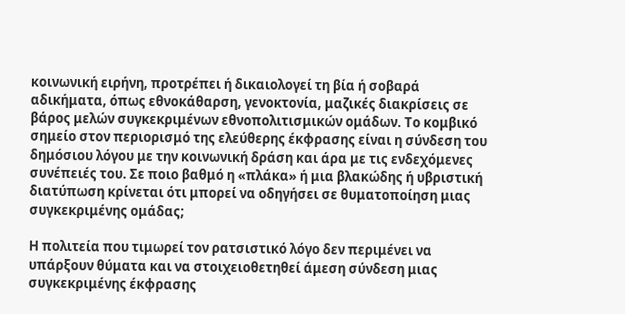κοινωνική ειρήνη, προτρέπει ή δικαιολογεί τη βία ή σοβαρά αδικήματα, όπως εθνοκάθαρση, γενοκτονία, μαζικές διακρίσεις σε βάρος μελών συγκεκριμένων εθνοπολιτισμικών ομάδων. Το κομβικό σημείο στον περιορισμό της ελεύθερης έκφρασης είναι η σύνδεση του δημόσιου λόγου με την κοινωνική δράση και άρα με τις ενδεχόμενες συνέπειές του. Σε ποιο βαθμό η «πλάκα» ή μια βλακώδης ή υβριστική διατύπωση κρίνεται ότι μπορεί να οδηγήσει σε θυματοποίηση μιας συγκεκριμένης ομάδας;

Η πολιτεία που τιμωρεί τον ρατσιστικό λόγο δεν περιμένει να υπάρξουν θύματα και να στοιχειοθετηθεί άμεση σύνδεση μιας συγκεκριμένης έκφρασης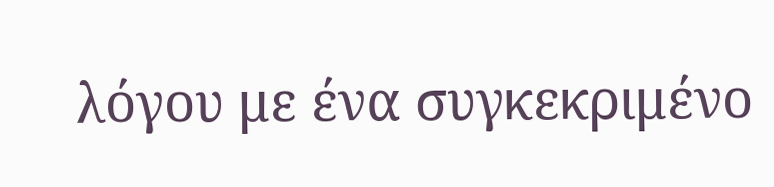λόγου με ένα συγκεκριμένο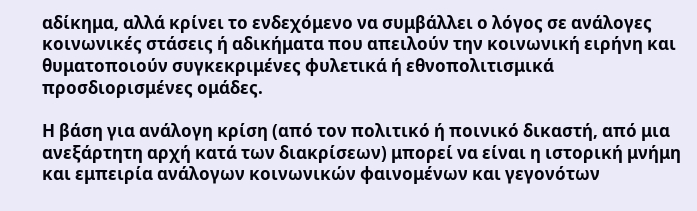αδίκημα, αλλά κρίνει το ενδεχόμενο να συμβάλλει ο λόγος σε ανάλογες κοινωνικές στάσεις ή αδικήματα που απειλούν την κοινωνική ειρήνη και θυματοποιούν συγκεκριμένες φυλετικά ή εθνοπολιτισμικά προσδιορισμένες ομάδες.

Η βάση για ανάλογη κρίση (από τον πολιτικό ή ποινικό δικαστή, από μια ανεξάρτητη αρχή κατά των διακρίσεων) μπορεί να είναι η ιστορική μνήμη και εμπειρία ανάλογων κοινωνικών φαινομένων και γεγονότων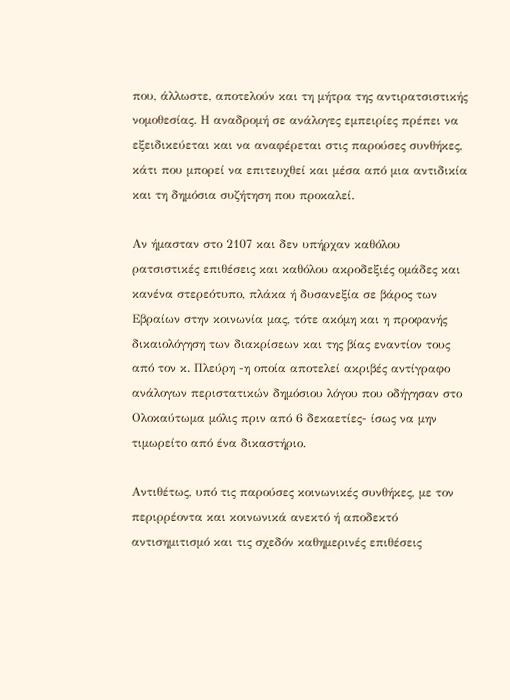που, άλλωστε, αποτελούν και τη μήτρα της αντιρατσιστικής νομοθεσίας. Η αναδρομή σε ανάλογες εμπειρίες πρέπει να εξειδικεύεται και να αναφέρεται στις παρούσες συνθήκες, κάτι που μπορεί να επιτευχθεί και μέσα από μια αντιδικία και τη δημόσια συζήτηση που προκαλεί.

Αν ήμασταν στο 2107 και δεν υπήρχαν καθόλου ρατσιστικές επιθέσεις και καθόλου ακροδεξιές ομάδες και κανένα στερεότυπο, πλάκα ή δυσανεξία σε βάρος των Εβραίων στην κοινωνία μας, τότε ακόμη και η προφανής δικαιολόγηση των διακρίσεων και της βίας εναντίον τους από τον κ. Πλεύρη -η οποία αποτελεί ακριβές αντίγραφο ανάλογων περιστατικών δημόσιου λόγου που οδήγησαν στο Ολοκαύτωμα μόλις πριν από 6 δεκαετίες- ίσως να μην τιμωρείτο από ένα δικαστήριο.

Αντιθέτως, υπό τις παρούσες κοινωνικές συνθήκες, με τον περιρρέοντα και κοινωνικά ανεκτό ή αποδεκτό αντισημιτισμό και τις σχεδόν καθημερινές επιθέσεις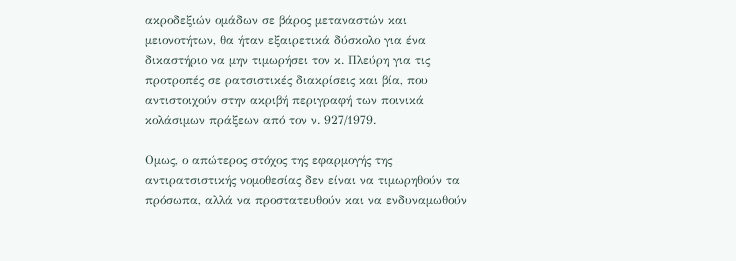ακροδεξιών ομάδων σε βάρος μεταναστών και μειονοτήτων, θα ήταν εξαιρετικά δύσκολο για ένα δικαστήριο να μην τιμωρήσει τον κ. Πλεύρη για τις προτροπές σε ρατσιστικές διακρίσεις και βία, που αντιστοιχούν στην ακριβή περιγραφή των ποινικά κολάσιμων πράξεων από τον ν. 927/1979.

Ομως, ο απώτερος στόχος της εφαρμογής της αντιρατσιστικής νομοθεσίας δεν είναι να τιμωρηθούν τα πρόσωπα, αλλά να προστατευθούν και να ενδυναμωθούν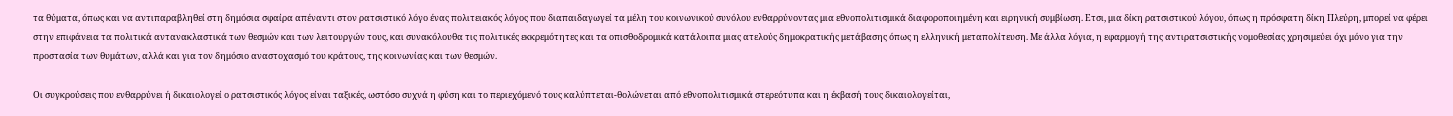τα θύματα, όπως και να αντιπαραβληθεί στη δημόσια σφαίρα απέναντι στον ρατσιστικό λόγο ένας πολιτειακός λόγος που διαπαιδαγωγεί τα μέλη του κοινωνικού συνόλου ενθαρρύνοντας μια εθνοπολιτισμικά διαφοροποιημένη και ειρηνική συμβίωση. Ετσι, μια δίκη ρατσιστικού λόγου, όπως η πρόσφατη δίκη Πλεύρη, μπορεί να φέρει στην επιφάνεια τα πολιτικά αντανακλαστικά των θεσμών και των λειτουργών τους, και συνακόλουθα τις πολιτικές εκκρεμότητες και τα οπισθοδρομικά κατάλοιπα μιας ατελούς δημοκρατικής μετάβασης όπως η ελληνική μεταπολίτευση. Με άλλα λόγια, η εφαρμογή της αντιρατσιστικής νομοθεσίας χρησιμεύει όχι μόνο για την προστασία των θυμάτων, αλλά και για τον δημόσιο αναστοχασμό του κράτους, της κοινωνίας και των θεσμών.

Οι συγκρούσεις που ενθαρρύνει ή δικαιολογεί ο ρατσιστικός λόγος είναι ταξικές, ωστόσο συχνά η φύση και το περιεχόμενό τους καλύπτεται-θολώνεται από εθνοπολιτισμικά στερεότυπα και η έκβασή τους δικαιολογείται,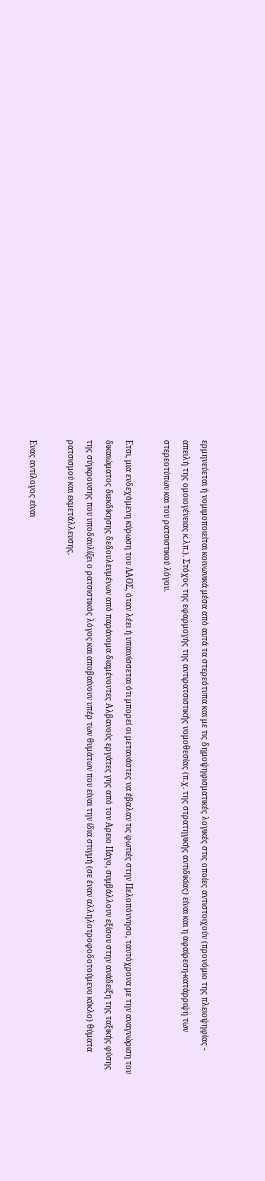ερμηνεύεται ή νομιμοποιείται κοινωνικά μέσα από αυτά τα στερεότυπα και με τις δημοψηφισματικές λογικές στις οποίες αντιστοιχούν (προνόμιο της πλειοψηφίας - απειλή της ομοιογένειας κ.λπ.). Στόχος της εφαρμογής της αντιρατσιστικής νομοθεσίας (π.χ. της στρατηγικής αντιδικίας) είναι και η αφαίρεση-κατάρριψη των στερεοτύπων και του ρατσιστικού λόγου.

Ετσι, μια ενδεχόμενη κύρωση του ΛΑΟΣ, όταν λέει ή υπαινίσσεται ότι μπορεί οι μετανάστες να έβαλαν τις φωτιές στην Πελοπόννησο, ταυτόχρονα με την αναγνώριση του δικαιώματος διεκδίκησης δεδουλευμένων από παράνομα διαμένοντες Αλβανούς εργάτες γης από τον Αρειο Πάγο, συμβάλλουν εξίσου στην ανάδειξη της ταξικής φύσης της σύγκρουσης που υποδαυλίζει ο ρατσιστικός λόγος και αποβαίνουν υπέρ των θυμάτων που είναι την ίδια στιγμή (σε έναν αλληλοτροφοδοτούμενο κύκλο) θύματα ρατσισμού και εκμετάλλευσης.

Ενας αντίλογος είναι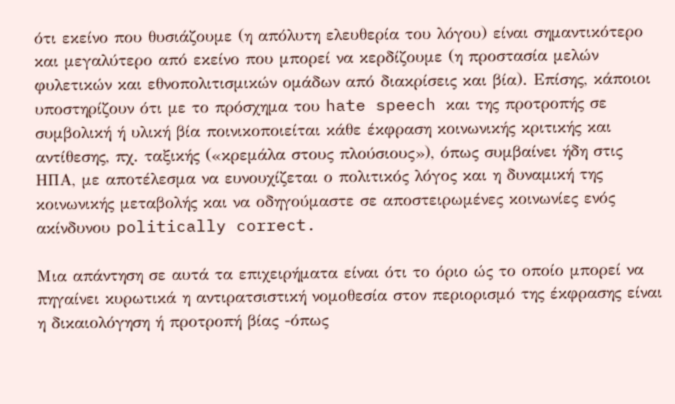ότι εκείνο που θυσιάζουμε (η απόλυτη ελευθερία του λόγου) είναι σημαντικότερο και μεγαλύτερο από εκείνο που μπορεί να κερδίζουμε (η προστασία μελών φυλετικών και εθνοπολιτισμικών ομάδων από διακρίσεις και βία). Επίσης, κάποιοι υποστηρίζουν ότι με το πρόσχημα του hate speech και της προτροπής σε συμβολική ή υλική βία ποινικοποιείται κάθε έκφραση κοινωνικής κριτικής και αντίθεσης, πχ. ταξικής («κρεμάλα στους πλούσιους»), όπως συμβαίνει ήδη στις ΗΠΑ, με αποτέλεσμα να ευνουχίζεται ο πολιτικός λόγος και η δυναμική της κοινωνικής μεταβολής και να οδηγούμαστε σε αποστειρωμένες κοινωνίες ενός ακίνδυνου politically correct.

Μια απάντηση σε αυτά τα επιχειρήματα είναι ότι το όριο ώς το οποίο μπορεί να πηγαίνει κυρωτικά η αντιρατσιστική νομοθεσία στον περιορισμό της έκφρασης είναι η δικαιολόγηση ή προτροπή βίας -όπως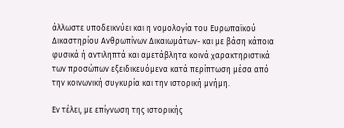άλλωστε υποδεικνύει και η νομολογία του Ευρωπαϊκού Δικαστηρίου Ανθρωπίνων Δικαιωμάτων- και με βάση κάποια φυσικά ή αντιληπτά και αμετάβλητα κοινά χαρακτηριστικά των προσώπων εξειδικευόμενα κατά περίπτωση μέσα από την κοινωνική συγκυρία και την ιστορική μνήμη.

Εν τέλει, με επίγνωση της ιστορικής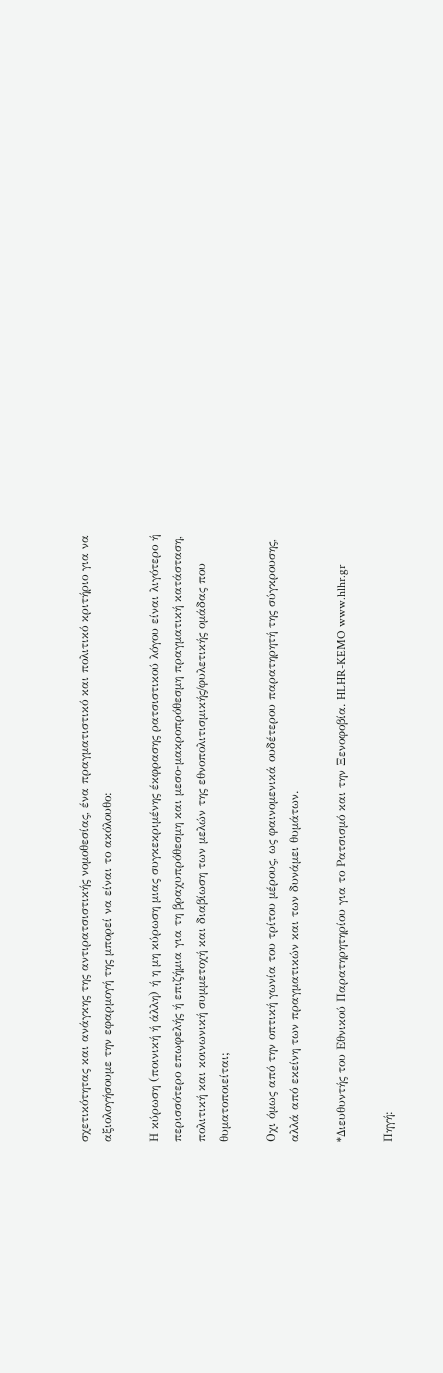σχετικότητας και ανάγκης της αντιρατσιστικής νομοθεσίας, ένα πραγματιστικό και πολιτικό κριτήριο για να αξιολογήσουμε την εφαρμογή της μπορεί να είναι το ακόλουθο:

Η κύρωση (ποινική ή άλλη) ή η μη κύρωση μιας συγκεκριμένης έκφρασης ρατσιστικού λόγου είναι λιγότερο ή περισσότερο επωφελής ή επιζήμια για τη βραχυπρόθεσμη και μεσο-μακροπρόθεσμη πραγματική κατάσταση, πολιτική και κοινωνική συμμετοχή και διαβίωση των μελών της εθνοπολιτισμικής/φυλετικής ομάδας που θυματοποιείται;

Οχι όμως από την οπτική γωνία του τρίτου μέρους, ως φαινομενικά ουδέτερου παρατηρητή της σύγκρουσης, αλλά από εκείνη των πραγματικών και των δυνάμει θυμάτων.

*Διευθυντής του Εθνικού Παρατηρητηρίου για το Ρατσισμό και την Ξενοφοβία. HLHR-KEMO www.hlhr.gr

Πηγή: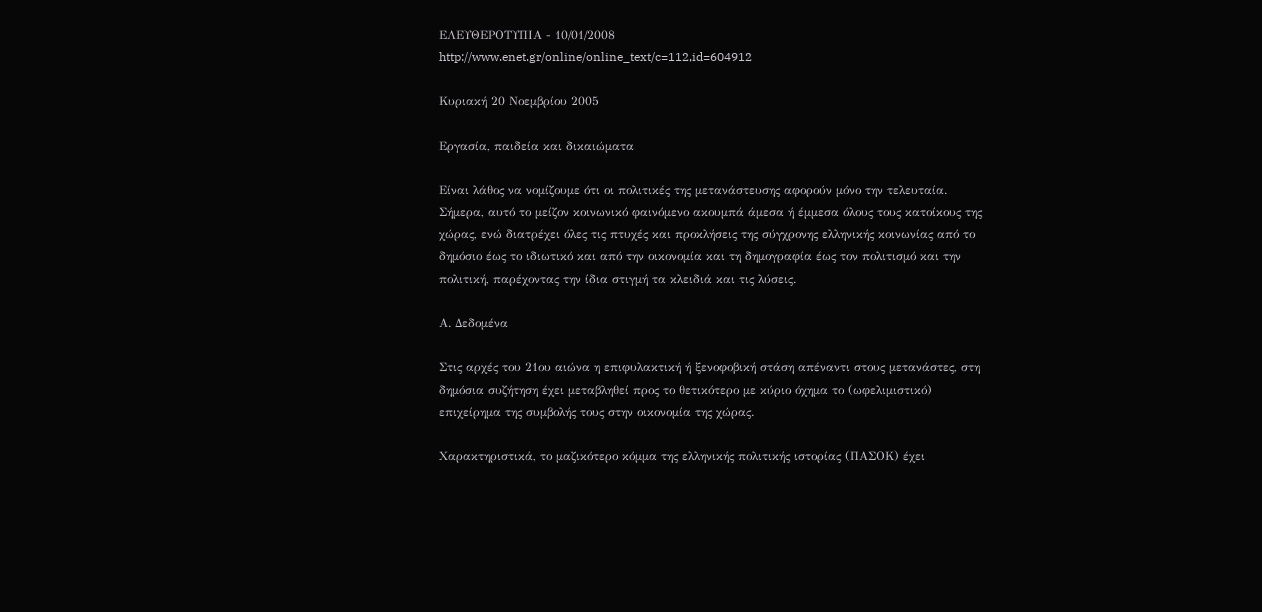ΕΛΕΥΘΕΡΟΤΥΠΙΑ - 10/01/2008
http://www.enet.gr/online/online_text/c=112,id=604912

Κυριακή 20 Νοεμβρίου 2005

Εργασία, παιδεία και δικαιώματα

Είναι λάθος να νομίζουμε ότι οι πολιτικές της μετανάστευσης αφορούν μόνο την τελευταία. Σήμερα, αυτό το μείζον κοινωνικό φαινόμενο ακουμπά άμεσα ή έμμεσα όλους τους κατοίκους της χώρας, ενώ διατρέχει όλες τις πτυχές και προκλήσεις της σύγχρονης ελληνικής κοινωνίας από το δημόσιο έως το ιδιωτικό και από την οικονομία και τη δημογραφία έως τον πολιτισμό και την πολιτική, παρέχοντας την ίδια στιγμή τα κλειδιά και τις λύσεις.

Α. Δεδομένα

Στις αρχές του 21ου αιώνα η επιφυλακτική ή ξενοφοβική στάση απέναντι στους μετανάστες, στη δημόσια συζήτηση έχει μεταβληθεί προς το θετικότερο με κύριο όχημα το (ωφελιμιστικό) επιχείρημα της συμβολής τους στην οικονομία της χώρας.

Χαρακτηριστικά, το μαζικότερο κόμμα της ελληνικής πολιτικής ιστορίας (ΠΑΣΟΚ) έχει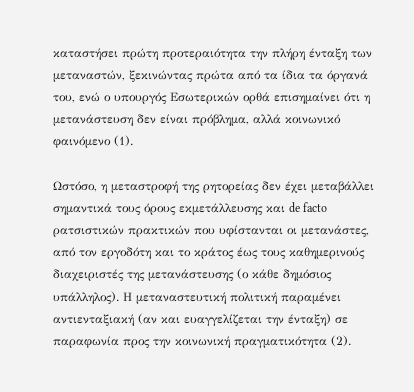καταστήσει πρώτη προτεραιότητα την πλήρη ένταξη των μεταναστών, ξεκινώντας πρώτα από τα ίδια τα όργανά του, ενώ ο υπουργός Εσωτερικών ορθά επισημαίνει ότι η μετανάστευση δεν είναι πρόβλημα, αλλά κοινωνικό φαινόμενο (1).

Ωστόσο, η μεταστροφή της ρητορείας δεν έχει μεταβάλλει σημαντικά τους όρους εκμετάλλευσης και de facto ρατσιστικών πρακτικών που υφίστανται οι μετανάστες, από τον εργοδότη και το κράτος έως τους καθημερινούς διαχειριστές της μετανάστευσης (ο κάθε δημόσιος υπάλληλος). Η μεταναστευτική πολιτική παραμένει αντιενταξιακή (αν και ευαγγελίζεται την ένταξη) σε παραφωνία προς την κοινωνική πραγματικότητα (2).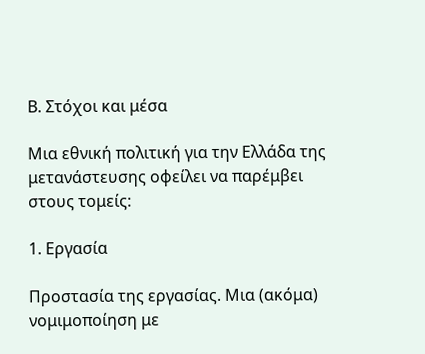Β. Στόχοι και μέσα

Μια εθνική πολιτική για την Ελλάδα της μετανάστευσης οφείλει να παρέμβει στους τομείς:

1. Εργασία

Προστασία της εργασίας. Μια (ακόμα) νομιμοποίηση με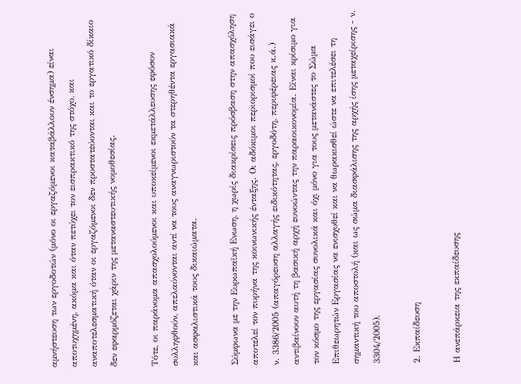αμνήστευση των εργοδοτών (μόνο οι εργαζόμενοι καταβάλλουν ένσημα) είναι αποτυχημένη, ακόμα και όταν πετύχει τον εισπρακτικό της στόχο, και αναποτελεσματική όταν οι εργαζόμενοι δεν προστατεύονται και το εργατικό δίκαιο δεν εφαρμόζεται χάριν της μεταναστευτικής νομοθεσίας.

Τότε, οι παράνομα απασχολούμενοι και υποκείμενοι εκμετάλλευσης εφόσον συλληφθούν, απελαύνονται αντί να τους αναγνωριστούν τα στερηθέντα εργασιακά και ασφαλιστικά τους δικαιώματα.

Σύμφωνα με την Ευρωπαϊκή Ενωση, η χωρίς διακρίσεις πρόσβαση στην απασχόληση αποτελεί τον πυρήνα της κοινωνικής ένταξης. Οι αδόκιμοι περιορισμοί που εισάγει ο ν. 3386/2005 (απαγόρευση αλλαγής ειδικότητας, εργοδότη, περιφέρειας κ.ά.) αντιβαίνουν αυτή τη βασική αρχή ευνοώντας την παραοικονομία. Είναι κρίσιμο για τον κόσμο της εργασίας συνολικά και όχι μόνο για τους μετανάστες το Σώμα Επιθεωρητών Εργασίας να ενισχυθεί και να θωρακισθεί ώστε να επιτελέσει τη σημαντική του αποστολή (και ως σώμα διασφάλισης της αρχής ίσης μεταχείρισης - ν. 3304/2005).

2. Εκπαίδευση

Η ανεπάρκεια της εκπαίδευσης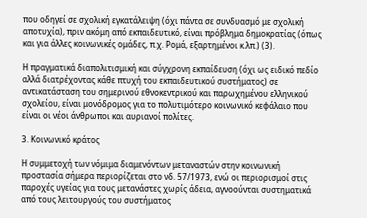που οδηγεί σε σχολική εγκατάλειψη (όχι πάντα σε συνδυασμό με σχολική αποτυχία), πριν ακόμη από εκπαιδευτικό, είναι πρόβλημα δημοκρατίας (όπως και για άλλες κοινωνικές ομάδες, π.χ. Ρομά, εξαρτημένοι κ.λπ.) (3).

Η πραγματικά διαπολιτισμική και σύγχρονη εκπαίδευση (όχι ως ειδικό πεδίο αλλά διατρέχοντας κάθε πτυχή του εκπαιδευτικού συστήματος) σε αντικατάσταση του σημερινού εθνοκεντρικού και παρωχημένου ελληνικού σχολείου, είναι μονόδρομος για το πολυτιμότερο κοινωνικό κεφάλαιο που είναι οι νέοι άνθρωποι και αυριανοί πολίτες.

3. Κοινωνικό κράτος

Η συμμετοχή των νόμιμα διαμενόντων μεταναστών στην κοινωνική προστασία σήμερα περιορίζεται στο νδ. 57/1973, ενώ οι περιορισμοί στις παροχές υγείας για τους μετανάστες χωρίς άδεια, αγνοούνται συστηματικά από τους λειτουργούς του συστήματος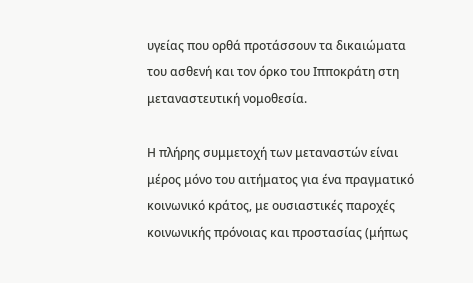υγείας που ορθά προτάσσουν τα δικαιώματα του ασθενή και τον όρκο του Ιπποκράτη στη μεταναστευτική νομοθεσία.

Η πλήρης συμμετοχή των μεταναστών είναι μέρος μόνο του αιτήματος για ένα πραγματικό κοινωνικό κράτος, με ουσιαστικές παροχές κοινωνικής πρόνοιας και προστασίας (μήπως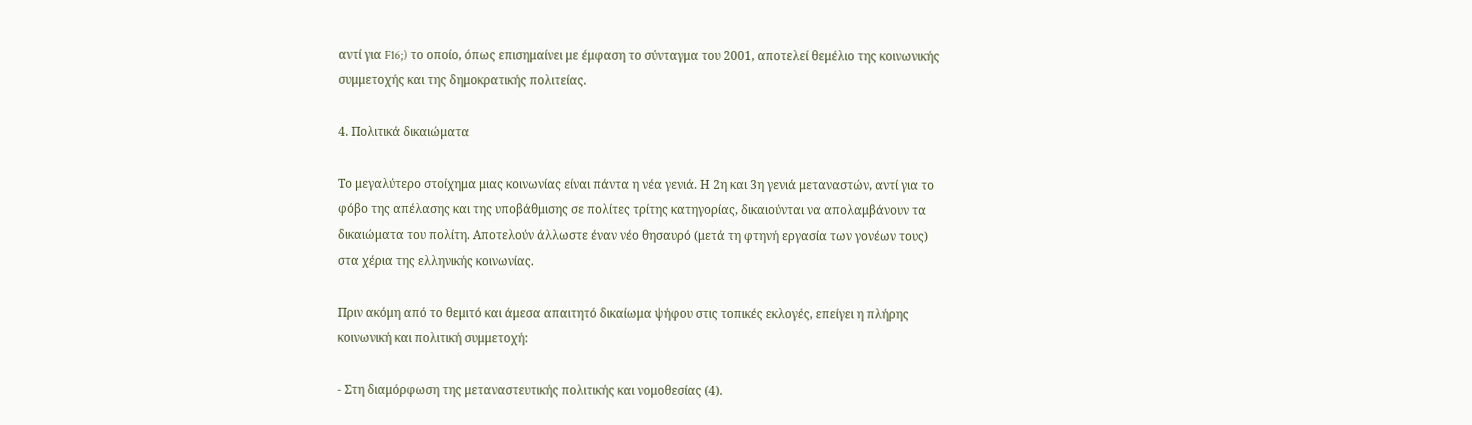αντί για F16;) το οποίο, όπως επισημαίνει με έμφαση το σύνταγμα του 2001, αποτελεί θεμέλιο της κοινωνικής συμμετοχής και της δημοκρατικής πολιτείας.

4. Πολιτικά δικαιώματα

Το μεγαλύτερο στοίχημα μιας κοινωνίας είναι πάντα η νέα γενιά. Η 2η και 3η γενιά μεταναστών, αντί για το φόβο της απέλασης και της υποβάθμισης σε πολίτες τρίτης κατηγορίας, δικαιούνται να απολαμβάνουν τα δικαιώματα του πολίτη. Αποτελούν άλλωστε έναν νέο θησαυρό (μετά τη φτηνή εργασία των γονέων τους) στα χέρια της ελληνικής κοινωνίας.

Πριν ακόμη από το θεμιτό και άμεσα απαιτητό δικαίωμα ψήφου στις τοπικές εκλογές, επείγει η πλήρης κοινωνική και πολιτική συμμετοχή:

- Στη διαμόρφωση της μεταναστευτικής πολιτικής και νομοθεσίας (4).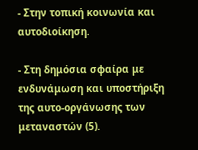- Στην τοπική κοινωνία και αυτοδιοίκηση.

- Στη δημόσια σφαίρα με ενδυνάμωση και υποστήριξη της αυτο-οργάνωσης των μεταναστών (5).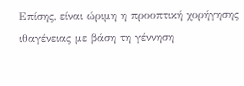Επίσης, είναι ώριμη η προοπτική χορήγησης ιθαγένειας με βάση τη γέννηση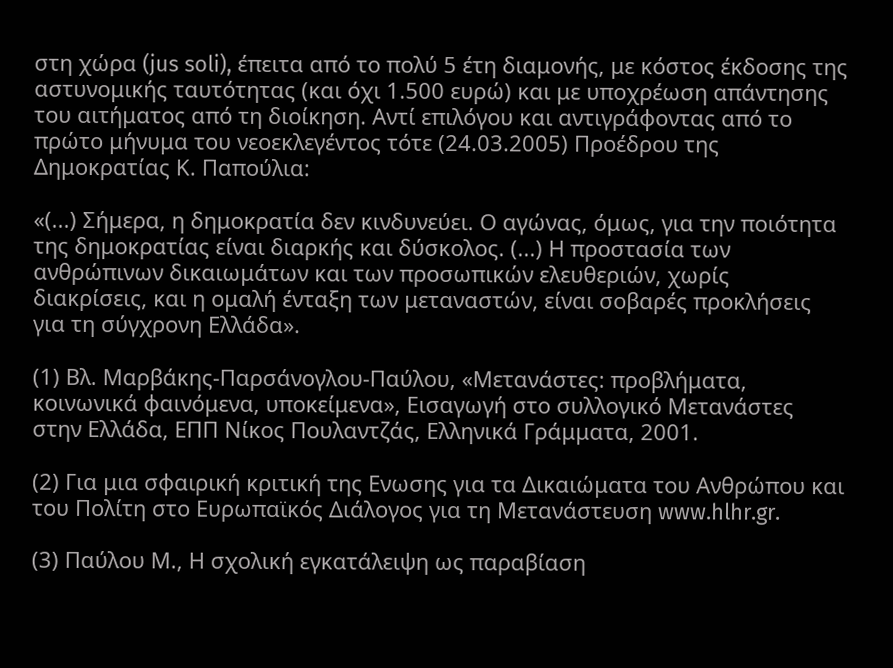στη χώρα (jus soli), έπειτα από το πολύ 5 έτη διαμονής, με κόστος έκδοσης της αστυνομικής ταυτότητας (και όχι 1.500 ευρώ) και με υποχρέωση απάντησης του αιτήματος από τη διοίκηση. Αντί επιλόγου και αντιγράφοντας από το πρώτο μήνυμα του νεοεκλεγέντος τότε (24.03.2005) Προέδρου της Δημοκρατίας Κ. Παπούλια:

«(...) Σήμερα, η δημοκρατία δεν κινδυνεύει. Ο αγώνας, όμως, για την ποιότητα της δημοκρατίας είναι διαρκής και δύσκολος. (...) Η προστασία των ανθρώπινων δικαιωμάτων και των προσωπικών ελευθεριών, χωρίς διακρίσεις, και η ομαλή ένταξη των μεταναστών, είναι σοβαρές προκλήσεις για τη σύγχρονη Ελλάδα».

(1) Βλ. Μαρβάκης-Παρσάνογλου-Παύλου, «Μετανάστες: προβλήματα, κοινωνικά φαινόμενα, υποκείμενα», Εισαγωγή στο συλλογικό Μετανάστες στην Ελλάδα, ΕΠΠ Νίκος Πουλαντζάς, Ελληνικά Γράμματα, 2001.

(2) Για μια σφαιρική κριτική της Ενωσης για τα Δικαιώματα του Ανθρώπου και του Πολίτη στο Ευρωπαϊκός Διάλογος για τη Μετανάστευση www.hlhr.gr.

(3) Παύλου Μ., Η σχολική εγκατάλειψη ως παραβίαση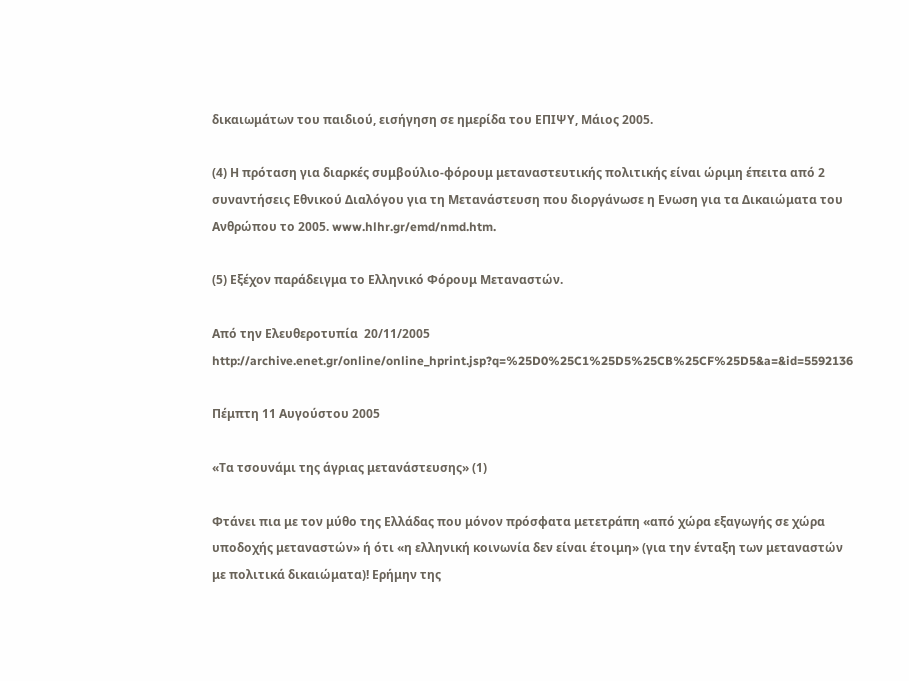δικαιωμάτων του παιδιού, εισήγηση σε ημερίδα του ΕΠΙΨΥ, Μάιος 2005.

(4) Η πρόταση για διαρκές συμβούλιο-φόρουμ μεταναστευτικής πολιτικής είναι ώριμη έπειτα από 2 συναντήσεις Εθνικού Διαλόγου για τη Μετανάστευση που διοργάνωσε η Ενωση για τα Δικαιώματα του Ανθρώπου το 2005. www.hlhr.gr/emd/nmd.htm.

(5) Εξέχον παράδειγμα το Ελληνικό Φόρουμ Μεταναστών.

Από την Ελευθεροτυπία  20/11/2005
http://archive.enet.gr/online/online_hprint.jsp?q=%25D0%25C1%25D5%25CB%25CF%25D5&a=&id=5592136

Πέμπτη 11 Αυγούστου 2005

«Τα τσουνάμι της άγριας μετανάστευσης» (1)

Φτάνει πια με τον μύθο της Ελλάδας που μόνον πρόσφατα μετετράπη «από χώρα εξαγωγής σε χώρα υποδοχής μεταναστών» ή ότι «η ελληνική κοινωνία δεν είναι έτοιμη» (για την ένταξη των μεταναστών με πολιτικά δικαιώματα)! Ερήμην της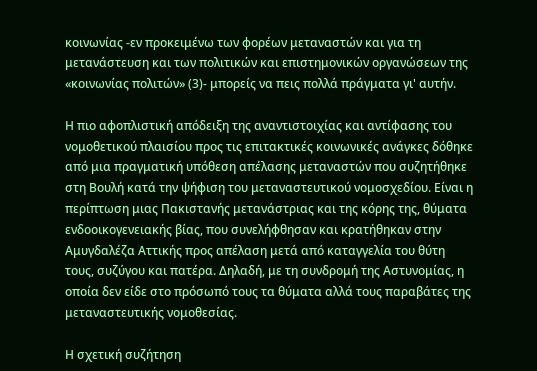κοινωνίας -εν προκειμένω των φορέων μεταναστών και για τη μετανάστευση και των πολιτικών και επιστημονικών οργανώσεων της «κοινωνίας πολιτών» (3)- μπορείς να πεις πολλά πράγματα γι' αυτήν.

Η πιο αφοπλιστική απόδειξη της αναντιστοιχίας και αντίφασης του νομοθετικού πλαισίου προς τις επιτακτικές κοινωνικές ανάγκες δόθηκε από μια πραγματική υπόθεση απέλασης μεταναστών που συζητήθηκε στη Βουλή κατά την ψήφιση του μεταναστευτικού νομοσχεδίου. Είναι η περίπτωση μιας Πακιστανής μετανάστριας και της κόρης της, θύματα ενδοοικογενειακής βίας, που συνελήφθησαν και κρατήθηκαν στην Αμυγδαλέζα Αττικής προς απέλαση μετά από καταγγελία του θύτη τους, συζύγου και πατέρα. Δηλαδή, με τη συνδρομή της Αστυνομίας, η οποία δεν είδε στο πρόσωπό τους τα θύματα αλλά τους παραβάτες της μεταναστευτικής νομοθεσίας.

Η σχετική συζήτηση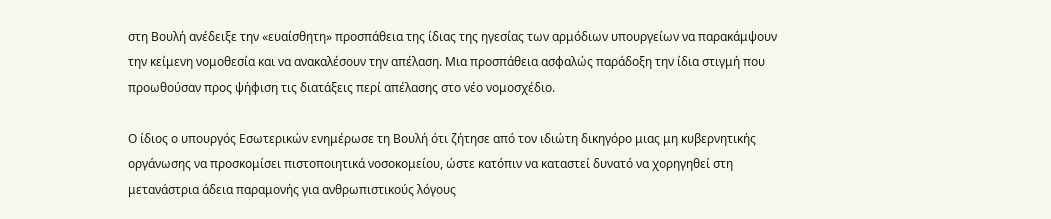στη Βουλή ανέδειξε την «ευαίσθητη» προσπάθεια της ίδιας της ηγεσίας των αρμόδιων υπουργείων να παρακάμψουν την κείμενη νομοθεσία και να ανακαλέσουν την απέλαση. Μια προσπάθεια ασφαλώς παράδοξη την ίδια στιγμή που προωθούσαν προς ψήφιση τις διατάξεις περί απέλασης στο νέο νομοσχέδιο.

Ο ίδιος ο υπουργός Εσωτερικών ενημέρωσε τη Βουλή ότι ζήτησε από τον ιδιώτη δικηγόρο μιας μη κυβερνητικής οργάνωσης να προσκομίσει πιστοποιητικά νοσοκομείου, ώστε κατόπιν να καταστεί δυνατό να χορηγηθεί στη μετανάστρια άδεια παραμονής για ανθρωπιστικούς λόγους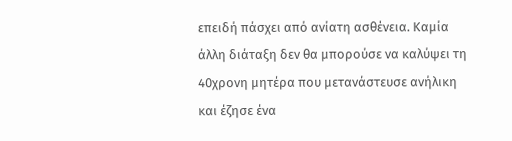επειδή πάσχει από ανίατη ασθένεια. Καμία άλλη διάταξη δεν θα μπορούσε να καλύψει τη 40χρονη μητέρα που μετανάστευσε ανήλικη και έζησε ένα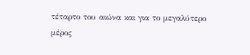τέταρτο του αιώνα και για το μεγαλύτερο μέρος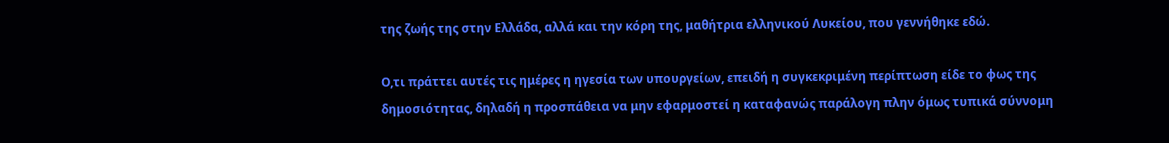της ζωής της στην Ελλάδα, αλλά και την κόρη της, μαθήτρια ελληνικού Λυκείου, που γεννήθηκε εδώ.

Ο,τι πράττει αυτές τις ημέρες η ηγεσία των υπουργείων, επειδή η συγκεκριμένη περίπτωση είδε το φως της δημοσιότητας, δηλαδή η προσπάθεια να μην εφαρμοστεί η καταφανώς παράλογη πλην όμως τυπικά σύννομη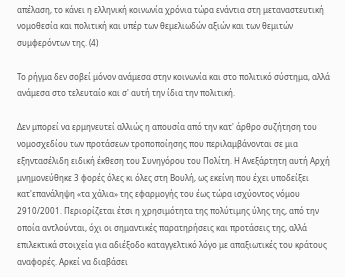απέλαση, το κάνει η ελληνική κοινωνία χρόνια τώρα ενάντια στη μεταναστευτική νομοθεσία και πολιτική και υπέρ των θεμελιωδών αξιών και των θεμιτών συμφερόντων της. (4)

Το ρήγμα δεν σοβεί μόνον ανάμεσα στην κοινωνία και στο πολιτικό σύστημα, αλλά ανάμεσα στο τελευταίο και σ' αυτή την ίδια την πολιτική.

Δεν μπορεί να ερμηνευτεί αλλιώς η απουσία από την κατ' άρθρο συζήτηση του νομοσχεδίου των προτάσεων τροποποίησης που περιλαμβάνονται σε μια εξηντασέλιδη ειδική έκθεση του Συνηγόρου του Πολίτη. Η Ανεξάρτητη αυτή Αρχή μνημονεύθηκε 3 φορές όλες κι όλες στη Βουλή, ως εκείνη που έχει υποδείξει κατ'επανάληψη «τα χάλια» της εφαρμογής του έως τώρα ισχύοντος νόμου 2910/2001. Περιορίζεται έτσι η χρησιμότητα της πολύτιμης ύλης της, από την οποία αντλούνται, όχι οι σημαντικές παρατηρήσεις και προτάσεις της, αλλά επιλεκτικά στοιχεία για αδιέξοδο καταγγελτικό λόγο με απαξιωτικές του κράτους αναφορές. Αρκεί να διαβάσει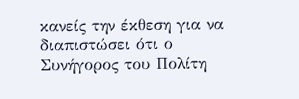κανείς την έκθεση για να διαπιστώσει ότι ο Συνήγορος του Πολίτη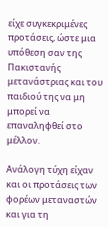είχε συγκεκριμένες προτάσεις, ώστε μια υπόθεση σαν της Πακιστανής μετανάστριας και του παιδιού της να μη μπορεί να επαναληφθεί στο μέλλον.

Ανάλογη τύχη είχαν και οι προτάσεις των φορέων μεταναστών και για τη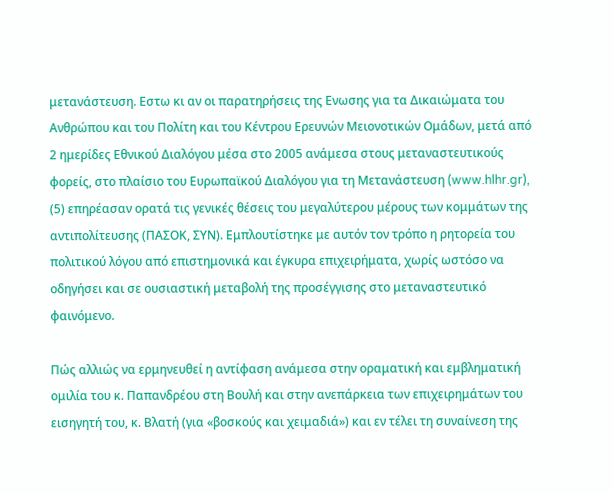μετανάστευση. Εστω κι αν οι παρατηρήσεις της Ενωσης για τα Δικαιώματα του Ανθρώπου και του Πολίτη και του Κέντρου Ερευνών Μειονοτικών Ομάδων, μετά από 2 ημερίδες Εθνικού Διαλόγου μέσα στο 2005 ανάμεσα στους μεταναστευτικούς φορείς, στο πλαίσιο του Ευρωπαϊκού Διαλόγου για τη Μετανάστευση (www.hlhr.gr), (5) επηρέασαν ορατά τις γενικές θέσεις του μεγαλύτερου μέρους των κομμάτων της αντιπολίτευσης (ΠΑΣΟΚ, ΣΥΝ). Εμπλουτίστηκε με αυτόν τον τρόπο η ρητορεία του πολιτικού λόγου από επιστημονικά και έγκυρα επιχειρήματα, χωρίς ωστόσο να οδηγήσει και σε ουσιαστική μεταβολή της προσέγγισης στο μεταναστευτικό φαινόμενο.

Πώς αλλιώς να ερμηνευθεί η αντίφαση ανάμεσα στην οραματική και εμβληματική ομιλία του κ. Παπανδρέου στη Βουλή και στην ανεπάρκεια των επιχειρημάτων του εισηγητή του, κ. Βλατή (για «βοσκούς και χειμαδιά») και εν τέλει τη συναίνεση της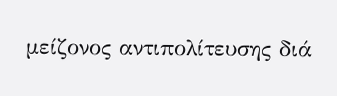μείζονος αντιπολίτευσης διά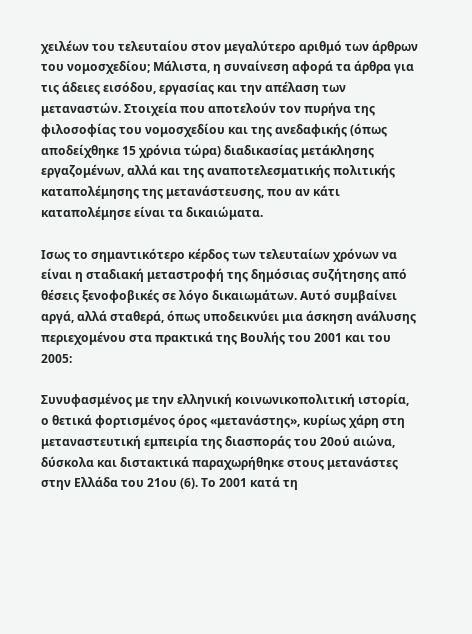χειλέων του τελευταίου στον μεγαλύτερο αριθμό των άρθρων του νομοσχεδίου; Μάλιστα, η συναίνεση αφορά τα άρθρα για τις άδειες εισόδου, εργασίας και την απέλαση των μεταναστών. Στοιχεία που αποτελούν τον πυρήνα της φιλοσοφίας του νομοσχεδίου και της ανεδαφικής (όπως αποδείχθηκε 15 χρόνια τώρα) διαδικασίας μετάκλησης εργαζομένων, αλλά και της αναποτελεσματικής πολιτικής καταπολέμησης της μετανάστευσης, που αν κάτι καταπολέμησε είναι τα δικαιώματα.

Ισως το σημαντικότερο κέρδος των τελευταίων χρόνων να είναι η σταδιακή μεταστροφή της δημόσιας συζήτησης από θέσεις ξενοφοβικές σε λόγο δικαιωμάτων. Αυτό συμβαίνει αργά, αλλά σταθερά, όπως υποδεικνύει μια άσκηση ανάλυσης περιεχομένου στα πρακτικά της Βουλής του 2001 και του 2005:

Συνυφασμένος με την ελληνική κοινωνικοπολιτική ιστορία, ο θετικά φορτισμένος όρος «μετανάστης», κυρίως χάρη στη μεταναστευτική εμπειρία της διασποράς του 20ού αιώνα, δύσκολα και διστακτικά παραχωρήθηκε στους μετανάστες στην Ελλάδα του 21ου (6). Το 2001 κατά τη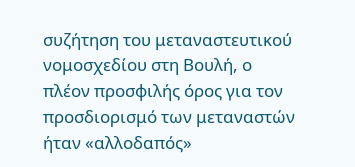συζήτηση του μεταναστευτικού νομοσχεδίου στη Βουλή, ο πλέον προσφιλής όρος για τον προσδιορισμό των μεταναστών ήταν «αλλοδαπός»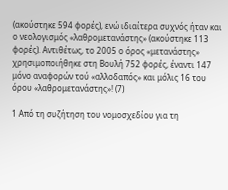(ακούστηκε 594 φορές), ενώ ιδιαίτερα συχνός ήταν και ο νεολογισμός «λαθρομετανάστης» (ακούστηκε 113 φορές). Αντιθέτως, το 2005 ο όρος «μετανάστης» χρησιμοποιήθηκε στη Βουλή 752 φορές, έναντι 147 μόνο αναφορών τού «αλλοδαπός» και μόλις 16 του όρου «λαθρομετανάστης»! (7)

1 Από τη συζήτηση του νομοσχεδίου για τη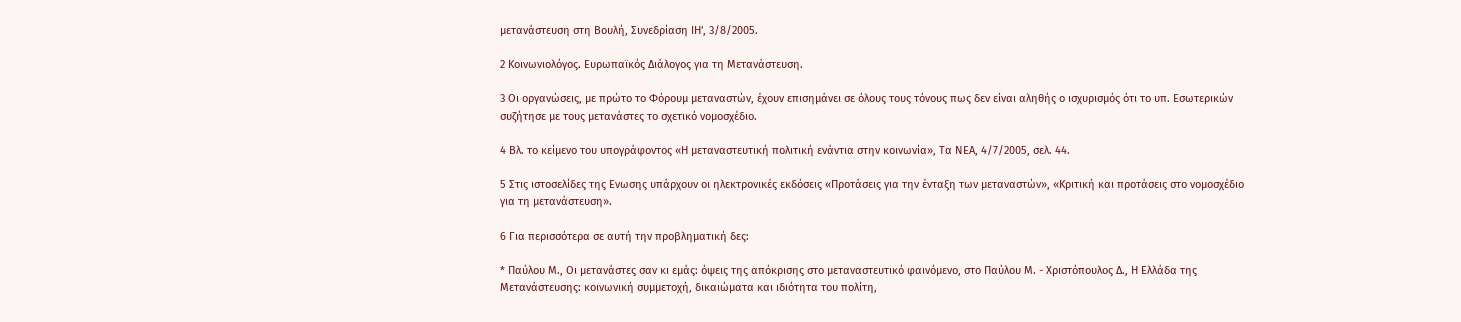μετανάστευση στη Βουλή, Συνεδρίαση ΙΗ', 3/8/2005.

2 Κοινωνιολόγος. Ευρωπαϊκός Διάλογος για τη Μετανάστευση.

3 Οι οργανώσεις, με πρώτο το Φόρουμ μεταναστών, έχουν επισημάνει σε όλους τους τόνους πως δεν είναι αληθής ο ισχυρισμός ότι το υπ. Εσωτερικών συζήτησε με τους μετανάστες το σχετικό νομοσχέδιο.

4 Βλ. το κείμενο του υπογράφοντος «Η μεταναστευτική πολιτική ενάντια στην κοινωνία», Τα ΝΕΑ, 4/7/2005, σελ. 44.

5 Στις ιστοσελίδες της Ενωσης υπάρχουν οι ηλεκτρονικές εκδόσεις «Προτάσεις για την ένταξη των μεταναστών», «Κριτική και προτάσεις στο νομοσχέδιο για τη μετανάστευση».

6 Για περισσότερα σε αυτή την προβληματική δες:

* Παύλου Μ., Οι μετανάστες σαν κι εμάς: όψεις της απόκρισης στο μεταναστευτικό φαινόμενο, στο Παύλου Μ. - Χριστόπουλος Δ., Η Ελλάδα της Μετανάστευσης: κοινωνική συμμετοχή, δικαιώματα και ιδιότητα του πολίτη,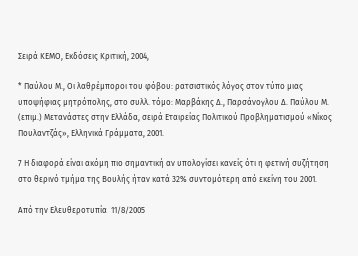Σειρά ΚΕΜΟ, Εκδόσεις Κριτική, 2004,

* Παύλου Μ., Οι λαθρέμποροι του φόβου: ρατσιστικός λόγος στον τύπο μιας υποψήφιας μητρόπολης, στο συλλ. τόμο: Μαρβάκης Δ., Παρσάνογλου Δ. Παύλου Μ. (επιμ.) Μετανάστες στην Ελλάδα, σειρά Εταιρείας Πολιτικού Προβληματισμού «Νίκος Πουλαντζάς», Ελληνικά Γράμματα, 2001.

7 Η διαφορά είναι ακόμη πιο σημαντική αν υπολογίσει κανείς ότι η φετινή συζήτηση στο θερινό τμήμα της Βουλής ήταν κατά 32% συντομότερη από εκείνη του 2001.

Από την Ελευθεροτυπία  11/8/2005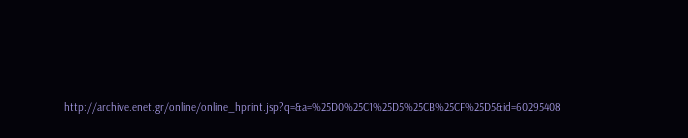http://archive.enet.gr/online/online_hprint.jsp?q=&a=%25D0%25C1%25D5%25CB%25CF%25D5&id=60295408